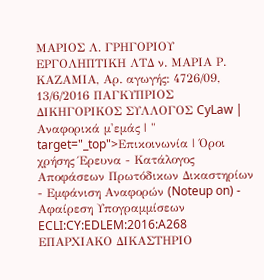ΜΑΡΙΟΣ Λ. ΓΡΗΓΟΡΙΟΥ ΕΡΓΟΛΗΠΤΙΚΗ ΛΤΔ ν. ΜΑΡΙΑ Ρ. ΚΑΖΑΜΙΑ, Αρ. αγωγής: 4726/09, 13/6/2016 ΠΑΓΚΥΠΡΙΟΣ ΔΙΚΗΓΟΡΙΚΟΣ ΣΥΛΛΟΓΟΣ CyLaw | Αναφορικά μ'εμάς | " target="_top">Επικοινωνία | Όροι χρήσης Έρευνα - Κατάλογος Αποφάσεων Πρωτόδικων Δικαστηρίων - Εμφάνιση Αναφορών (Noteup on) - Αφαίρεση Υπογραμμίσεων ECLI:CY:EDLEM:2016:A268 ΕΠΑΡΧΙΑΚΟ ΔΙΚΑΣΤΗΡΙΟ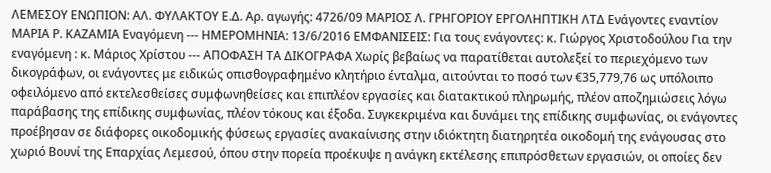ΛΕΜΕΣΟΥ ΕΝΩΠΙΟΝ: ΑΛ. ΦΥΛΑΚΤΟΥ Ε.Δ. Αρ. αγωγής: 4726/09 ΜΑΡΙΟΣ Λ. ΓΡΗΓΟΡΙΟΥ ΕΡΓΟΛΗΠΤΙΚΗ ΛΤΔ Ενάγοντες εναντίον ΜΑΡΙΑ Ρ. ΚΑΖΑΜΙΑ Εναγόμενη --- ΗΜΕΡΟΜΗΝΙΑ: 13/6/2016 ΕΜΦΑΝΙΣΕΙΣ: Για τους ενάγοντες: κ. Γιώργος Χριστοδούλου Για την εναγόμενη : κ. Μάριος Χρίστου --- ΑΠΟΦΑΣΗ ΤΑ ΔΙΚΟΓΡΑΦΑ Χωρίς βεβαίως να παρατίθεται αυτολεξεί το περιεχόμενο των δικογράφων, οι ενάγοντες με ειδικώς οπισθογραφημένο κλητήριο ένταλμα, αιτούνται το ποσό των €35,779,76 ως υπόλοιπο οφειλόμενο από εκτελεσθείσες συμφωνηθείσες και επιπλέον εργασίες και διατακτικού πληρωμής, πλέον αποζημιώσεις λόγω παράβασης της επίδικης συμφωνίας, πλέον τόκους και έξοδα. Συγκεκριμένα και δυνάμει της επίδικης συμφωνίας, οι ενάγοντες προέβησαν σε διάφορες οικοδομικής φύσεως εργασίες ανακαίνισης στην ιδιόκτητη διατηρητέα οικοδομή της ενάγουσας στο χωριό Βουνί της Επαρχίας Λεμεσού, όπου στην πορεία προέκυψε η ανάγκη εκτέλεσης επιπρόσθετων εργασιών, οι οποίες δεν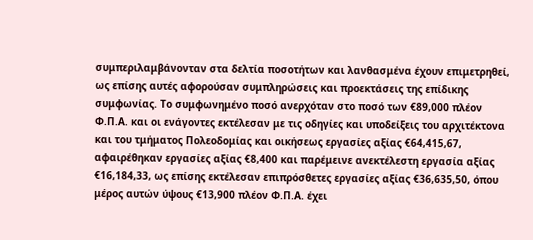συμπεριλαμβάνονταν στα δελτία ποσοτήτων και λανθασμένα έχουν επιμετρηθεί, ως επίσης αυτές αφορούσαν συμπληρώσεις και προεκτάσεις της επίδικης συμφωνίας. Το συμφωνημένο ποσό ανερχόταν στο ποσό των €89,000 πλέον Φ.Π.Α. και οι ενάγοντες εκτέλεσαν με τις οδηγίες και υποδείξεις του αρχιτέκτονα και του τμήματος Πολεοδομίας και οικήσεως εργασίες αξίας €64,415,67, αφαιρέθηκαν εργασίες αξίας €8,400 και παρέμεινε ανεκτέλεστη εργασία αξίας €16,184,33, ως επίσης εκτέλεσαν επιπρόσθετες εργασίες αξίας €36,635,50, όπου μέρος αυτών ύψους €13,900 πλέον Φ.Π.Α. έχει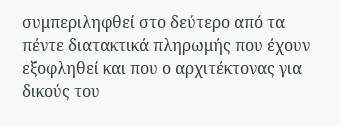συμπεριληφθεί στο δεύτερο από τα πέντε διατακτικά πληρωμής που έχουν εξοφληθεί και που ο αρχιτέκτονας για δικούς του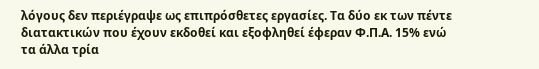λόγους δεν περιέγραψε ως επιπρόσθετες εργασίες. Τα δύο εκ των πέντε διατακτικών που έχουν εκδοθεί και εξοφληθεί έφεραν Φ.Π.Α. 15% ενώ τα άλλα τρία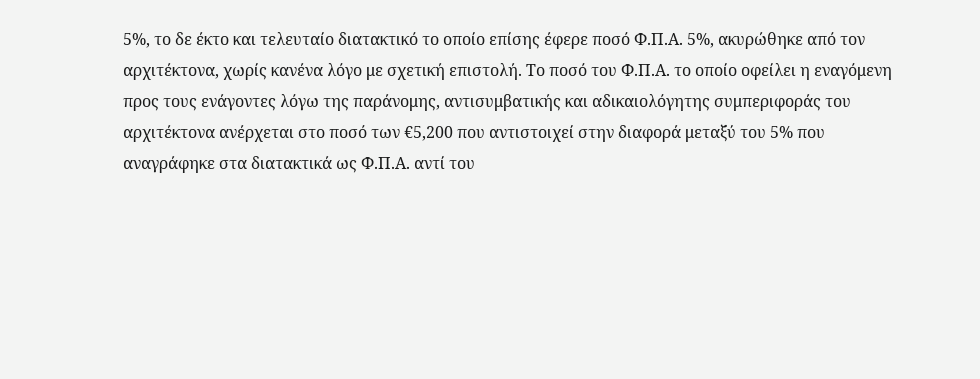5%, το δε έκτο και τελευταίο διατακτικό το οποίο επίσης έφερε ποσό Φ.Π.Α. 5%, ακυρώθηκε από τον αρχιτέκτονα, χωρίς κανένα λόγο με σχετική επιστολή. Το ποσό του Φ.Π.Α. το οποίο οφείλει η εναγόμενη προς τους ενάγοντες λόγω της παράνομης, αντισυμβατικής και αδικαιολόγητης συμπεριφοράς του αρχιτέκτονα ανέρχεται στο ποσό των €5,200 που αντιστοιχεί στην διαφορά μεταξύ του 5% που αναγράφηκε στα διατακτικά ως Φ.Π.Α. αντί του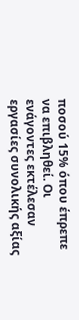ποσού 15% όπου έπρεπε να επιβληθεί. Οι ενάγοντες εκτέλεσαν εργασίες συνολικής αξίας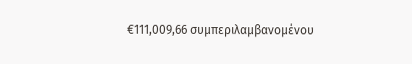€111,009,66 συμπεριλαμβανομένου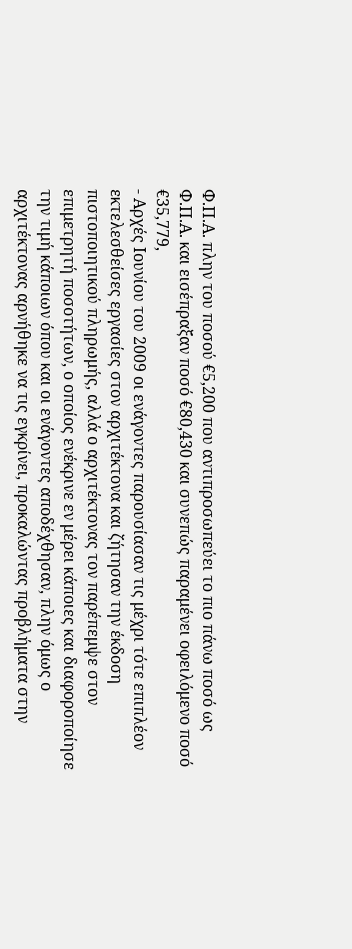Φ.Π.Α. πλην του ποσού €5,200 που αντιπροσωπεύει το πιο πάνω ποσό ως Φ.Π.Α. και εισέπραξαν ποσό €80,430 και συνεπώς παραμένει οφειλόμενο ποσό €35,779,
- Αρχές Ιουνίου του 2009 οι ενάγοντες παρουσίασαν τις μέχρι τότε επιπλέον εκτελεσθείσες εργασίες στον αρχιτέκτονα και ζήτησαν την έκδοση πιστοποιητικού πληρωμής, αλλά ο αρχιτέκτονας τον παρέπεμψε στον επιμετρητή ποσοτήτων, ο οποίος ενέκρινε εν μέρει κάποιες και διαφοροποίησε την τιμή κάποιων όπου και οι ενάγοντες αποδέχθησαν, πλην όμως ο αρχιτέκτονας αρνήθηκε να τις εγκρίνει, προκαλώντας προβλήματα στην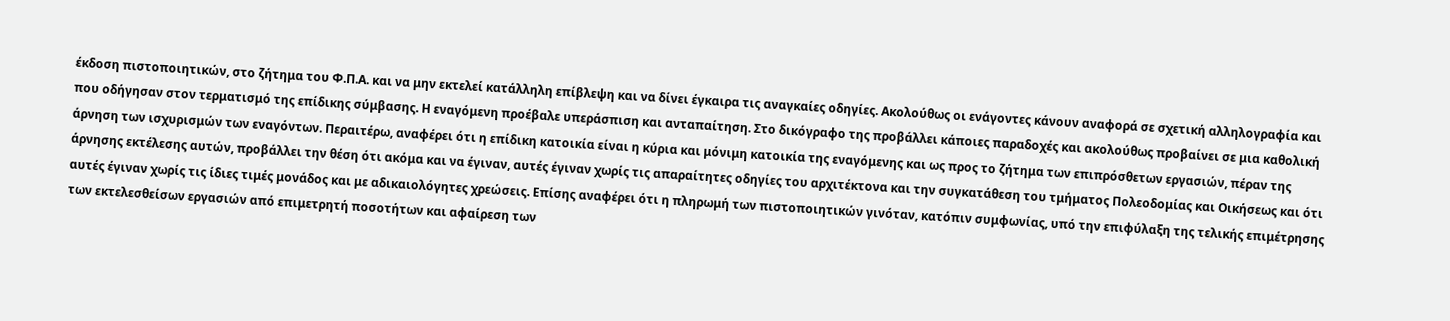έκδοση πιστοποιητικών, στο ζήτημα του Φ.Π.Α. και να μην εκτελεί κατάλληλη επίβλεψη και να δίνει έγκαιρα τις αναγκαίες οδηγίες. Ακολούθως οι ενάγοντες κάνουν αναφορά σε σχετική αλληλογραφία και που οδήγησαν στον τερματισμό της επίδικης σύμβασης. Η εναγόμενη προέβαλε υπεράσπιση και ανταπαίτηση. Στο δικόγραφο της προβάλλει κάποιες παραδοχές και ακολούθως προβαίνει σε μια καθολική άρνηση των ισχυρισμών των εναγόντων. Περαιτέρω, αναφέρει ότι η επίδικη κατοικία είναι η κύρια και μόνιμη κατοικία της εναγόμενης και ως προς το ζήτημα των επιπρόσθετων εργασιών, πέραν της άρνησης εκτέλεσης αυτών, προβάλλει την θέση ότι ακόμα και να έγιναν, αυτές έγιναν χωρίς τις απαραίτητες οδηγίες του αρχιτέκτονα και την συγκατάθεση του τμήματος Πολεοδομίας και Οικήσεως και ότι αυτές έγιναν χωρίς τις ίδιες τιμές μονάδος και με αδικαιολόγητες χρεώσεις. Επίσης αναφέρει ότι η πληρωμή των πιστοποιητικών γινόταν, κατόπιν συμφωνίας, υπό την επιφύλαξη της τελικής επιμέτρησης των εκτελεσθείσων εργασιών από επιμετρητή ποσοτήτων και αφαίρεση των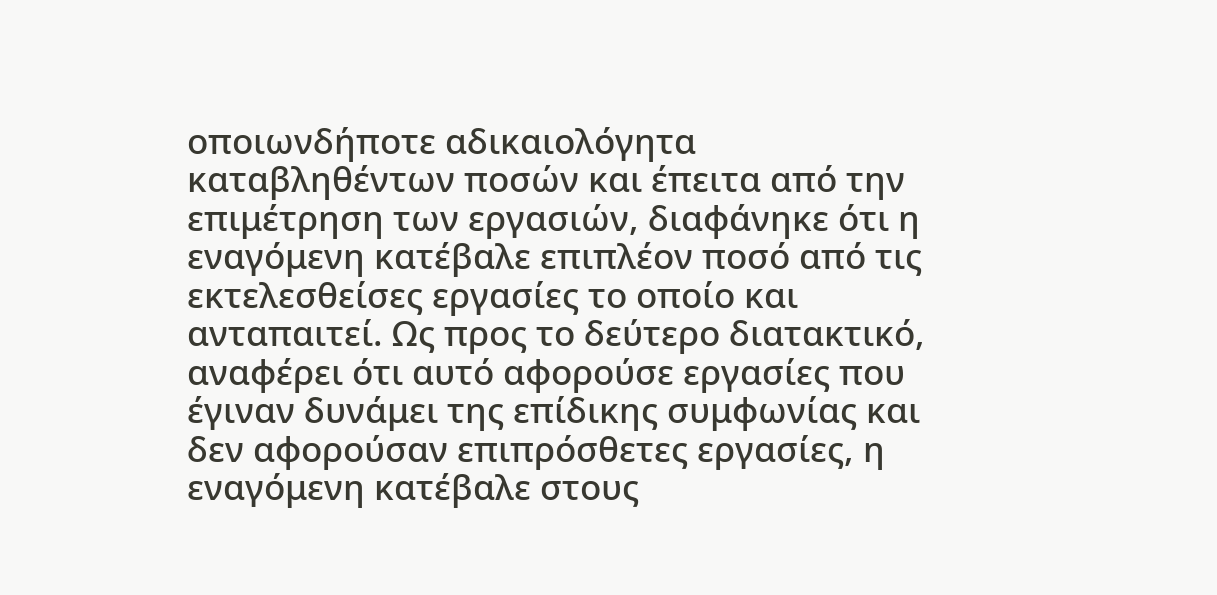οποιωνδήποτε αδικαιολόγητα καταβληθέντων ποσών και έπειτα από την επιμέτρηση των εργασιών, διαφάνηκε ότι η εναγόμενη κατέβαλε επιπλέον ποσό από τις εκτελεσθείσες εργασίες το οποίο και ανταπαιτεί. Ως προς το δεύτερο διατακτικό, αναφέρει ότι αυτό αφορούσε εργασίες που έγιναν δυνάμει της επίδικης συμφωνίας και δεν αφορούσαν επιπρόσθετες εργασίες, η εναγόμενη κατέβαλε στους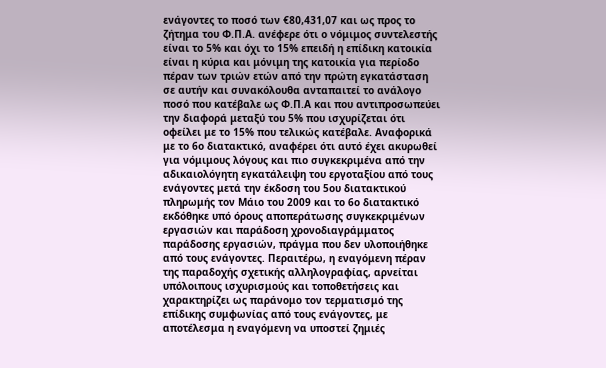ενάγοντες το ποσό των €80,431,07 και ως προς το ζήτημα του Φ.Π.Α. ανέφερε ότι ο νόμιμος συντελεστής είναι το 5% και όχι το 15% επειδή η επίδικη κατοικία είναι η κύρια και μόνιμη της κατοικία για περίοδο πέραν των τριών ετών από την πρώτη εγκατάσταση σε αυτήν και συνακόλουθα ανταπαιτεί το ανάλογο ποσό που κατέβαλε ως Φ.Π.Α και που αντιπροσωπεύει την διαφορά μεταξύ του 5% που ισχυρίζεται ότι οφείλει με το 15% που τελικώς κατέβαλε. Αναφορικά με το 6ο διατακτικό, αναφέρει ότι αυτό έχει ακυρωθεί για νόμιμους λόγους και πιο συγκεκριμένα από την αδικαιολόγητη εγκατάλειψη του εργοταξίου από τους ενάγοντες μετά την έκδοση του 5ου διατακτικού πληρωμής τον Μάιο του 2009 και το 6ο διατακτικό εκδόθηκε υπό όρους αποπεράτωσης συγκεκριμένων εργασιών και παράδοση χρονοδιαγράμματος παράδοσης εργασιών, πράγμα που δεν υλοποιήθηκε από τους ενάγοντες. Περαιτέρω, η εναγόμενη πέραν της παραδοχής σχετικής αλληλογραφίας, αρνείται υπόλοιπους ισχυρισμούς και τοποθετήσεις και χαρακτηρίζει ως παράνομο τον τερματισμό της επίδικης συμφωνίας από τους ενάγοντες, με αποτέλεσμα η εναγόμενη να υποστεί ζημιές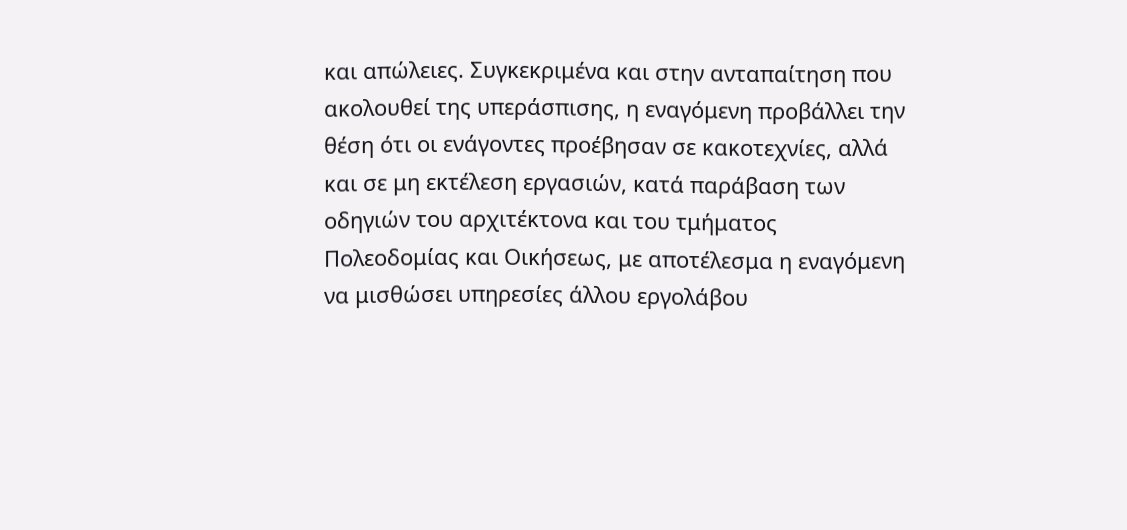και απώλειες. Συγκεκριμένα και στην ανταπαίτηση που ακολουθεί της υπεράσπισης, η εναγόμενη προβάλλει την θέση ότι οι ενάγοντες προέβησαν σε κακοτεχνίες, αλλά και σε μη εκτέλεση εργασιών, κατά παράβαση των οδηγιών του αρχιτέκτονα και του τμήματος Πολεοδομίας και Οικήσεως, με αποτέλεσμα η εναγόμενη να μισθώσει υπηρεσίες άλλου εργολάβου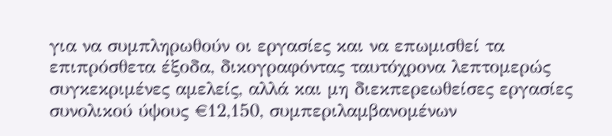για να συμπληρωθούν οι εργασίες και να επωμισθεί τα επιπρόσθετα έξοδα, δικογραφόντας ταυτόχρονα λεπτομερώς συγκεκριμένες αμελείς, αλλά και μη διεκπερεωθείσες εργασίες συνολικού ύψους €12,150, συμπεριλαμβανομένων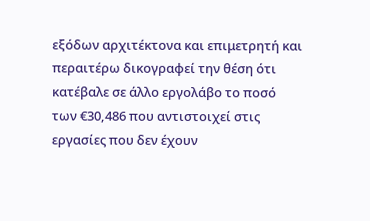εξόδων αρχιτέκτονα και επιμετρητή και περαιτέρω δικογραφεί την θέση ότι κατέβαλε σε άλλο εργολάβο το ποσό των €30,486 που αντιστοιχεί στις εργασίες που δεν έχουν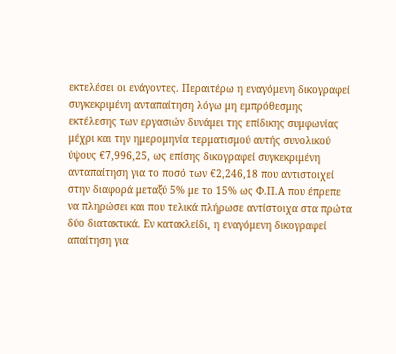εκτελέσει οι ενάγοντες. Περαιτέρω η εναγόμενη δικογραφεί συγκεκριμένη ανταπαίτηση λόγω μη εμπρόθεσμης εκτέλεσης των εργασιών δυνάμει της επίδικης συμφωνίας μέχρι και την ημερομηνία τερματισμού αυτής συνολικού ύψους €7,996,25, ως επίσης δικογραφεί συγκεκριμένη ανταπαίτηση για το ποσό των €2,246,18 που αντιστοιχεί στην διαφορά μεταξύ 5% με το 15% ως Φ.Π.Α που έπρεπε να πληρώσει και που τελικά πλήρωσε αντίστοιχα στα πρώτα δύο διατακτικά. Εν κατακλείδι, η εναγόμενη δικογραφεί απαίτηση για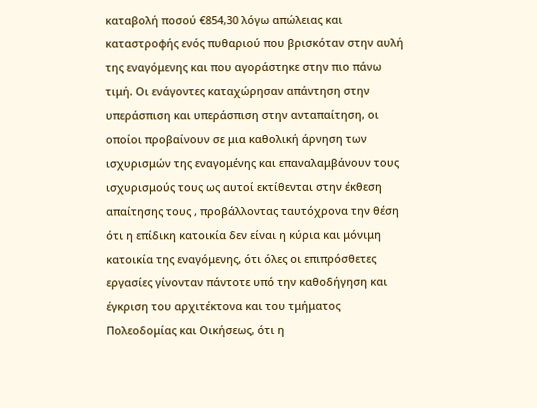καταβολή ποσού €854,30 λόγω απώλειας και καταστροφής ενός πυθαριού που βρισκόταν στην αυλή της εναγόμενης και που αγοράστηκε στην πιο πάνω τιμή. Οι ενάγοντες καταχώρησαν απάντηση στην υπεράσπιση και υπεράσπιση στην ανταπαίτηση, οι οποίοι προβαίνουν σε μια καθολική άρνηση των ισχυρισμών της εναγομένης και επαναλαμβάνουν τους ισχυρισμούς τους ως αυτοί εκτίθενται στην έκθεση απαίτησης τους , προβάλλοντας ταυτόχρονα την θέση ότι η επίδικη κατοικία δεν είναι η κύρια και μόνιμη κατοικία της εναγόμενης, ότι όλες οι επιπρόσθετες εργασίες γίνονταν πάντοτε υπό την καθοδήγηση και έγκριση του αρχιτέκτονα και του τμήματος Πολεοδομίας και Οικήσεως, ότι η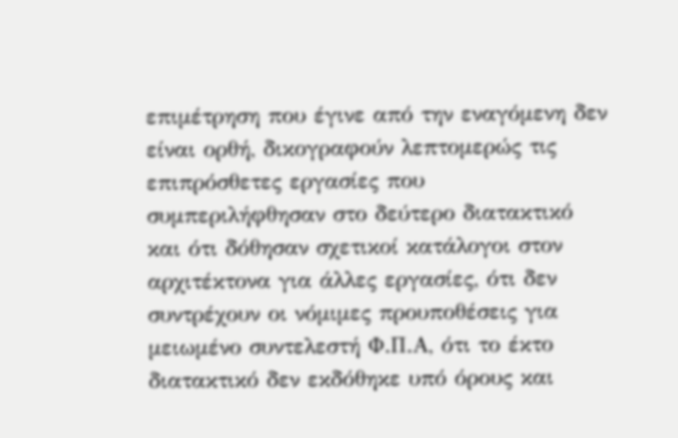επιμέτρηση που έγινε από την εναγόμενη δεν είναι ορθή, δικογραφούν λεπτομερώς τις επιπρόσθετες εργασίες που συμπεριλήφθησαν στο δεύτερο διατακτικό και ότι δόθησαν σχετικοί κατάλογοι στον αρχιτέκτονα για άλλες εργασίες, ότι δεν συντρέχουν οι νόμιμες προυποθέσεις για μειωμένο συντελεστή Φ.Π.Α, ότι το έκτο διατακτικό δεν εκδόθηκε υπό όρους και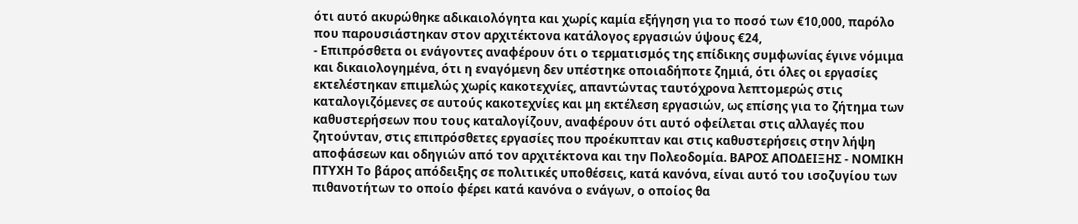ότι αυτό ακυρώθηκε αδικαιολόγητα και χωρίς καμία εξήγηση για το ποσό των €10,000, παρόλο που παρουσιάστηκαν στον αρχιτέκτονα κατάλογος εργασιών ύψους €24,
- Επιπρόσθετα οι ενάγοντες αναφέρουν ότι ο τερματισμός της επίδικης συμφωνίας έγινε νόμιμα και δικαιολογημένα, ότι η εναγόμενη δεν υπέστηκε οποιαδήποτε ζημιά, ότι όλες οι εργασίες εκτελέστηκαν επιμελώς χωρίς κακοτεχνίες, απαντώντας ταυτόχρονα λεπτομερώς στις καταλογιζόμενες σε αυτούς κακοτεχνίες και μη εκτέλεση εργασιών, ως επίσης για το ζήτημα των καθυστερήσεων που τους καταλογίζουν, αναφέρουν ότι αυτό οφείλεται στις αλλαγές που ζητούνταν, στις επιπρόσθετες εργασίες που προέκυπταν και στις καθυστερήσεις στην λήψη αποφάσεων και οδηγιών από τον αρχιτέκτονα και την Πολεοδομία. ΒΑΡΟΣ ΑΠΟΔΕΙΞΗΣ - ΝΟΜΙΚΗ ΠΤΥΧΗ Το βάρος απόδειξης σε πολιτικές υποθέσεις, κατά κανόνα, είναι αυτό του ισοζυγίου των πιθανοτήτων το οποίο φέρει κατά κανόνα ο ενάγων, ο οποίος θα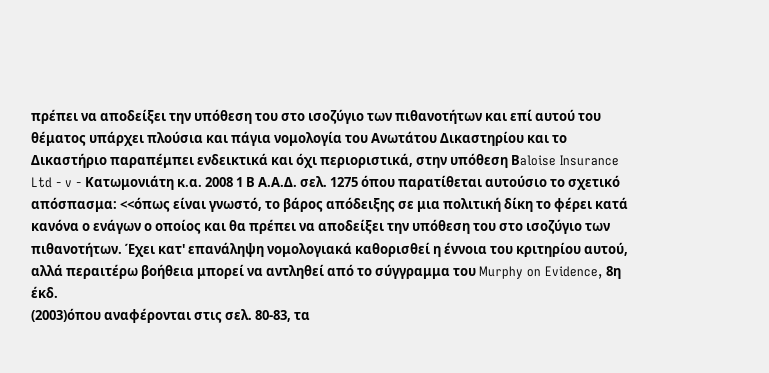πρέπει να αποδείξει την υπόθεση του στο ισοζύγιο των πιθανοτήτων και επί αυτού του θέματος υπάρχει πλούσια και πάγια νομολογία του Ανωτάτου Δικαστηρίου και το Δικαστήριο παραπέμπει ενδεικτικά και όχι περιοριστικά, στην υπόθεση Βaloise Insurance Ltd - v - Κατωμονιάτη κ.α. 2008 1 Β Α.Α.Δ. σελ. 1275 όπου παρατίθεται αυτούσιο το σχετικό απόσπασμα: <<όπως είναι γνωστό, το βάρος απόδειξης σε μια πολιτική δίκη το φέρει κατά κανόνα ο ενάγων ο οποίος και θα πρέπει να αποδείξει την υπόθεση του στο ισοζύγιο των πιθανοτήτων. Έχει κατ' επανάληψη νομολογιακά καθορισθεί η έννοια του κριτηρίου αυτού, αλλά περαιτέρω βοήθεια μπορεί να αντληθεί από το σύγγραμμα του Murphy on Evidence, 8η έκδ.
(2003)όπου αναφέρονται στις σελ. 80-83, τα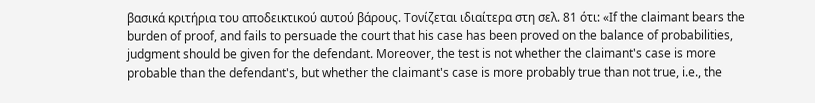βασικά κριτήρια του αποδεικτικού αυτού βάρους. Τονίζεται ιδιαίτερα στη σελ. 81 ότι: «If the claimant bears the burden of proof, and fails to persuade the court that his case has been proved on the balance of probabilities, judgment should be given for the defendant. Moreover, the test is not whether the claimant's case is more probable than the defendant's, but whether the claimant's case is more probably true than not true, i.e., the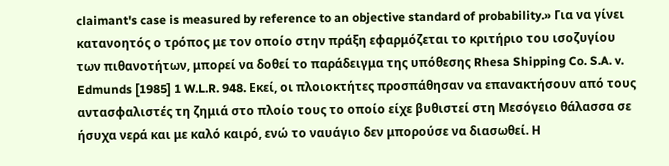claimant's case is measured by reference to an objective standard of probability.» Για να γίνει κατανοητός ο τρόπος με τον οποίο στην πράξη εφαρμόζεται το κριτήριο του ισοζυγίου των πιθανοτήτων, μπορεί να δοθεί το παράδειγμα της υπόθεσης Rhesa Shipping Co. S.A. v. Edmunds [1985] 1 W.L.R. 948. Εκεί, οι πλοιοκτήτες προσπάθησαν να επανακτήσουν από τους αντασφαλιστές τη ζημιά στο πλοίο τους το οποίο είχε βυθιστεί στη Μεσόγειο θάλασσα σε ήσυχα νερά και με καλό καιρό, ενώ το ναυάγιο δεν μπορούσε να διασωθεί. Η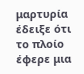μαρτυρία έδειξε ότι το πλοίο έφερε μια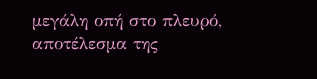μεγάλη οπή στο πλευρό, αποτέλεσμα της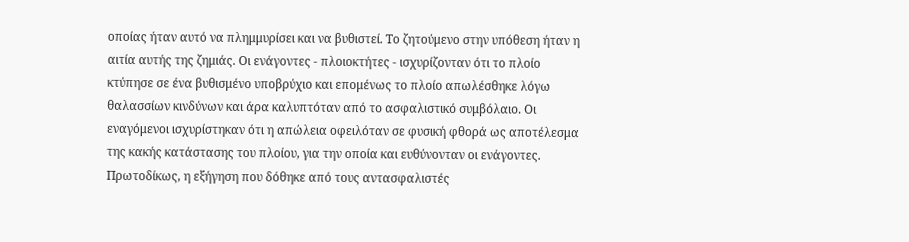οποίας ήταν αυτό να πλημμυρίσει και να βυθιστεί. Το ζητούμενο στην υπόθεση ήταν η αιτία αυτής της ζημιάς. Οι ενάγοντες - πλοιοκτήτες - ισχυρίζονταν ότι το πλοίο κτύπησε σε ένα βυθισμένο υποβρύχιο και επομένως το πλοίο απωλέσθηκε λόγω θαλασσίων κινδύνων και άρα καλυπτόταν από το ασφαλιστικό συμβόλαιο. Οι εναγόμενοι ισχυρίστηκαν ότι η απώλεια οφειλόταν σε φυσική φθορά ως αποτέλεσμα της κακής κατάστασης του πλοίου, για την οποία και ευθύνονταν οι ενάγοντες. Πρωτοδίκως, η εξήγηση που δόθηκε από τους αντασφαλιστές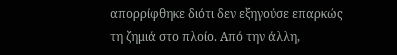απορρίφθηκε διότι δεν εξηγούσε επαρκώς τη ζημιά στο πλοίο. Από την άλλη,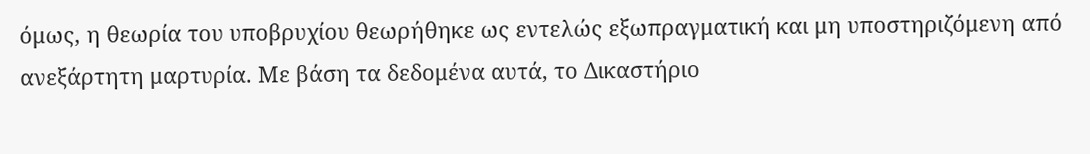όμως, η θεωρία του υποβρυχίου θεωρήθηκε ως εντελώς εξωπραγματική και μη υποστηριζόμενη από ανεξάρτητη μαρτυρία. Με βάση τα δεδομένα αυτά, το Δικαστήριο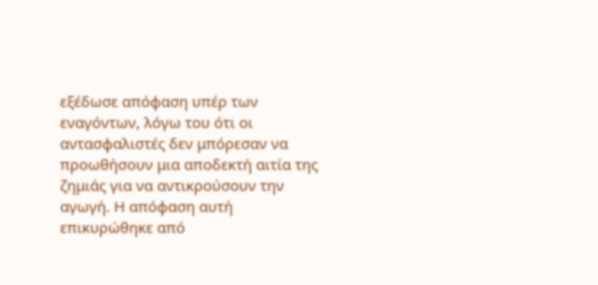εξέδωσε απόφαση υπέρ των εναγόντων, λόγω του ότι οι αντασφαλιστές δεν μπόρεσαν να προωθήσουν μια αποδεκτή αιτία της ζημιάς για να αντικρούσουν την αγωγή. Η απόφαση αυτή επικυρώθηκε από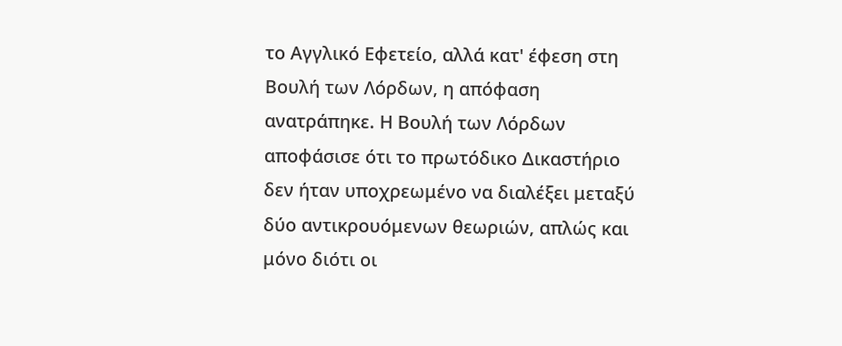το Αγγλικό Εφετείο, αλλά κατ' έφεση στη Βουλή των Λόρδων, η απόφαση ανατράπηκε. Η Βουλή των Λόρδων αποφάσισε ότι το πρωτόδικο Δικαστήριο δεν ήταν υποχρεωμένο να διαλέξει μεταξύ δύο αντικρουόμενων θεωριών, απλώς και μόνο διότι οι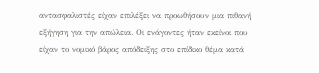αντασφαλιστές είχαν επιλέξει να προωθήσουν μια πιθανή εξήγηση για την απώλεια. Οι ενάγοντες ήταν εκείνοι που είχαν το νομικό βάρος απόδειξης στο επίδικο θέμα κατά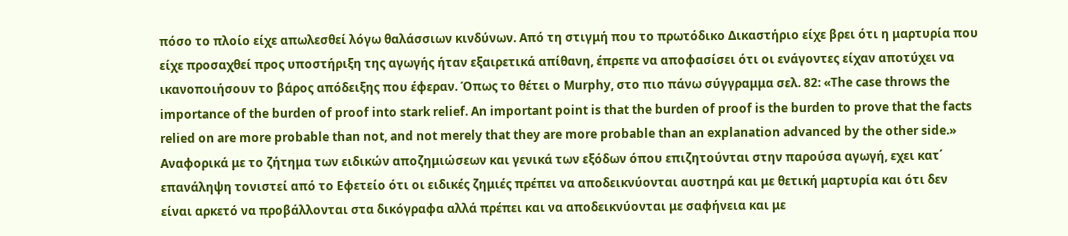πόσο το πλοίο είχε απωλεσθεί λόγω θαλάσσιων κινδύνων. Από τη στιγμή που το πρωτόδικο Δικαστήριο είχε βρει ότι η μαρτυρία που είχε προσαχθεί προς υποστήριξη της αγωγής ήταν εξαιρετικά απίθανη, έπρεπε να αποφασίσει ότι οι ενάγοντες είχαν αποτύχει να ικανοποιήσουν το βάρος απόδειξης που έφεραν. Όπως το θέτει ο Murphy, στο πιο πάνω σύγγραμμα σελ. 82: «The case throws the importance of the burden of proof into stark relief. An important point is that the burden of proof is the burden to prove that the facts relied on are more probable than not, and not merely that they are more probable than an explanation advanced by the other side.» Aναφορικά με το ζήτημα των ειδικών αποζημιώσεων και γενικά των εξόδων όπου επιζητούνται στην παρούσα αγωγή, εχει κατ΄ επανάληψη τονιστεί από το Εφετείο ότι οι ειδικές ζημιές πρέπει να αποδεικνύονται αυστηρά και με θετική μαρτυρία και ότι δεν είναι αρκετό να προβάλλονται στα δικόγραφα αλλά πρέπει και να αποδεικνύονται με σαφήνεια και με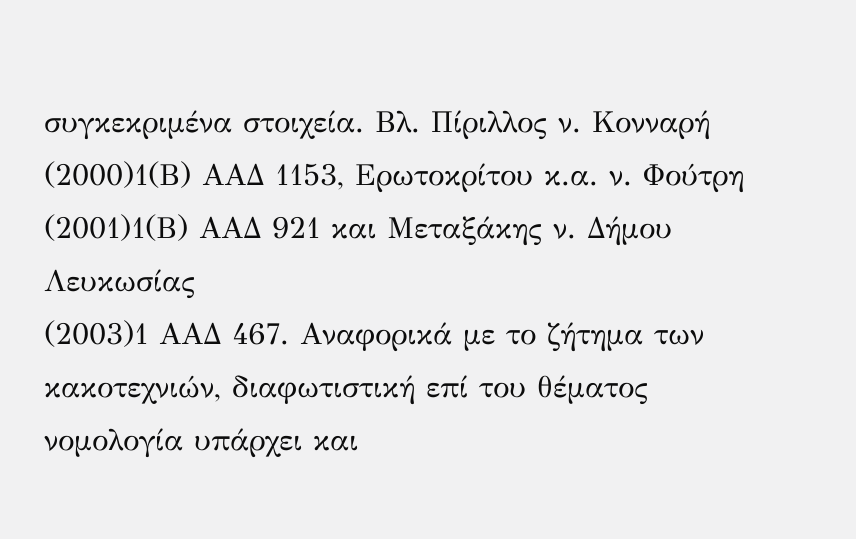συγκεκριμένα στοιχεία. Βλ. Πίριλλος ν. Κονναρή
(2000)1(Β) ΑΑΔ 1153, Ερωτοκρίτου κ.α. ν. Φούτρη
(2001)1(Β) ΑΑΔ 921 και Μεταξάκης ν. Δήμου Λευκωσίας
(2003)1 ΑΑΔ 467. Aναφορικά με το ζήτημα των κακοτεχνιών, διαφωτιστική επί του θέματος νομολογία υπάρχει και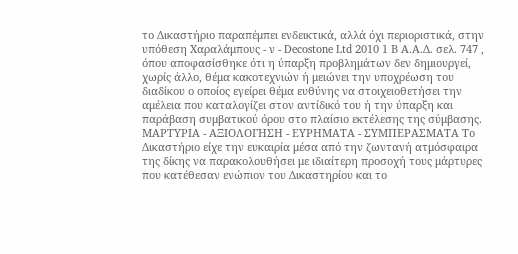το Δικαστήριο παραπέμπει ενδεικτικά, αλλά όχι περιοριστικά, στην υπόθεση Χαραλάμπους - ν - Decostone Ltd 2010 1 Β Α.Α.Δ. σελ. 747 , όπου αποφασίσθηκε ότι η ύπαρξη προβλημάτων δεν δημιουργεί, χωρίς άλλο, θέμα κακοτεχνιών ή μειώνει την υποχρέωση του διαδίκου ο οποίος εγείρει θέμα ευθύνης να στοιχειοθετήσει την αμέλεια που καταλογίζει στον αντίδικό του ή την ύπαρξη και παράβαση συμβατικού όρου στο πλαίσιο εκτέλεσης της σύμβασης. ΜΑΡΤΥΡΙΑ - ΑΞΙΟΛΟΓΗΣΗ - ΕΥΡΗΜΑΤΑ - ΣΥΜΠΕΡΑΣΜΑΤΑ Το Δικαστήριο είχε την ευκαιρία μέσα από την ζωντανή ατμόσφαιρα της δίκης να παρακολουθήσει με ιδιαίτερη προσοχή τους μάρτυρες που κατέθεσαν ενώπιον του Δικαστηρίου και το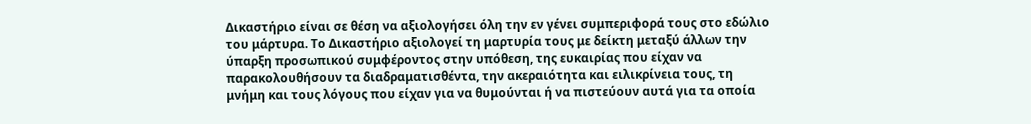Δικαστήριο είναι σε θέση να αξιολογήσει όλη την εν γένει συμπεριφορά τους στο εδώλιο του μάρτυρα. Το Δικαστήριο αξιολογεί τη μαρτυρία τους με δείκτη μεταξύ άλλων την ύπαρξη προσωπικού συμφέροντος στην υπόθεση, της ευκαιρίας που είχαν να παρακολουθήσουν τα διαδραματισθέντα, την ακεραιότητα και ειλικρίνεια τους, τη μνήμη και τους λόγους που είχαν για να θυμούνται ή να πιστεύουν αυτά για τα οποία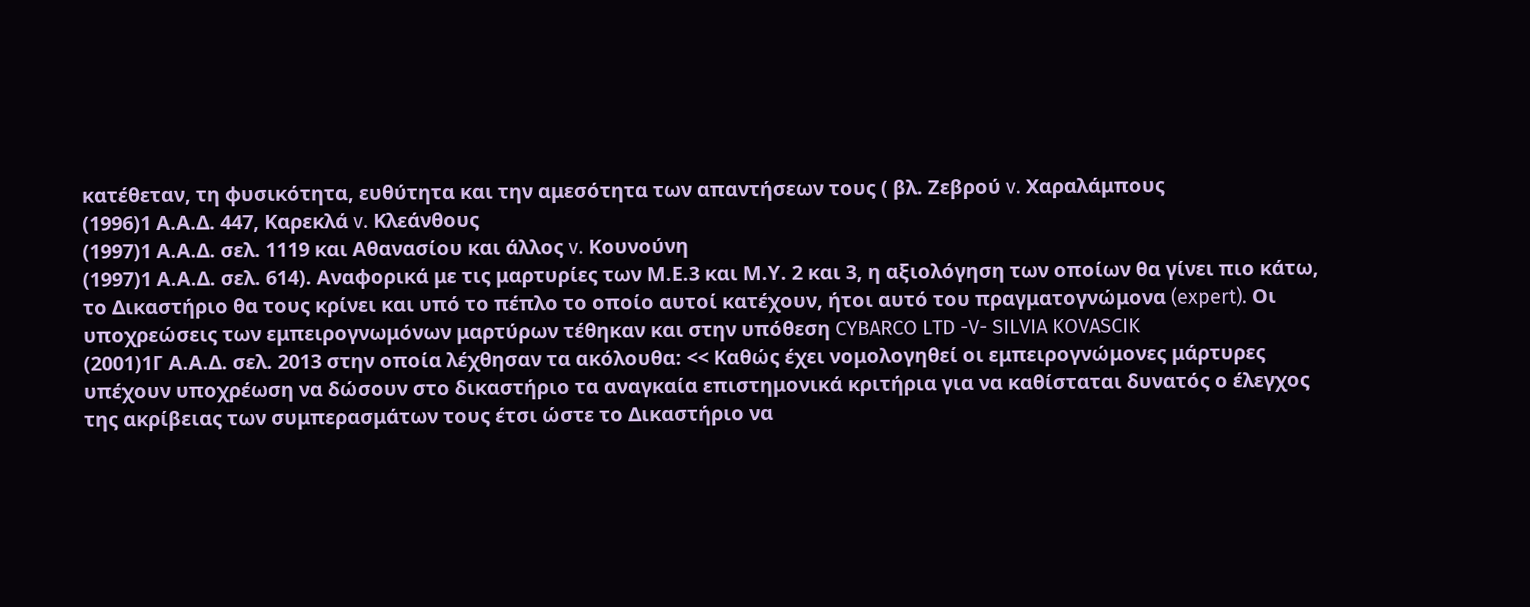κατέθεταν, τη φυσικότητα, ευθύτητα και την αμεσότητα των απαντήσεων τους ( βλ. Ζεβρού v. Χαραλάμπους
(1996)1 Α.Α.Δ. 447, Καρεκλά v. Κλεάνθους
(1997)1 Α.Α.Δ. σελ. 1119 και Αθανασίου και άλλος v. Κουνούνη
(1997)1 Α.Α.Δ. σελ. 614). Αναφορικά με τις μαρτυρίες των Μ.Ε.3 και Μ.Υ. 2 και 3, η αξιολόγηση των οποίων θα γίνει πιο κάτω, το Δικαστήριο θα τους κρίνει και υπό το πέπλο το οποίο αυτοί κατέχουν, ήτοι αυτό του πραγματογνώμονα (expert). Οι υποχρεώσεις των εμπειρογνωμόνων μαρτύρων τέθηκαν και στην υπόθεση CYBARCO LTD -V- SILVIA KOVASCIK
(2001)1Γ Α.Α.Δ. σελ. 2013 στην οποία λέχθησαν τα ακόλουθα: << Καθώς έχει νομολογηθεί οι εμπειρογνώμονες μάρτυρες υπέχουν υποχρέωση να δώσουν στο δικαστήριο τα αναγκαία επιστημονικά κριτήρια για να καθίσταται δυνατός ο έλεγχος της ακρίβειας των συμπερασμάτων τους έτσι ώστε το Δικαστήριο να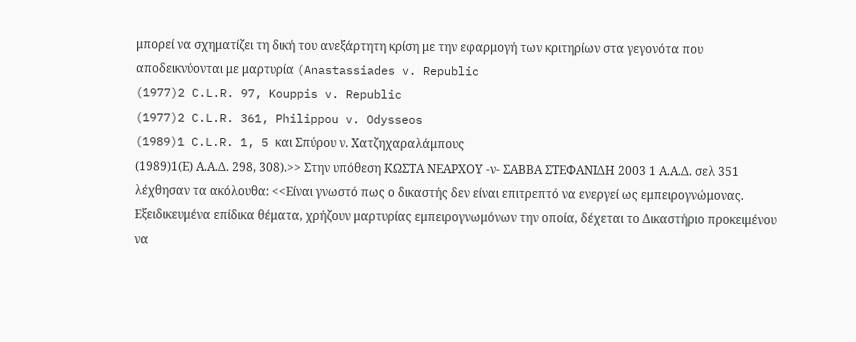μπορεί να σχηματίζει τη δική του ανεξάρτητη κρίση με την εφαρμογή των κριτηρίων στα γεγονότα που αποδεικνύονται με μαρτυρία (Anastassiades v. Republic
(1977)2 C.L.R. 97, Kouppis v. Republic
(1977)2 C.L.R. 361, Philippou v. Odysseos
(1989)1 C.L.R. 1, 5 και Σπύρου ν. Χατζηχαραλάμπους
(1989)1(Ε) Α.Α.Δ. 298, 308).>> Στην υπόθεση ΚΩΣΤΑ ΝΕΑΡΧΟΥ -ν- ΣΑΒΒΑ ΣΤΕΦΑΝΙΔΗ 2003 1 Α.Α.Δ. σελ 351 λέχθησαν τα ακόλουθα: <<Είναι γνωστό πως ο δικαστής δεν είναι επιτρεπτό να ενεργεί ως εμπειρογνώμονας. Εξειδικευμένα επίδικα θέματα, χρήζουν μαρτυρίας εμπειρογνωμόνων την οποία, δέχεται το Δικαστήριο προκειμένου να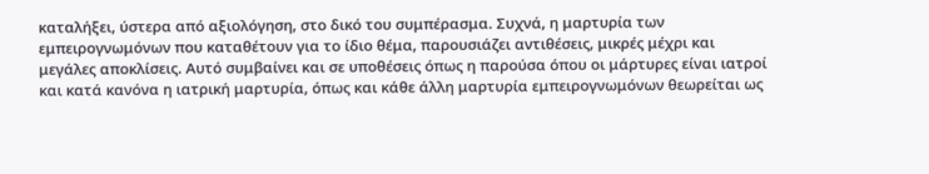καταλήξει, ύστερα από αξιολόγηση, στο δικό του συμπέρασμα. Συχνά, η μαρτυρία των εμπειρογνωμόνων που καταθέτουν για το ίδιο θέμα, παρουσιάζει αντιθέσεις, μικρές μέχρι και μεγάλες αποκλίσεις. Αυτό συμβαίνει και σε υποθέσεις όπως η παρούσα όπου οι μάρτυρες είναι ιατροί και κατά κανόνα η ιατρική μαρτυρία, όπως και κάθε άλλη μαρτυρία εμπειρογνωμόνων θεωρείται ως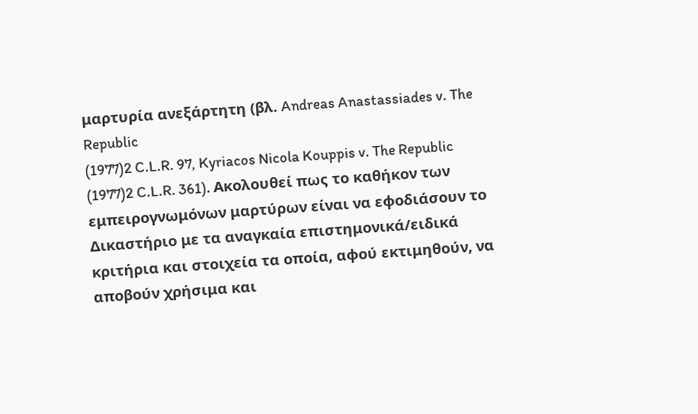μαρτυρία ανεξάρτητη (βλ. Andreas Anastassiades v. The Republic
(1977)2 C.L.R. 97, Kyriacos Nicola Kouppis v. The Republic
(1977)2 C.L.R. 361). Ακολουθεί πως το καθήκον των εμπειρογνωμόνων μαρτύρων είναι να εφοδιάσουν το Δικαστήριο με τα αναγκαία επιστημονικά/ειδικά κριτήρια και στοιχεία τα οποία, αφού εκτιμηθούν, να αποβούν χρήσιμα και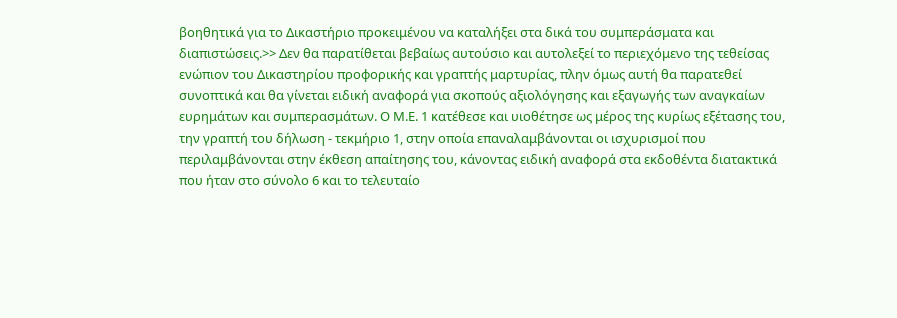βοηθητικά για το Δικαστήριο προκειμένου να καταλήξει στα δικά του συμπεράσματα και διαπιστώσεις.>> Δεν θα παρατίθεται βεβαίως αυτούσιο και αυτολεξεί το περιεχόμενο της τεθείσας ενώπιον του Δικαστηρίου προφορικής και γραπτής μαρτυρίας, πλην όμως αυτή θα παρατεθεί συνοπτικά και θα γίνεται ειδική αναφορά για σκοπούς αξιολόγησης και εξαγωγής των αναγκαίων ευρημάτων και συμπερασμάτων. Ο Μ.Ε. 1 κατέθεσε και υιοθέτησε ως μέρος της κυρίως εξέτασης του, την γραπτή του δήλωση - τεκμήριο 1, στην οποία επαναλαμβάνονται οι ισχυρισμοί που περιλαμβάνονται στην έκθεση απαίτησης του, κάνοντας ειδική αναφορά στα εκδοθέντα διατακτικά που ήταν στο σύνολο 6 και το τελευταίο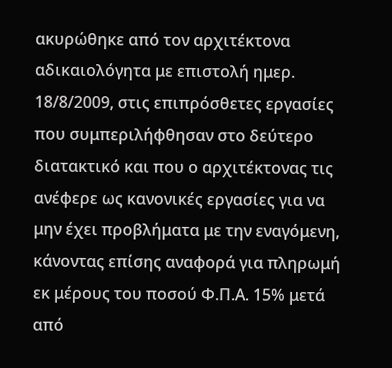ακυρώθηκε από τον αρχιτέκτονα αδικαιολόγητα με επιστολή ημερ. 18/8/2009, στις επιπρόσθετες εργασίες που συμπεριλήφθησαν στο δεύτερο διατακτικό και που ο αρχιτέκτονας τις ανέφερε ως κανονικές εργασίες για να μην έχει προβλήματα με την εναγόμενη, κάνοντας επίσης αναφορά για πληρωμή εκ μέρους του ποσού Φ.Π.Α. 15% μετά από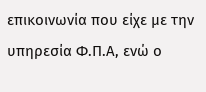επικοινωνία που είχε με την υπηρεσία Φ.Π.Α, ενώ ο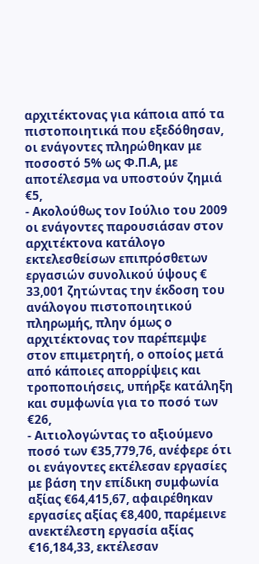αρχιτέκτονας για κάποια από τα πιστοποιητικά που εξεδόθησαν, οι ενάγοντες πληρώθηκαν με ποσοστό 5% ως Φ.Π.Α, με αποτέλεσμα να υποστούν ζημιά €5,
- Ακολούθως τον Ιούλιο του 2009 οι ενάγοντες παρουσιάσαν στον αρχιτέκτονα κατάλογο εκτελεσθείσων επιπρόσθετων εργασιών συνολικού ύψους € 33,001 ζητώντας την έκδοση του ανάλογου πιστοποιητικού πληρωμής, πλην όμως ο αρχιτέκτονας τον παρέπεμψε στον επιμετρητή, ο οποίος μετά από κάποιες απορρίψεις και τροποποιήσεις, υπήρξε κατάληξη και συμφωνία για το ποσό των €26,
- Αιτιολογώντας το αξιούμενο ποσό των €35,779,76, ανέφερε ότι οι ενάγοντες εκτέλεσαν εργασίες με βάση την επίδικη συμφωνία αξίας €64,415,67, αφαιρέθηκαν εργασίες αξίας €8,400, παρέμεινε ανεκτέλεστη εργασία αξίας €16,184,33, εκτέλεσαν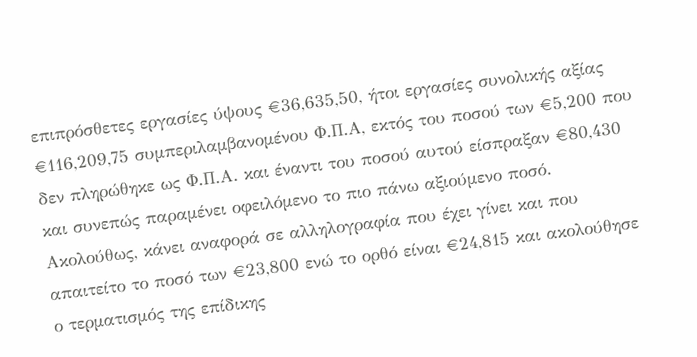επιπρόσθετες εργασίες ύψους €36,635,50, ήτοι εργασίες συνολικής αξίας €116,209,75 συμπεριλαμβανομένου Φ.Π.Α, εκτός του ποσού των €5,200 που δεν πληρώθηκε ως Φ.Π.Α. και έναντι του ποσού αυτού είσπραξαν €80,430 και συνεπώς παραμένει οφειλόμενο το πιο πάνω αξιούμενο ποσό. Ακολούθως, κάνει αναφορά σε αλληλογραφία που έχει γίνει και που απαιτείτο το ποσό των €23,800 ενώ το ορθό είναι €24,815 και ακολούθησε ο τερματισμός της επίδικης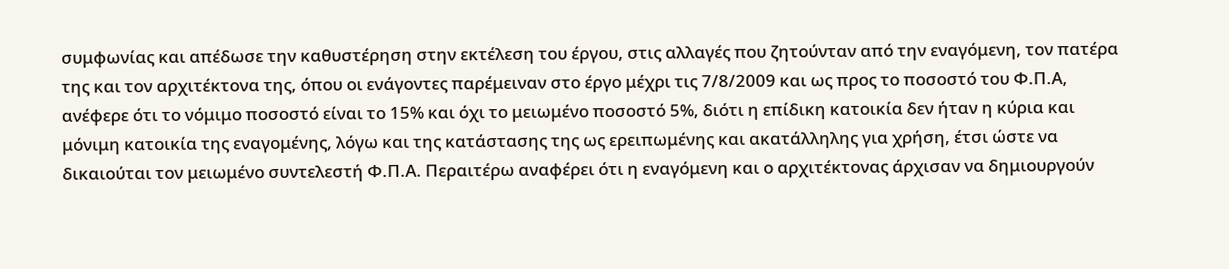συμφωνίας και απέδωσε την καθυστέρηση στην εκτέλεση του έργου, στις αλλαγές που ζητούνταν από την εναγόμενη, τον πατέρα της και τον αρχιτέκτονα της, όπου οι ενάγοντες παρέμειναν στο έργο μέχρι τις 7/8/2009 και ως προς το ποσοστό του Φ.Π.Α, ανέφερε ότι το νόμιμο ποσοστό είναι το 15% και όχι το μειωμένο ποσοστό 5%, διότι η επίδικη κατοικία δεν ήταν η κύρια και μόνιμη κατοικία της εναγομένης, λόγω και της κατάστασης της ως ερειπωμένης και ακατάλληλης για χρήση, έτσι ώστε να δικαιούται τον μειωμένο συντελεστή Φ.Π.Α. Περαιτέρω αναφέρει ότι η εναγόμενη και ο αρχιτέκτονας άρχισαν να δημιουργούν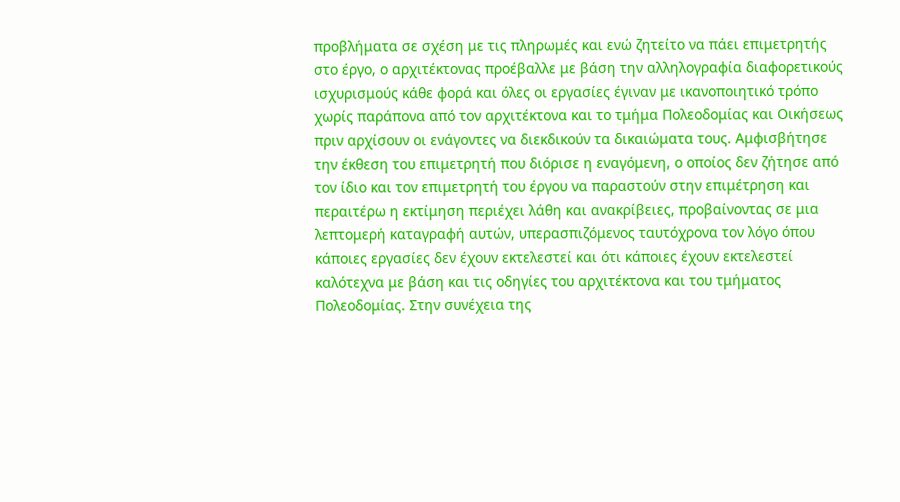προβλήματα σε σχέση με τις πληρωμές και ενώ ζητείτο να πάει επιμετρητής στο έργο, ο αρχιτέκτονας προέβαλλε με βάση την αλληλογραφία διαφορετικούς ισχυρισμούς κάθε φορά και όλες οι εργασίες έγιναν με ικανοποιητικό τρόπο χωρίς παράπονα από τον αρχιτέκτονα και το τμήμα Πολεοδομίας και Οικήσεως πριν αρχίσουν οι ενάγοντες να διεκδικούν τα δικαιώματα τους. Αμφισβήτησε την έκθεση του επιμετρητή που διόρισε η εναγόμενη, ο οποίος δεν ζήτησε από τον ίδιο και τον επιμετρητή του έργου να παραστούν στην επιμέτρηση και περαιτέρω η εκτίμηση περιέχει λάθη και ανακρίβειες, προβαίνοντας σε μια λεπτομερή καταγραφή αυτών, υπερασπιζόμενος ταυτόχρονα τον λόγο όπου κάποιες εργασίες δεν έχουν εκτελεστεί και ότι κάποιες έχουν εκτελεστεί καλότεχνα με βάση και τις οδηγίες του αρχιτέκτονα και του τμήματος Πολεοδομίας. Στην συνέχεια της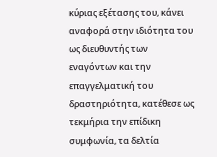κύριας εξέτασης του, κάνει αναφορά στην ιδιότητα του ως διευθυντής των εναγόντων και την επαγγελματική του δραστηριότητα, κατέθεσε ως τεκμήρια την επίδικη συμφωνία, τα δελτία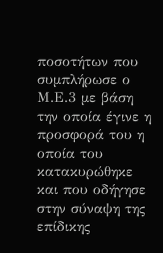ποσοτήτων που συμπλήρωσε ο Μ.Ε.3 με βάση την οποία έγινε η προσφορά του η οποία του κατακυρώθηκε και που οδήγησε στην σύναψη της επίδικης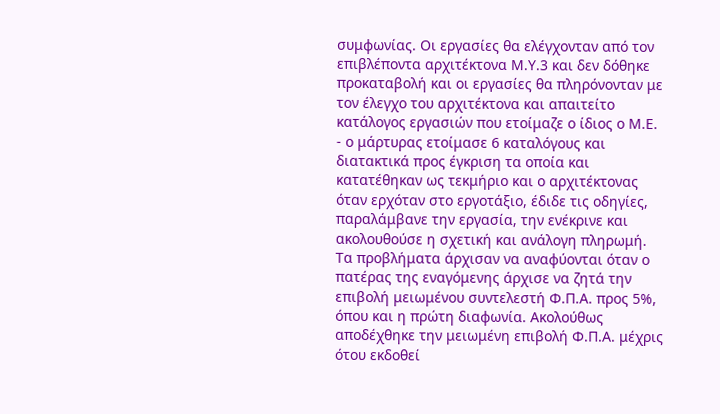συμφωνίας. Οι εργασίες θα ελέγχονταν από τον επιβλέποντα αρχιτέκτονα Μ.Υ.3 και δεν δόθηκε προκαταβολή και οι εργασίες θα πληρόνονταν με τον έλεγχο του αρχιτέκτονα και απαιτείτο κατάλογος εργασιών που ετοίμαζε ο ίδιος ο Μ.Ε.
- ο μάρτυρας ετοίμασε 6 καταλόγους και διατακτικά προς έγκριση τα οποία και κατατέθηκαν ως τεκμήριο και ο αρχιτέκτονας όταν ερχόταν στο εργοτάξιο, έδιδε τις οδηγίες, παραλάμβανε την εργασία, την ενέκρινε και ακολουθούσε η σχετική και ανάλογη πληρωμή. Τα προβλήματα άρχισαν να αναφύονται όταν ο πατέρας της εναγόμενης άρχισε να ζητά την επιβολή μειωμένου συντελεστή Φ.Π.Α. προς 5%, όπου και η πρώτη διαφωνία. Ακολούθως αποδέχθηκε την μειωμένη επιβολή Φ.Π.Α. μέχρις ότου εκδοθεί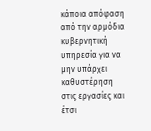κάποια απόφαση από την αρμόδια κυβερνητική υπηρεσία για να μην υπάρχει καθυστέρηση στις εργασίες και έτσι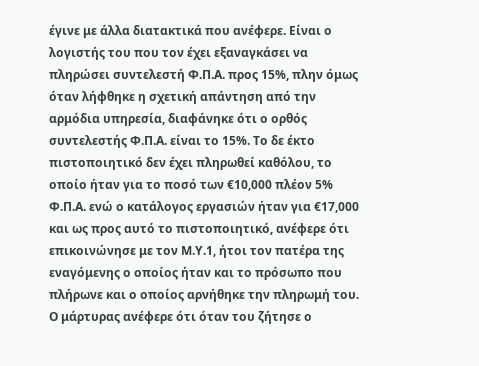έγινε με άλλα διατακτικά που ανέφερε. Είναι ο λογιστής του που τον έχει εξαναγκάσει να πληρώσει συντελεστή Φ.Π.Α. προς 15%, πλην όμως όταν λήφθηκε η σχετική απάντηση από την αρμόδια υπηρεσία, διαφάνηκε ότι ο ορθός συντελεστής Φ.Π.Α. είναι το 15%. Το δε έκτο πιστοποιητικό δεν έχει πληρωθεί καθόλου, το οποίο ήταν για το ποσό των €10,000 πλέον 5% Φ.Π.Α. ενώ ο κατάλογος εργασιών ήταν για €17,000 και ως προς αυτό το πιστοποιητικό, ανέφερε ότι επικοινώνησε με τον Μ.Υ.1, ήτοι τον πατέρα της εναγόμενης ο οποίος ήταν και το πρόσωπο που πλήρωνε και ο οποίος αρνήθηκε την πληρωμή του. Ο μάρτυρας ανέφερε ότι όταν του ζήτησε ο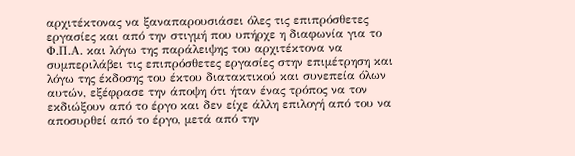αρχιτέκτονας να ξαναπαρουσιάσει όλες τις επιπρόσθετες εργασίες και από την στιγμή που υπήρχε η διαφωνία για το Φ.Π.Α. και λόγω της παράλειψης του αρχιτέκτονα να συμπεριλάβει τις επιπρόσθετες εργασίες στην επιμέτρηση και λόγω της έκδοσης του έκτου διατακτικού και συνεπεία όλων αυτών, εξέφρασε την άποψη ότι ήταν ένας τρόπος να τον εκδιώξουν από το έργο και δεν είχε άλλη επιλογή από του να αποσυρθεί από το έργο, μετά από την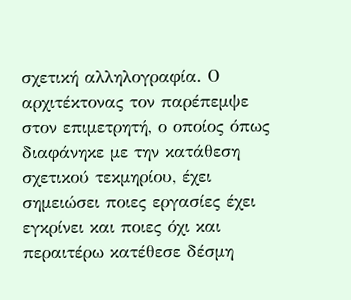σχετική αλληλογραφία. Ο αρχιτέκτονας τον παρέπεμψε στον επιμετρητή, ο οποίος όπως διαφάνηκε με την κατάθεση σχετικού τεκμηρίου, έχει σημειώσει ποιες εργασίες έχει εγκρίνει και ποιες όχι και περαιτέρω κατέθεσε δέσμη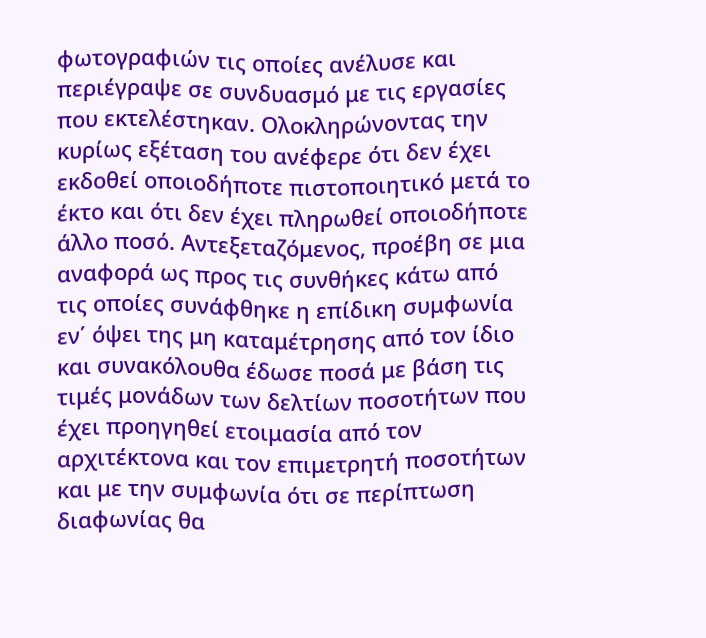φωτογραφιών τις οποίες ανέλυσε και περιέγραψε σε συνδυασμό με τις εργασίες που εκτελέστηκαν. Ολοκληρώνοντας την κυρίως εξέταση του ανέφερε ότι δεν έχει εκδοθεί οποιοδήποτε πιστοποιητικό μετά το έκτο και ότι δεν έχει πληρωθεί οποιοδήποτε άλλο ποσό. Αντεξεταζόμενος, προέβη σε μια αναφορά ως προς τις συνθήκες κάτω από τις οποίες συνάφθηκε η επίδικη συμφωνία εν΄ όψει της μη καταμέτρησης από τον ίδιο και συνακόλουθα έδωσε ποσά με βάση τις τιμές μονάδων των δελτίων ποσοτήτων που έχει προηγηθεί ετοιμασία από τον αρχιτέκτονα και τον επιμετρητή ποσοτήτων και με την συμφωνία ότι σε περίπτωση διαφωνίας θα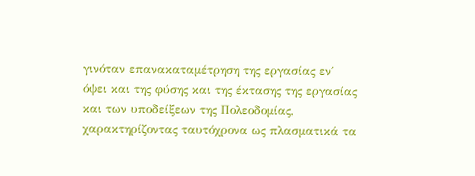γινόταν επανακαταμέτρηση της εργασίας εν΄ όψει και της φύσης και της έκτασης της εργασίας και των υποδείξεων της Πολεοδομίας, χαρακτηρίζοντας ταυτόχρονα ως πλασματικά τα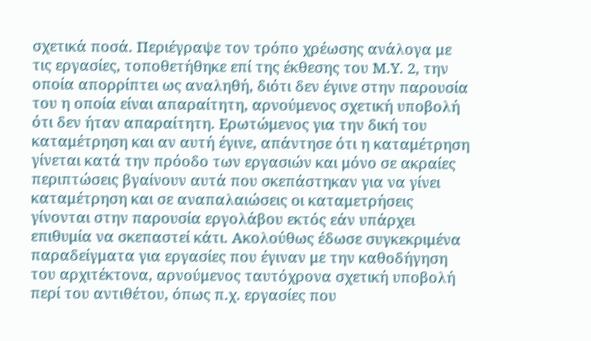σχετικά ποσά. Περιέγραψε τον τρόπο χρέωσης ανάλογα με τις εργασίες, τοποθετήθηκε επί της έκθεσης του Μ.Υ. 2, την οποία απορρίπτει ως αναληθή, διότι δεν έγινε στην παρουσία του η οποία είναι απαραίτητη, αρνούμενος σχετική υποβολή ότι δεν ήταν απαραίτητη. Ερωτώμενος για την δική του καταμέτρηση και αν αυτή έγινε, απάντησε ότι η καταμέτρηση γίνεται κατά την πρόοδο των εργασιών και μόνο σε ακραίες περιπτώσεις βγαίνουν αυτά που σκεπάστηκαν για να γίνει καταμέτρηση και σε αναπαλαιώσεις οι καταμετρήσεις γίνονται στην παρουσία εργολάβου εκτός εάν υπάρχει επιθυμία να σκεπαστεί κάτι. Ακολούθως έδωσε συγκεκριμένα παραδείγματα για εργασίες που έγιναν με την καθοδήγηση του αρχιτέκτονα, αρνούμενος ταυτόχρονα σχετική υποβολή περί του αντιθέτου, όπως π.χ. εργασίες που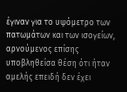έγιναν για το υψόμετρο των πατωμάτων και των ισογείων, αρνούμενος επίσης υποβληθείσα θέση ότι ήταν αμελής επειδή δεν έχει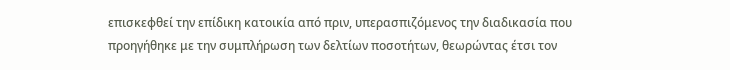επισκεφθεί την επίδικη κατοικία από πριν, υπερασπιζόμενος την διαδικασία που προηγήθηκε με την συμπλήρωση των δελτίων ποσοτήτων, θεωρώντας έτσι τον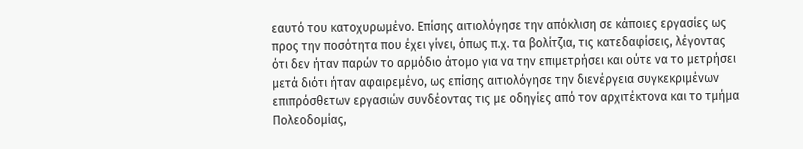εαυτό του κατοχυρωμένο. Επίσης αιτιολόγησε την απόκλιση σε κάποιες εργασίες ως προς την ποσότητα που έχει γίνει, όπως π.χ. τα βολίτζια, τις κατεδαφίσεις, λέγοντας ότι δεν ήταν παρών το αρμόδιο άτομο για να την επιμετρήσει και ούτε να το μετρήσει μετά διότι ήταν αφαιρεμένο, ως επίσης αιτιολόγησε την διενέργεια συγκεκριμένων επιπρόσθετων εργασιών συνδέοντας τις με οδηγίες από τον αρχιτέκτονα και το τμήμα Πολεοδομίας,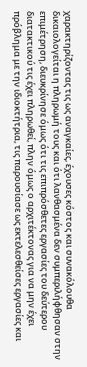χαρακτηρίζοντας τις ως αναγκαίες, έχουσες κόστος και συνακόλουθα δικαιολογείται η πληρωμή τους και ότι λανθασμένα δεν συμπεριλήφθησαν στην επιμέτρηση, διευκρίνησε όμως ότι τις επιπρόσθετες εργασίες του δεύτερου διατακτικού τις έχει πληρωθεί, πλην όμως ο αρχιτέκτονας για να μην έχει πρόβλημα με την ιδιοκτήτρια, τις παρουσίασε ως εκτελεσθείσες εργασίες και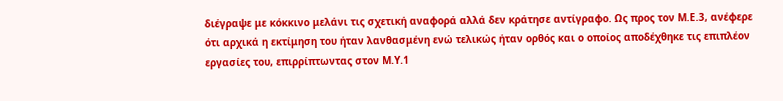διέγραψε με κόκκινο μελάνι τις σχετική αναφορά αλλά δεν κράτησε αντίγραφο. Ως προς τον Μ.Ε.3, ανέφερε ότι αρχικά η εκτίμηση του ήταν λανθασμένη ενώ τελικώς ήταν ορθός και ο οποίος αποδέχθηκε τις επιπλέον εργασίες του, επιρρίπτωντας στον Μ.Υ.1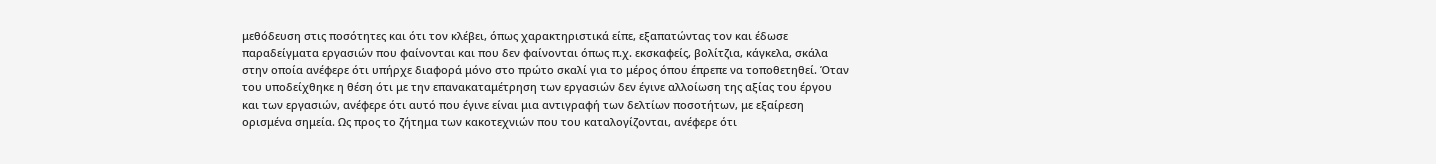μεθόδευση στις ποσότητες και ότι τον κλέβει, όπως χαρακτηριστικά είπε, εξαπατώντας τον και έδωσε παραδείγματα εργασιών που φαίνονται και που δεν φαίνονται όπως π.χ. εκσκαφείς, βολίτζια, κάγκελα, σκάλα στην οποία ανέφερε ότι υπήρχε διαφορά μόνο στο πρώτο σκαλί για το μέρος όπου έπρεπε να τοποθετηθεί. Όταν του υποδείχθηκε η θέση ότι με την επανακαταμέτρηση των εργασιών δεν έγινε αλλοίωση της αξίας του έργου και των εργασιών, ανέφερε ότι αυτό που έγινε είναι μια αντιγραφή των δελτίων ποσοτήτων, με εξαίρεση ορισμένα σημεία. Ως προς το ζήτημα των κακοτεχνιών που του καταλογίζονται, ανέφερε ότι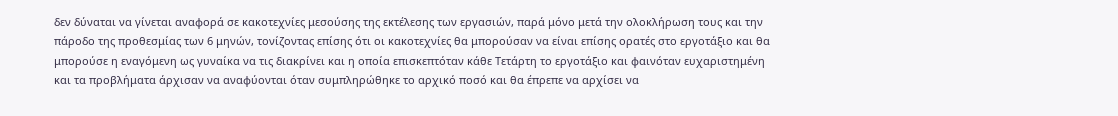δεν δύναται να γίνεται αναφορά σε κακοτεχνίες μεσούσης της εκτέλεσης των εργασιών, παρά μόνο μετά την ολοκλήρωση τους και την πάροδο της προθεσμίας των 6 μηνών, τονίζοντας επίσης ότι οι κακοτεχνίες θα μπορούσαν να είναι επίσης ορατές στο εργοτάξιο και θα μπορούσε η εναγόμενη ως γυναίκα να τις διακρίνει και η οποία επισκεπτόταν κάθε Τετάρτη το εργοτάξιο και φαινόταν ευχαριστημένη και τα προβλήματα άρχισαν να αναφύονται όταν συμπληρώθηκε το αρχικό ποσό και θα έπρεπε να αρχίσει να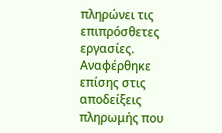πληρώνει τις επιπρόσθετες εργασίες. Αναφέρθηκε επίσης στις αποδείξεις πληρωμής που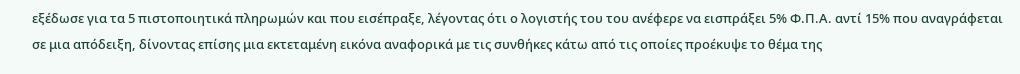εξέδωσε για τα 5 πιστοποιητικά πληρωμών και που εισέπραξε, λέγοντας ότι ο λογιστής του του ανέφερε να εισπράξει 5% Φ.Π.Α. αντί 15% που αναγράφεται σε μια απόδειξη, δίνοντας επίσης μια εκτεταμένη εικόνα αναφορικά με τις συνθήκες κάτω από τις οποίες προέκυψε το θέμα της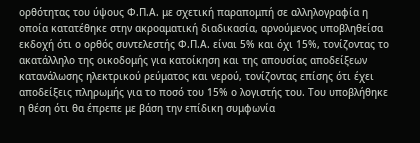ορθότητας του ύψους Φ.Π.Α. με σχετική παραπομπή σε αλληλογραφία η οποία κατατέθηκε στην ακροαματική διαδικασία, αρνούμενος υποβληθείσα εκδοχή ότι ο ορθός συντελεστής Φ.Π.Α. είναι 5% και όχι 15%, τονίζοντας το ακατάλληλο της οικοδομής για κατοίκηση και της απουσίας αποδείξεων κατανάλωσης ηλεκτρικού ρεύματος και νερού, τονίζοντας επίσης ότι έχει αποδείξεις πληρωμής για το ποσό του 15% ο λογιστής του. Του υποβλήθηκε η θέση ότι θα έπρεπε με βάση την επίδικη συμφωνία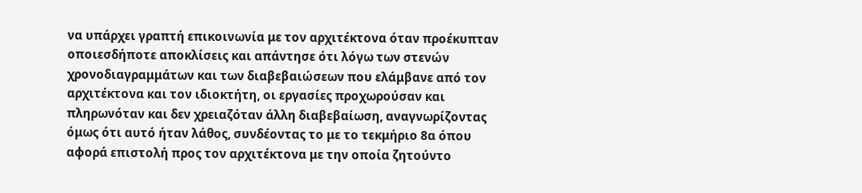να υπάρχει γραπτή επικοινωνία με τον αρχιτέκτονα όταν προέκυπταν οποιεσδήποτε αποκλίσεις και απάντησε ότι λόγω των στενών χρονοδιαγραμμάτων και των διαβεβαιώσεων που ελάμβανε από τον αρχιτέκτονα και τον ιδιοκτήτη, οι εργασίες προχωρούσαν και πληρωνόταν και δεν χρειαζόταν άλλη διαβεβαίωση, αναγνωρίζοντας όμως ότι αυτό ήταν λάθος, συνδέοντας το με το τεκμήριο 8α όπου αφορά επιστολή προς τον αρχιτέκτονα με την οποία ζητούντο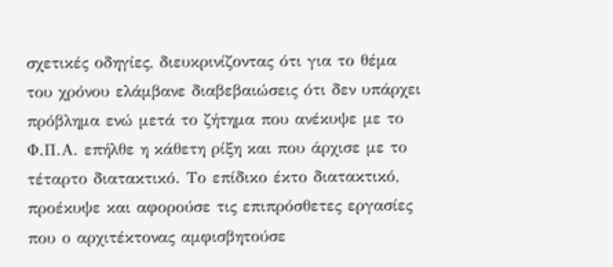σχετικές οδηγίες, διευκρινίζοντας ότι για το θέμα του χρόνου ελάμβανε διαβεβαιώσεις ότι δεν υπάρχει πρόβλημα ενώ μετά το ζήτημα που ανέκυψε με το Φ.Π.Α. επήλθε η κάθετη ρίξη και που άρχισε με το τέταρτο διατακτικό. Το επίδικο έκτο διατακτικό, προέκυψε και αφορούσε τις επιπρόσθετες εργασίες που ο αρχιτέκτονας αμφισβητούσε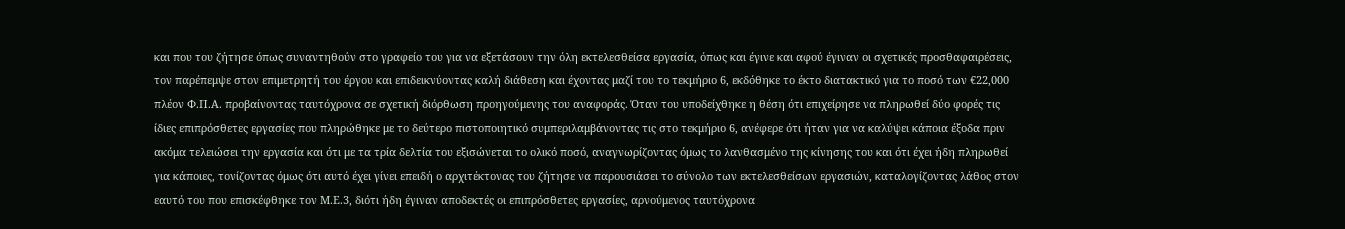και που του ζήτησε όπως συναντηθούν στο γραφείο του για να εξετάσουν την όλη εκτελεσθείσα εργασία, όπως και έγινε και αφού έγιναν οι σχετικές προσθαφαιρέσεις, τον παρέπεμψε στον επιμετρητή του έργου και επιδεικνύοντας καλή διάθεση και έχοντας μαζί του το τεκμήριο 6, εκδόθηκε το έκτο διατακτικό για το ποσό των €22,000 πλέον Φ.Π.Α. προβαίνοντας ταυτόχρονα σε σχετική διόρθωση προηγούμενης του αναφοράς. Όταν του υποδείχθηκε η θέση ότι επιχείρησε να πληρωθεί δύο φορές τις ίδιες επιπρόσθετες εργασίες που πληρώθηκε με το δεύτερο πιστοποιητικό συμπεριλαμβάνοντας τις στο τεκμήριο 6, ανέφερε ότι ήταν για να καλύψει κάποια έξοδα πριν ακόμα τελειώσει την εργασία και ότι με τα τρία δελτία του εξισώνεται το ολικό ποσό, αναγνωρίζοντας όμως το λανθασμένο της κίνησης του και ότι έχει ήδη πληρωθεί για κάποιες, τονίζοντας όμως ότι αυτό έχει γίνει επειδή ο αρχιτέκτονας του ζήτησε να παρουσιάσει το σύνολο των εκτελεσθείσων εργασιών, καταλογίζοντας λάθος στον εαυτό του που επισκέφθηκε τον Μ.Ε.3, διότι ήδη έγιναν αποδεκτές οι επιπρόσθετες εργασίες, αρνούμενος ταυτόχρονα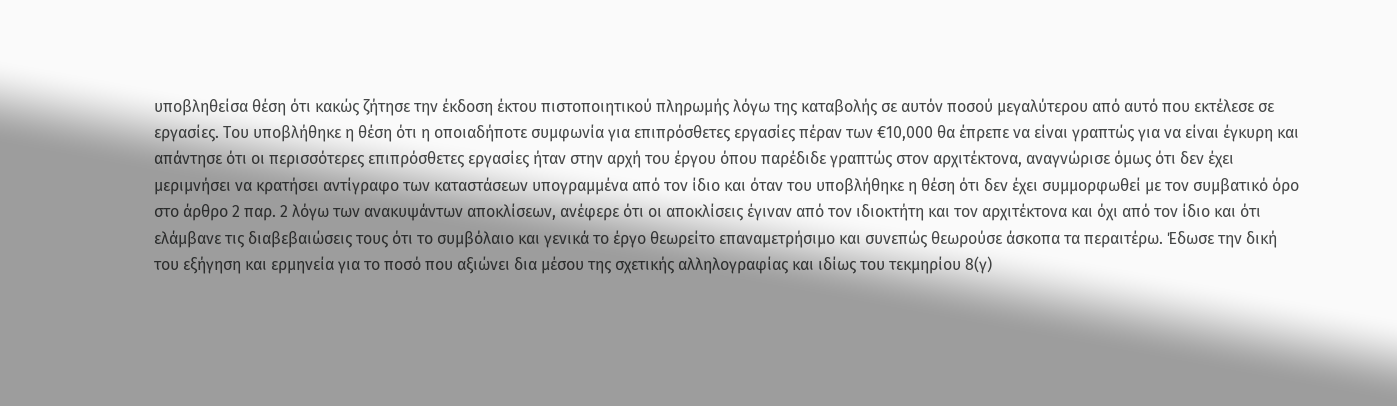υποβληθείσα θέση ότι κακώς ζήτησε την έκδοση έκτου πιστοποιητικού πληρωμής λόγω της καταβολής σε αυτόν ποσού μεγαλύτερου από αυτό που εκτέλεσε σε εργασίες. Του υποβλήθηκε η θέση ότι η οποιαδήποτε συμφωνία για επιπρόσθετες εργασίες πέραν των €10,000 θα έπρεπε να είναι γραπτώς για να είναι έγκυρη και απάντησε ότι οι περισσότερες επιπρόσθετες εργασίες ήταν στην αρχή του έργου όπου παρέδιδε γραπτώς στον αρχιτέκτονα, αναγνώρισε όμως ότι δεν έχει μεριμνήσει να κρατήσει αντίγραφο των καταστάσεων υπογραμμένα από τον ίδιο και όταν του υποβλήθηκε η θέση ότι δεν έχει συμμορφωθεί με τον συμβατικό όρο στο άρθρο 2 παρ. 2 λόγω των ανακυψάντων αποκλίσεων, ανέφερε ότι οι αποκλίσεις έγιναν από τον ιδιοκτήτη και τον αρχιτέκτονα και όχι από τον ίδιο και ότι ελάμβανε τις διαβεβαιώσεις τους ότι το συμβόλαιο και γενικά το έργο θεωρείτο επαναμετρήσιμο και συνεπώς θεωρούσε άσκοπα τα περαιτέρω. Έδωσε την δική του εξήγηση και ερμηνεία για το ποσό που αξιώνει δια μέσου της σχετικής αλληλογραφίας και ιδίως του τεκμηρίου 8(γ)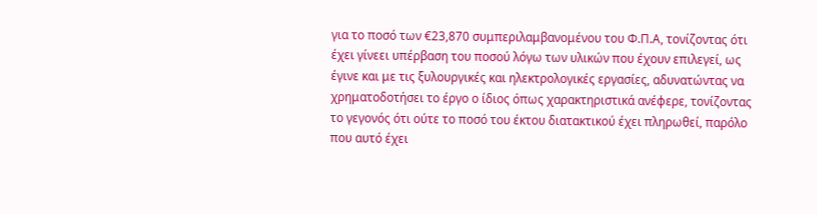για το ποσό των €23,870 συμπεριλαμβανομένου του Φ.Π.Α, τονίζοντας ότι έχει γίνεει υπέρβαση του ποσού λόγω των υλικών που έχουν επιλεγεί, ως έγινε και με τις ξυλουργικές και ηλεκτρολογικές εργασίες, αδυνατώντας να χρηματοδοτήσει το έργο ο ίδιος όπως χαρακτηριστικά ανέφερε, τονίζοντας το γεγονός ότι ούτε το ποσό του έκτου διατακτικού έχει πληρωθεί, παρόλο που αυτό έχει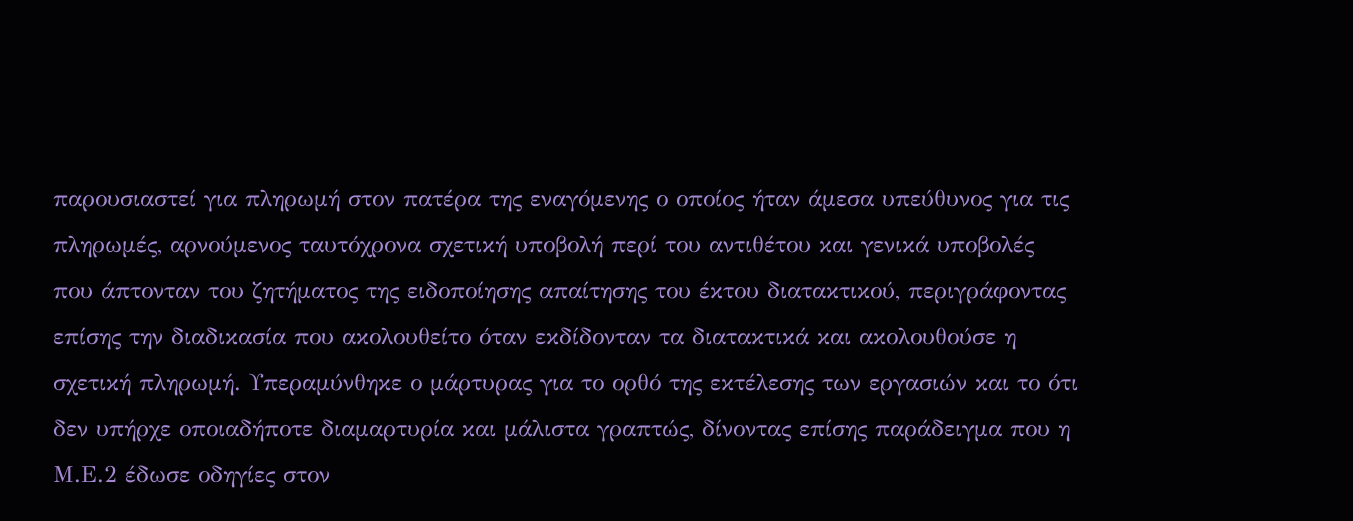παρουσιαστεί για πληρωμή στον πατέρα της εναγόμενης ο οποίος ήταν άμεσα υπεύθυνος για τις πληρωμές, αρνούμενος ταυτόχρονα σχετική υποβολή περί του αντιθέτου και γενικά υποβολές που άπτονταν του ζητήματος της ειδοποίησης απαίτησης του έκτου διατακτικού, περιγράφοντας επίσης την διαδικασία που ακολουθείτο όταν εκδίδονταν τα διατακτικά και ακολουθούσε η σχετική πληρωμή. Υπεραμύνθηκε ο μάρτυρας για το ορθό της εκτέλεσης των εργασιών και το ότι δεν υπήρχε οποιαδήποτε διαμαρτυρία και μάλιστα γραπτώς, δίνοντας επίσης παράδειγμα που η Μ.Ε.2 έδωσε οδηγίες στον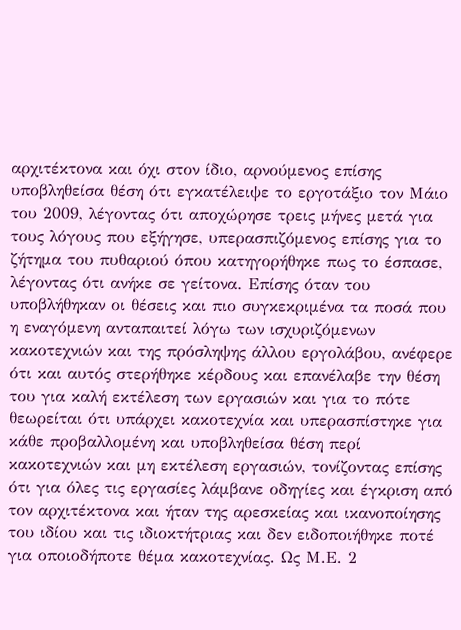αρχιτέκτονα και όχι στον ίδιο, αρνούμενος επίσης υποβληθείσα θέση ότι εγκατέλειψε το εργοτάξιο τον Μάιο του 2009, λέγοντας ότι αποχώρησε τρεις μήνες μετά για τους λόγους που εξήγησε, υπερασπιζόμενος επίσης για το ζήτημα του πυθαριού όπου κατηγορήθηκε πως το έσπασε, λέγοντας ότι ανήκε σε γείτονα. Επίσης όταν του υποβλήθηκαν οι θέσεις και πιο συγκεκριμένα τα ποσά που η εναγόμενη ανταπαιτεί λόγω των ισχυριζόμενων κακοτεχνιών και της πρόσληψης άλλου εργολάβου, ανέφερε ότι και αυτός στερήθηκε κέρδους και επανέλαβε την θέση του για καλή εκτέλεση των εργασιών και για το πότε θεωρείται ότι υπάρχει κακοτεχνία και υπερασπίστηκε για κάθε προβαλλομένη και υποβληθείσα θέση περί κακοτεχνιών και μη εκτέλεση εργασιών, τονίζοντας επίσης ότι για όλες τις εργασίες λάμβανε οδηγίες και έγκριση από τον αρχιτέκτονα και ήταν της αρεσκείας και ικανοποίησης του ιδίου και τις ιδιοκτήτριας και δεν ειδοποιήθηκε ποτέ για οποιοδήποτε θέμα κακοτεχνίας. Ως Μ.Ε. 2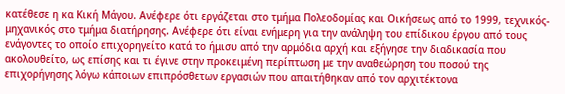κατέθεσε η κα Κική Μάγου. Ανέφερε ότι εργάζεται στο τμήμα Πολεοδομίας και Οικήσεως από το 1999, τεχνικός-μηχανικός στο τμήμα διατήρησης. Ανέφερε ότι είναι ενήμερη για την ανάληψη του επίδικου έργου από τους ενάγοντες το οποίο επιχορηγείτο κατά το ήμισυ από την αρμόδια αρχή και εξήγησε την διαδικασία που ακολουθείτο, ως επίσης και τι έγινε στην προκειμένη περίπτωση με την αναθεώρηση του ποσού της επιχορήγησης λόγω κάποιων επιπρόσθετων εργασιών που απαιτήθηκαν από τον αρχιτέκτονα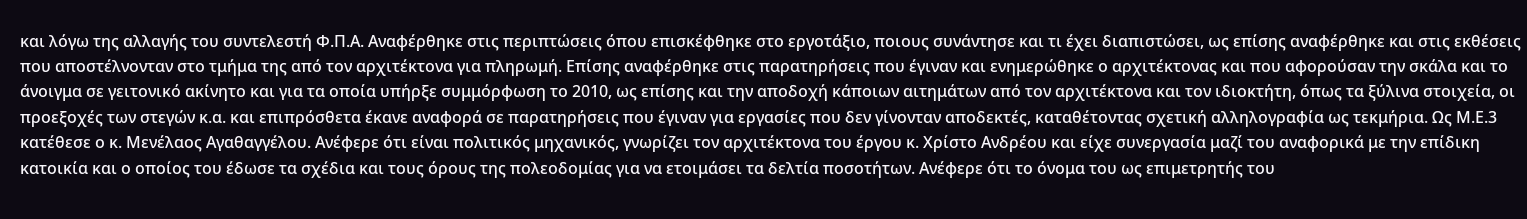και λόγω της αλλαγής του συντελεστή Φ.Π.Α. Αναφέρθηκε στις περιπτώσεις όπου επισκέφθηκε στο εργοτάξιο, ποιους συνάντησε και τι έχει διαπιστώσει, ως επίσης αναφέρθηκε και στις εκθέσεις που αποστέλνονταν στο τμήμα της από τον αρχιτέκτονα για πληρωμή. Επίσης αναφέρθηκε στις παρατηρήσεις που έγιναν και ενημερώθηκε ο αρχιτέκτονας και που αφορούσαν την σκάλα και το άνοιγμα σε γειτονικό ακίνητο και για τα οποία υπήρξε συμμόρφωση το 2010, ως επίσης και την αποδοχή κάποιων αιτημάτων από τον αρχιτέκτονα και τον ιδιοκτήτη, όπως τα ξύλινα στοιχεία, οι προεξοχές των στεγών κ.α. και επιπρόσθετα έκανε αναφορά σε παρατηρήσεις που έγιναν για εργασίες που δεν γίνονταν αποδεκτές, καταθέτοντας σχετική αλληλογραφία ως τεκμήρια. Ως Μ.Ε.3 κατέθεσε ο κ. Μενέλαος Αγαθαγγέλου. Ανέφερε ότι είναι πολιτικός μηχανικός, γνωρίζει τον αρχιτέκτονα του έργου κ. Χρίστο Ανδρέου και είχε συνεργασία μαζί του αναφορικά με την επίδικη κατοικία και ο οποίος του έδωσε τα σχέδια και τους όρους της πολεοδομίας για να ετοιμάσει τα δελτία ποσοτήτων. Ανέφερε ότι το όνομα του ως επιμετρητής του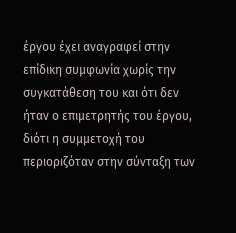έργου έχει αναγραφεί στην επίδικη συμφωνία χωρίς την συγκατάθεση του και ότι δεν ήταν ο επιμετρητής του έργου, διότι η συμμετοχή του περιοριζόταν στην σύνταξη των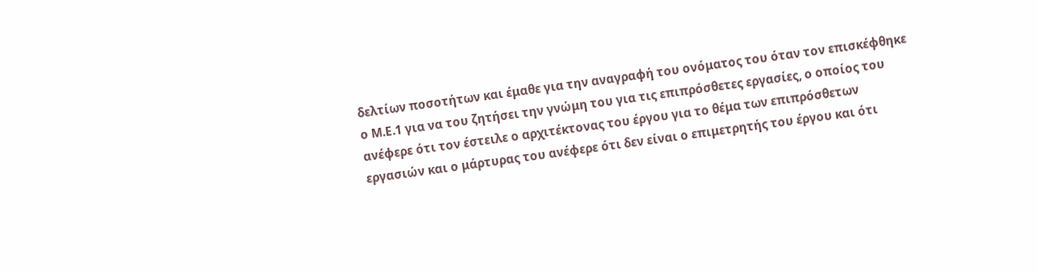δελτίων ποσοτήτων και έμαθε για την αναγραφή του ονόματος του όταν τον επισκέφθηκε ο Μ.Ε.1 για να του ζητήσει την γνώμη του για τις επιπρόσθετες εργασίες, ο οποίος του ανέφερε ότι τον έστειλε ο αρχιτέκτονας του έργου για το θέμα των επιπρόσθετων εργασιών και ο μάρτυρας του ανέφερε ότι δεν είναι ο επιμετρητής του έργου και ότι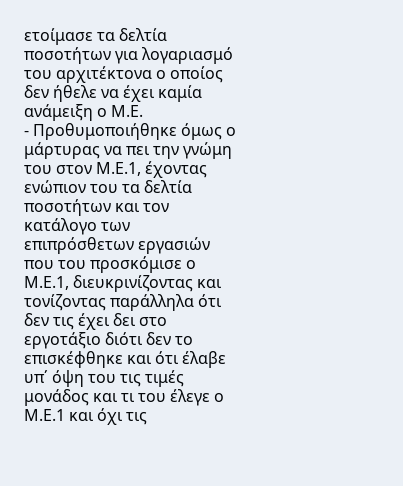ετοίμασε τα δελτία ποσοτήτων για λογαριασμό του αρχιτέκτονα ο οποίος δεν ήθελε να έχει καμία ανάμειξη ο Μ.Ε.
- Προθυμοποιήθηκε όμως ο μάρτυρας να πει την γνώμη του στον Μ.Ε.1, έχοντας ενώπιον του τα δελτία ποσοτήτων και τον κατάλογο των επιπρόσθετων εργασιών που του προσκόμισε ο Μ.Ε.1, διευκρινίζοντας και τονίζοντας παράλληλα ότι δεν τις έχει δει στο εργοτάξιο διότι δεν το επισκέφθηκε και ότι έλαβε υπ΄ όψη του τις τιμές μονάδος και τι του έλεγε ο Μ.Ε.1 και όχι τις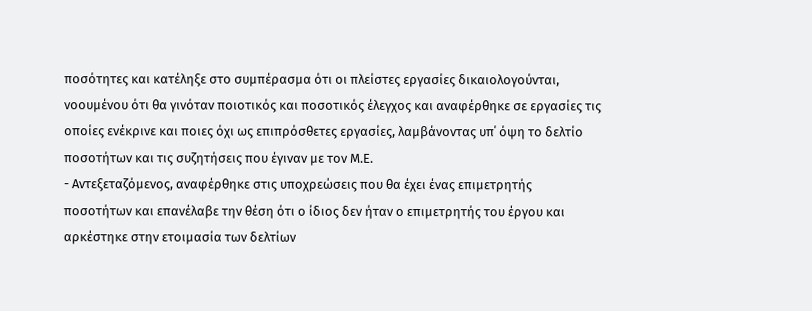ποσότητες και κατέληξε στο συμπέρασμα ότι οι πλείστες εργασίες δικαιολογούνται, νοουμένου ότι θα γινόταν ποιοτικός και ποσοτικός έλεγχος και αναφέρθηκε σε εργασίες τις οποίες ενέκρινε και ποιες όχι ως επιπρόσθετες εργασίες, λαμβάνοντας υπ΄ όψη το δελτίο ποσοτήτων και τις συζητήσεις που έγιναν με τον Μ.Ε.
- Αντεξεταζόμενος, αναφέρθηκε στις υποχρεώσεις που θα έχει ένας επιμετρητής ποσοτήτων και επανέλαβε την θέση ότι ο ίδιος δεν ήταν ο επιμετρητής του έργου και αρκέστηκε στην ετοιμασία των δελτίων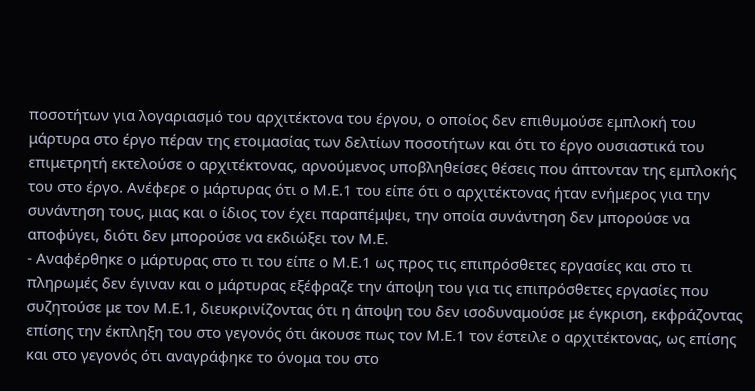ποσοτήτων για λογαριασμό του αρχιτέκτονα του έργου, ο οποίος δεν επιθυμούσε εμπλοκή του μάρτυρα στο έργο πέραν της ετοιμασίας των δελτίων ποσοτήτων και ότι το έργο ουσιαστικά του επιμετρητή εκτελούσε ο αρχιτέκτονας, αρνούμενος υποβληθείσες θέσεις που άπτονταν της εμπλοκής του στο έργο. Ανέφερε ο μάρτυρας ότι ο Μ.Ε.1 του είπε ότι ο αρχιτέκτονας ήταν ενήμερος για την συνάντηση τους, μιας και ο ίδιος τον έχει παραπέμψει, την οποία συνάντηση δεν μπορούσε να αποφύγει, διότι δεν μπορούσε να εκδιώξει τον Μ.Ε.
- Αναφέρθηκε ο μάρτυρας στο τι του είπε ο Μ.Ε.1 ως προς τις επιπρόσθετες εργασίες και στο τι πληρωμές δεν έγιναν και ο μάρτυρας εξέφραζε την άποψη του για τις επιπρόσθετες εργασίες που συζητούσε με τον Μ.Ε.1, διευκρινίζοντας ότι η άποψη του δεν ισοδυναμούσε με έγκριση, εκφράζοντας επίσης την έκπληξη του στο γεγονός ότι άκουσε πως τον Μ.Ε.1 τον έστειλε ο αρχιτέκτονας, ως επίσης και στο γεγονός ότι αναγράφηκε το όνομα του στο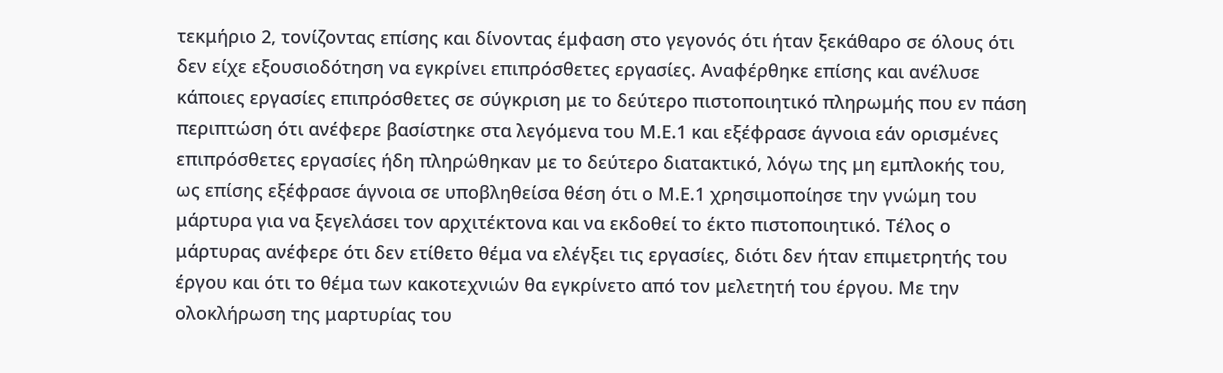τεκμήριο 2, τονίζοντας επίσης και δίνοντας έμφαση στο γεγονός ότι ήταν ξεκάθαρο σε όλους ότι δεν είχε εξουσιοδότηση να εγκρίνει επιπρόσθετες εργασίες. Αναφέρθηκε επίσης και ανέλυσε κάποιες εργασίες επιπρόσθετες σε σύγκριση με το δεύτερο πιστοποιητικό πληρωμής που εν πάση περιπτώση ότι ανέφερε βασίστηκε στα λεγόμενα του Μ.Ε.1 και εξέφρασε άγνοια εάν ορισμένες επιπρόσθετες εργασίες ήδη πληρώθηκαν με το δεύτερο διατακτικό, λόγω της μη εμπλοκής του, ως επίσης εξέφρασε άγνοια σε υποβληθείσα θέση ότι ο Μ.Ε.1 χρησιμοποίησε την γνώμη του μάρτυρα για να ξεγελάσει τον αρχιτέκτονα και να εκδοθεί το έκτο πιστοποιητικό. Τέλος ο μάρτυρας ανέφερε ότι δεν ετίθετο θέμα να ελέγξει τις εργασίες, διότι δεν ήταν επιμετρητής του έργου και ότι το θέμα των κακοτεχνιών θα εγκρίνετο από τον μελετητή του έργου. Με την ολοκλήρωση της μαρτυρίας του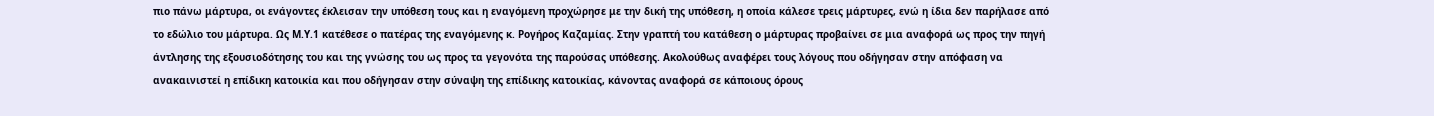πιο πάνω μάρτυρα, οι ενάγοντες έκλεισαν την υπόθεση τους και η εναγόμενη προχώρησε με την δική της υπόθεση, η οποία κάλεσε τρεις μάρτυρες, ενώ η ίδια δεν παρήλασε από το εδώλιο του μάρτυρα. Ως Μ.Υ.1 κατέθεσε ο πατέρας της εναγόμενης κ. Ρογήρος Καζαμίας. Στην γραπτή του κατάθεση ο μάρτυρας προβαίνει σε μια αναφορά ως προς την πηγή άντλησης της εξουσιοδότησης του και της γνώσης του ως προς τα γεγονότα της παρούσας υπόθεσης. Ακολούθως αναφέρει τους λόγους που οδήγησαν στην απόφαση να ανακαινιστεί η επίδικη κατοικία και που οδήγησαν στην σύναψη της επίδικης κατοικίας, κάνοντας αναφορά σε κάποιους όρους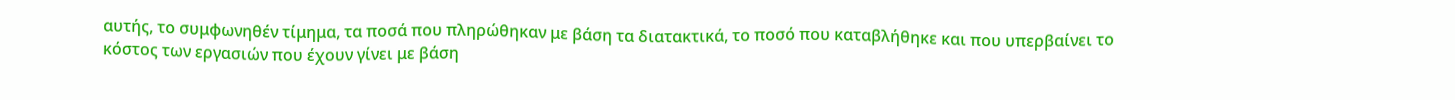αυτής, το συμφωνηθέν τίμημα, τα ποσά που πληρώθηκαν με βάση τα διατακτικά, το ποσό που καταβλήθηκε και που υπερβαίνει το κόστος των εργασιών που έχουν γίνει με βάση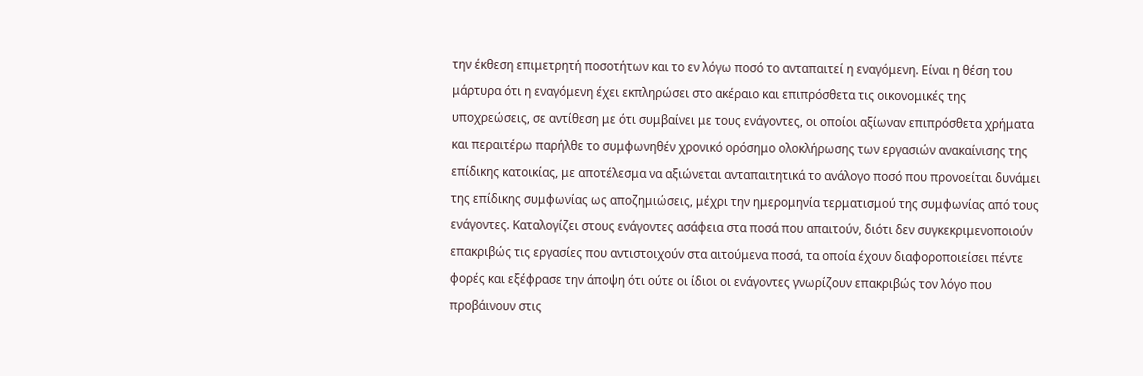την έκθεση επιμετρητή ποσοτήτων και το εν λόγω ποσό το ανταπαιτεί η εναγόμενη. Είναι η θέση του μάρτυρα ότι η εναγόμενη έχει εκπληρώσει στο ακέραιο και επιπρόσθετα τις οικονομικές της υποχρεώσεις, σε αντίθεση με ότι συμβαίνει με τους ενάγοντες, οι οποίοι αξίωναν επιπρόσθετα χρήματα και περαιτέρω παρήλθε το συμφωνηθέν χρονικό ορόσημο ολοκλήρωσης των εργασιών ανακαίνισης της επίδικης κατοικίας, με αποτέλεσμα να αξιώνεται ανταπαιτητικά το ανάλογο ποσό που προνοείται δυνάμει της επίδικης συμφωνίας ως αποζημιώσεις, μέχρι την ημερομηνία τερματισμού της συμφωνίας από τους ενάγοντες. Καταλογίζει στους ενάγοντες ασάφεια στα ποσά που απαιτούν, διότι δεν συγκεκριμενοποιούν επακριβώς τις εργασίες που αντιστοιχούν στα αιτούμενα ποσά, τα οποία έχουν διαφοροποιείσει πέντε φορές και εξέφρασε την άποψη ότι ούτε οι ίδιοι οι ενάγοντες γνωρίζουν επακριβώς τον λόγο που προβάινουν στις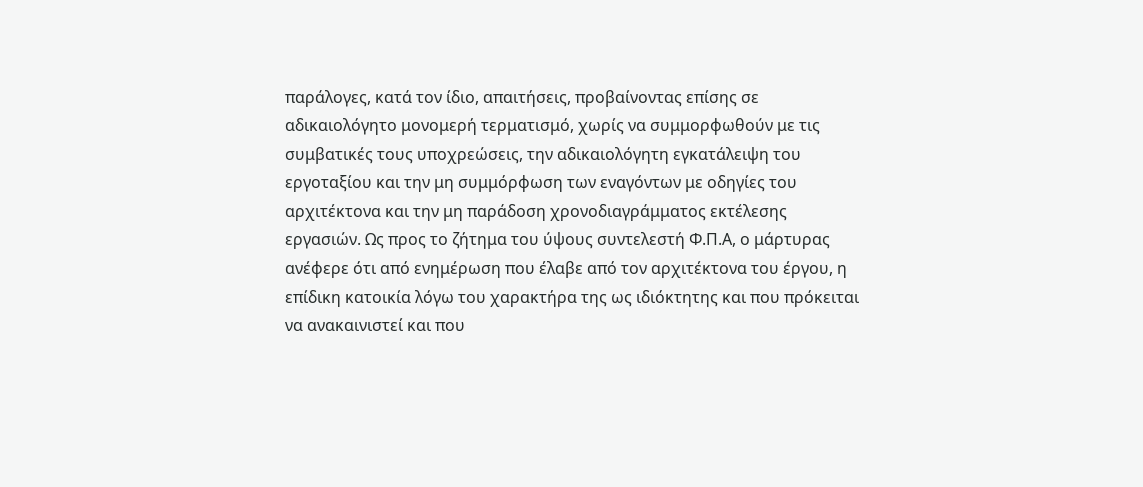παράλογες, κατά τον ίδιο, απαιτήσεις, προβαίνοντας επίσης σε αδικαιολόγητο μονομερή τερματισμό, χωρίς να συμμορφωθούν με τις συμβατικές τους υποχρεώσεις, την αδικαιολόγητη εγκατάλειψη του εργοταξίου και την μη συμμόρφωση των εναγόντων με οδηγίες του αρχιτέκτονα και την μη παράδοση χρονοδιαγράμματος εκτέλεσης εργασιών. Ως προς το ζήτημα του ύψους συντελεστή Φ.Π.Α, ο μάρτυρας ανέφερε ότι από ενημέρωση που έλαβε από τον αρχιτέκτονα του έργου, η επίδικη κατοικία λόγω του χαρακτήρα της ως ιδιόκτητης και που πρόκειται να ανακαινιστεί και που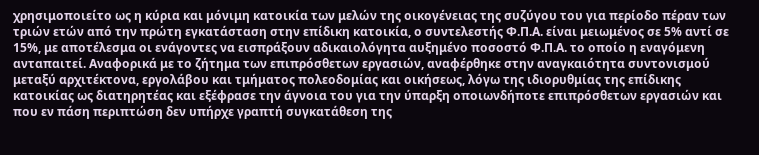χρησιμοποιείτο ως η κύρια και μόνιμη κατοικία των μελών της οικογένειας της συζύγου του για περίοδο πέραν των τριών ετών από την πρώτη εγκατάσταση στην επίδικη κατοικία, ο συντελεστής Φ.Π.Α. είναι μειωμένος σε 5% αντί σε 15%, με αποτέλεσμα οι ενάγοντες να εισπράξουν αδικαιολόγητα αυξημένο ποσοστό Φ.Π.Α. το οποίο η εναγόμενη ανταπαιτεί. Aναφορικά με το ζήτημα των επιπρόσθετων εργασιών, αναφέρθηκε στην αναγκαιότητα συντονισμού μεταξύ αρχιτέκτονα, εργολάβου και τμήματος πολεοδομίας και οικήσεως, λόγω της ιδιορυθμίας της επίδικης κατοικίας ως διατηρητέας και εξέφρασε την άγνοια του για την ύπαρξη οποιωνδήποτε επιπρόσθετων εργασιών και που εν πάση περιπτώση δεν υπήρχε γραπτή συγκατάθεση της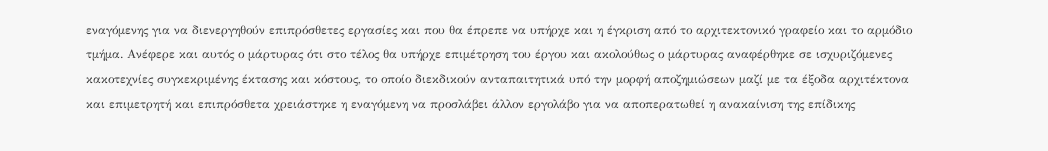εναγόμενης για να διενεργηθούν επιπρόσθετες εργασίες και που θα έπρεπε να υπήρχε και η έγκριση από το αρχιτεκτονικό γραφείο και το αρμόδιο τμήμα. Ανέφερε και αυτός ο μάρτυρας ότι στο τέλος θα υπήρχε επιμέτρηση του έργου και ακολούθως ο μάρτυρας αναφέρθηκε σε ισχυριζόμενες κακοτεχνίες συγκεκριμένης έκτασης και κόστους, το οποίο διεκδικούν ανταπαιτητικά υπό την μορφή αποζημιώσεων μαζί με τα έξοδα αρχιτέκτονα και επιμετρητή και επιπρόσθετα χρειάστηκε η εναγόμενη να προσλάβει άλλον εργολάβο για να αποπερατωθεί η ανακαίνιση της επίδικης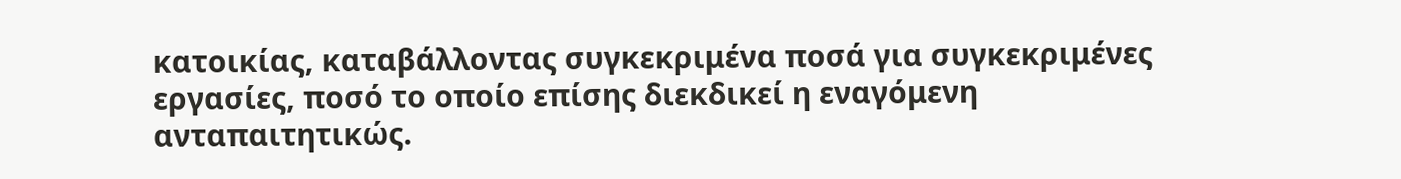κατοικίας, καταβάλλοντας συγκεκριμένα ποσά για συγκεκριμένες εργασίες, ποσό το οποίο επίσης διεκδικεί η εναγόμενη ανταπαιτητικώς.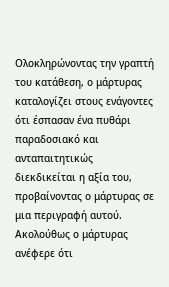Ολοκληρώνοντας την γραπτή του κατάθεση, ο μάρτυρας καταλογίζει στους ενάγοντες ότι έσπασαν ένα πυθάρι παραδοσιακό και ανταπαιτητικώς διεκδικείται η αξία του, προβαίνοντας ο μάρτυρας σε μια περιγραφή αυτού. Ακολούθως ο μάρτυρας ανέφερε ότι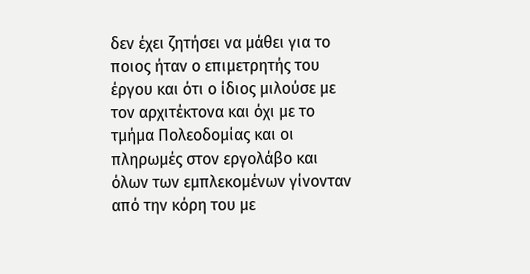δεν έχει ζητήσει να μάθει για το ποιος ήταν ο επιμετρητής του έργου και ότι ο ίδιος μιλούσε με τον αρχιτέκτονα και όχι με το τμήμα Πολεοδομίας και οι πληρωμές στον εργολάβο και όλων των εμπλεκομένων γίνονταν από την κόρη του με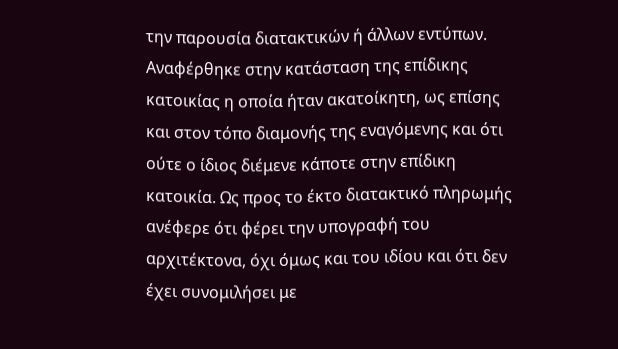την παρουσία διατακτικών ή άλλων εντύπων. Αναφέρθηκε στην κατάσταση της επίδικης κατοικίας η οποία ήταν ακατοίκητη, ως επίσης και στον τόπο διαμονής της εναγόμενης και ότι ούτε ο ίδιος διέμενε κάποτε στην επίδικη κατοικία. Ως προς το έκτο διατακτικό πληρωμής ανέφερε ότι φέρει την υπογραφή του αρχιτέκτονα, όχι όμως και του ιδίου και ότι δεν έχει συνομιλήσει με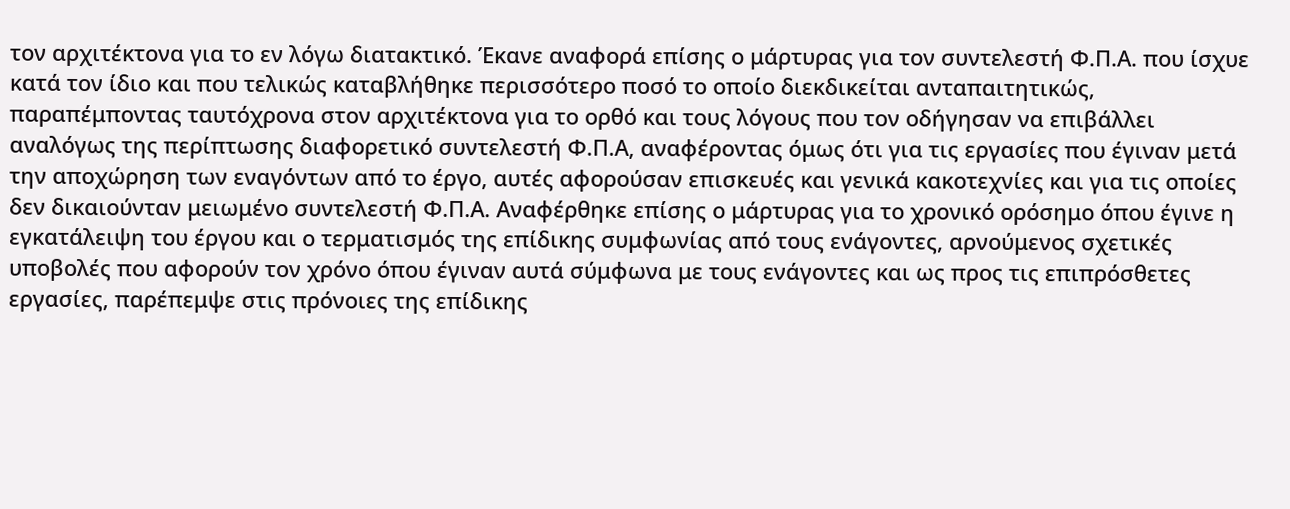τον αρχιτέκτονα για το εν λόγω διατακτικό. Έκανε αναφορά επίσης ο μάρτυρας για τον συντελεστή Φ.Π.Α. που ίσχυε κατά τον ίδιο και που τελικώς καταβλήθηκε περισσότερο ποσό το οποίο διεκδικείται ανταπαιτητικώς, παραπέμποντας ταυτόχρονα στον αρχιτέκτονα για το ορθό και τους λόγους που τον οδήγησαν να επιβάλλει αναλόγως της περίπτωσης διαφορετικό συντελεστή Φ.Π.Α, αναφέροντας όμως ότι για τις εργασίες που έγιναν μετά την αποχώρηση των εναγόντων από το έργο, αυτές αφορούσαν επισκευές και γενικά κακοτεχνίες και για τις οποίες δεν δικαιούνταν μειωμένο συντελεστή Φ.Π.Α. Αναφέρθηκε επίσης ο μάρτυρας για το χρονικό ορόσημο όπου έγινε η εγκατάλειψη του έργου και ο τερματισμός της επίδικης συμφωνίας από τους ενάγοντες, αρνούμενος σχετικές υποβολές που αφορούν τον χρόνο όπου έγιναν αυτά σύμφωνα με τους ενάγοντες και ως προς τις επιπρόσθετες εργασίες, παρέπεμψε στις πρόνοιες της επίδικης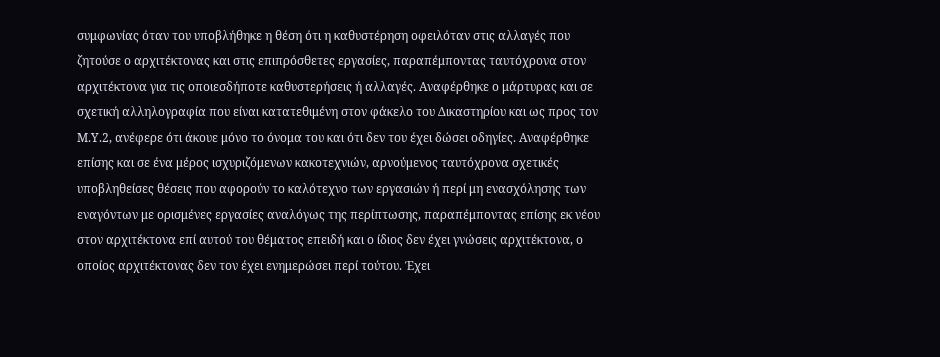συμφωνίας όταν του υποβλήθηκε η θέση ότι η καθυστέρηση οφειλόταν στις αλλαγές που ζητούσε ο αρχιτέκτονας και στις επιπρόσθετες εργασίες, παραπέμποντας ταυτόχρονα στον αρχιτέκτονα για τις οποιεσδήποτε καθυστερήσεις ή αλλαγές. Αναφέρθηκε ο μάρτυρας και σε σχετική αλληλογραφία που είναι κατατεθιμένη στον φάκελο του Δικαστηρίου και ως προς τον Μ.Υ.2, ανέφερε ότι άκουε μόνο το όνομα του και ότι δεν του έχει δώσει οδηγίες. Αναφέρθηκε επίσης και σε ένα μέρος ισχυριζόμενων κακοτεχνιών, αρνούμενος ταυτόχρονα σχετικές υποβληθείσες θέσεις που αφορούν το καλότεχνο των εργασιών ή περί μη ενασχόλησης των εναγόντων με ορισμένες εργασίες αναλόγως της περίπτωσης, παραπέμποντας επίσης εκ νέου στον αρχιτέκτονα επί αυτού του θέματος επειδή και ο ίδιος δεν έχει γνώσεις αρχιτέκτονα, ο οποίος αρχιτέκτονας δεν τον έχει ενημερώσει περί τούτου. Έχει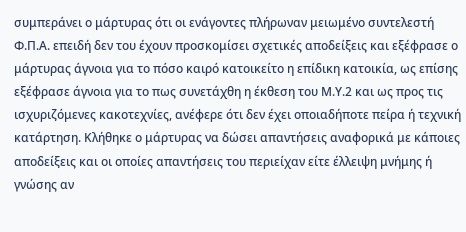συμπεράνει ο μάρτυρας ότι οι ενάγοντες πλήρωναν μειωμένο συντελεστή Φ.Π.Α. επειδή δεν του έχουν προσκομίσει σχετικές αποδείξεις και εξέφρασε ο μάρτυρας άγνοια για το πόσο καιρό κατοικείτο η επίδικη κατοικία, ως επίσης εξέφρασε άγνοια για το πως συνετάχθη η έκθεση του Μ.Υ.2 και ως προς τις ισχυριζόμενες κακοτεχνίες, ανέφερε ότι δεν έχει οποιαδήποτε πείρα ή τεχνική κατάρτηση. Κλήθηκε ο μάρτυρας να δώσει απαντήσεις αναφορικά με κάποιες αποδείξεις και οι οποίες απαντήσεις του περιείχαν είτε έλλειψη μνήμης ή γνώσης αν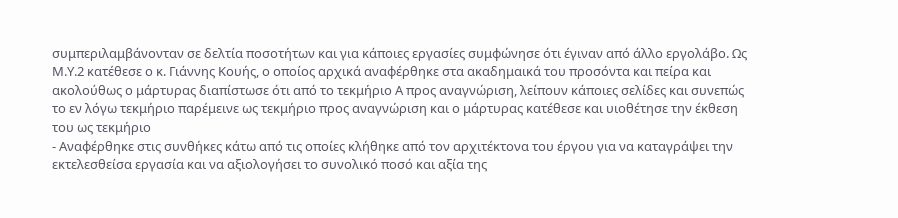συμπεριλαμβάνονταν σε δελτία ποσοτήτων και για κάποιες εργασίες συμφώνησε ότι έγιναν από άλλο εργολάβο. Ως Μ.Υ.2 κατέθεσε ο κ. Γιάννης Κουής, ο οποίος αρχικά αναφέρθηκε στα ακαδημαικά του προσόντα και πείρα και ακολούθως ο μάρτυρας διαπίστωσε ότι από το τεκμήριο Α προς αναγνώριση, λείπουν κάποιες σελίδες και συνεπώς το εν λόγω τεκμήριο παρέμεινε ως τεκμήριο προς αναγνώριση και ο μάρτυρας κατέθεσε και υιοθέτησε την έκθεση του ως τεκμήριο
- Αναφέρθηκε στις συνθήκες κάτω από τις οποίες κλήθηκε από τον αρχιτέκτονα του έργου για να καταγράψει την εκτελεσθείσα εργασία και να αξιολογήσει το συνολικό ποσό και αξία της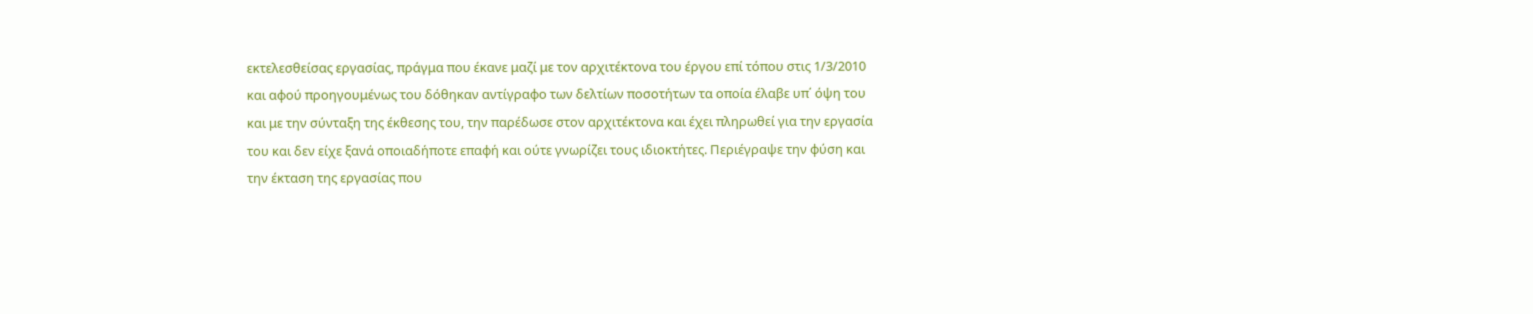εκτελεσθείσας εργασίας, πράγμα που έκανε μαζί με τον αρχιτέκτονα του έργου επί τόπου στις 1/3/2010 και αφού προηγουμένως του δόθηκαν αντίγραφο των δελτίων ποσοτήτων τα οποία έλαβε υπ΄ όψη του και με την σύνταξη της έκθεσης του, την παρέδωσε στον αρχιτέκτονα και έχει πληρωθεί για την εργασία του και δεν είχε ξανά οποιαδήποτε επαφή και ούτε γνωρίζει τους ιδιοκτήτες. Περιέγραψε την φύση και την έκταση της εργασίας που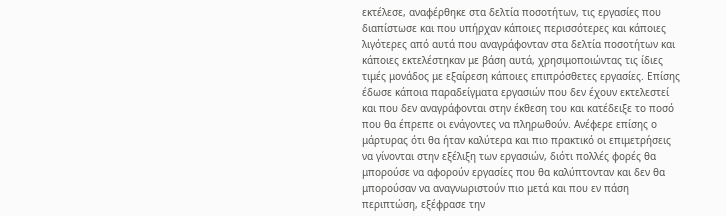εκτέλεσε, αναφέρθηκε στα δελτία ποσοτήτων, τις εργασίες που διαπίστωσε και που υπήρχαν κάποιες περισσότερες και κάποιες λιγότερες από αυτά που αναγράφονταν στα δελτία ποσοτήτων και κάποιες εκτελέστηκαν με βάση αυτά, χρησιμοποιώντας τις ίδιες τιμές μονάδος με εξαίρεση κάποιες επιπρόσθετες εργασίες. Επίσης έδωσε κάποια παραδείγματα εργασιών που δεν έχουν εκτελεστεί και που δεν αναγράφονται στην έκθεση του και κατέδειξε το ποσό που θα έπρεπε οι ενάγοντες να πληρωθούν. Ανέφερε επίσης ο μάρτυρας ότι θα ήταν καλύτερα και πιο πρακτικό οι επιμετρήσεις να γίνονται στην εξέλιξη των εργασιών, διότι πολλές φορές θα μπορούσε να αφορούν εργασίες που θα καλύπτονταν και δεν θα μπορούσαν να αναγνωριστούν πιο μετά και που εν πάση περιπτώση, εξέφρασε την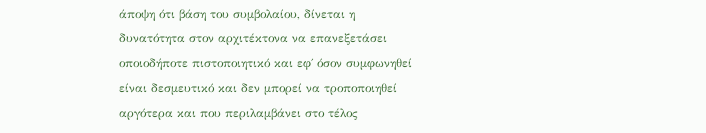άποψη ότι βάση του συμβολαίου, δίνεται η δυνατότητα στον αρχιτέκτονα να επανεξετάσει οποιοδήποτε πιστοποιητικό και εφ΄ όσον συμφωνηθεί είναι δεσμευτικό και δεν μπορεί να τροποποιηθεί αργότερα και που περιλαμβάνει στο τέλος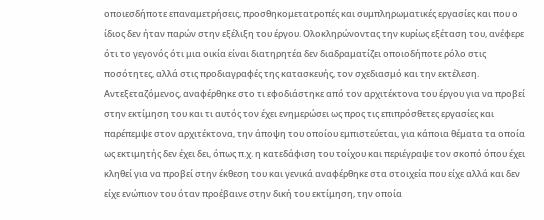οποιεσδήποτε επαναμετρήσεις, προσθηκομετατροπές και συμπληρωματικές εργασίες και που ο ίδιος δεν ήταν παρών στην εξέλιξη του έργου. Ολοκληρώνοντας την κυρίως εξέταση του, ανέφερε ότι το γεγονός ότι μια οικία είναι διατηρητέα δεν διαδραματίζει οποιοδήποτε ρόλο στις ποσότητες, αλλά στις προδιαγραφές της κατασκευής, τον σχεδιασμό και την εκτέλεση. Αντεξεταζόμενος, αναφέρθηκε στο τι εφοδιάστηκε από τον αρχιτέκτονα του έργου για να προβεί στην εκτίμηση του και τι αυτός τον έχει ενημερώσει ως προς τις επιπρόσθετες εργασίες και παρέπεμψε στον αρχιτέκτονα, την άποψη του οποίου εμπιστεύεται, για κάποια θέματα τα οποία ως εκτιμητής δεν έχει δει, όπως π.χ. η κατεδάφιση του τοίχου και περιέγραψε τον σκοπό όπου έχει κληθεί για να προβεί στην έκθεση του και γενικά αναφέρθηκε στα στοιχεία που είχε αλλά και δεν είχε ενώπιον του όταν προέβαινε στην δική του εκτίμηση, την οποία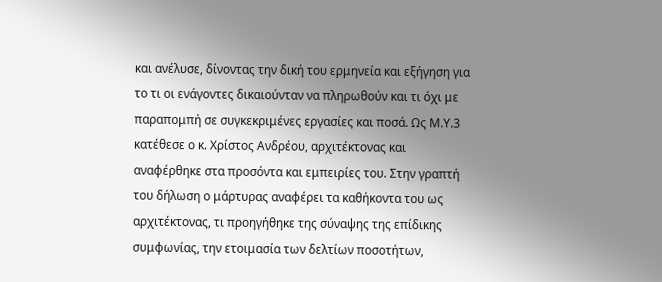και ανέλυσε, δίνοντας την δική του ερμηνεία και εξήγηση για το τι οι ενάγοντες δικαιούνταν να πληρωθούν και τι όχι με παραπομπή σε συγκεκριμένες εργασίες και ποσά. Ως Μ.Υ.3 κατέθεσε ο κ. Χρίστος Ανδρέου, αρχιτέκτονας και αναφέρθηκε στα προσόντα και εμπειρίες του. Στην γραπτή του δήλωση ο μάρτυρας αναφέρει τα καθήκοντα του ως αρχιτέκτονας, τι προηγήθηκε της σύναψης της επίδικης συμφωνίας, την ετοιμασία των δελτίων ποσοτήτων,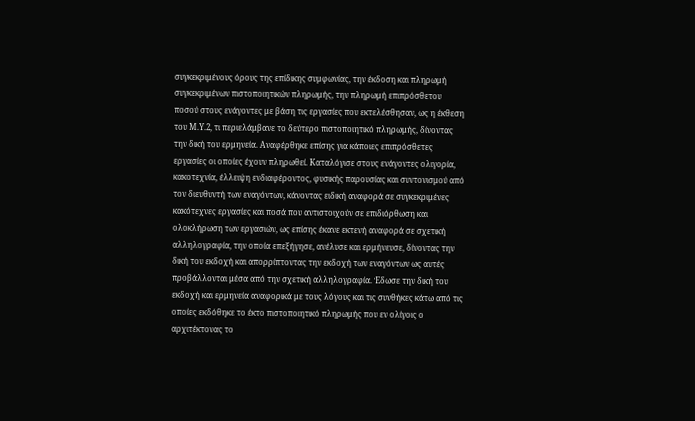συγκεκριμένους όρους της επίδικης συμφωνίας, την έκδοση και πληρωμή συγκεκριμένων πιστοποιητικών πληρωμής, την πληρωμή επιπρόσθετου ποσού στους ενάγοντες με βάση τις εργασίες που εκτελέσθησαν, ως η έκθεση του Μ.Υ.2, τι περιελάμβανε το δεύτερο πιστοποιητικό πληρωμής, δίνοντας την δική του ερμηνεία. Αναφέρθηκε επίσης για κάποιες επιπρόσθετες εργασίες οι οποίες έχουν πληρωθεί. Καταλόγισε στους ενάγοντες ολιγορία, κακοτεχνία, έλλειψη ενδιαφέροντος, φυσικής παρουσίας και συντονισμού από τον διευθυντή των εναγόντων, κάνοντας ειδική αναφορά σε συγκεκριμένες κακότεχνες εργασίες και ποσά που αντιστοιχούν σε επιδιόρθωση και ολοκλήρωση των εργασιών, ως επίσης έκανε εκτενή αναφορά σε σχετική αλληλογραφία, την οποία επεξήγησε, ανέλυσε και ερμήνευσε, δίνοντας την δική του εκδοχή και απορρίπτοντας την εκδοχή των εναγόντων ως αυτές προβάλλονται μέσα από την σχετική αλληλογραφία. Έδωσε την δική του εκδοχή και ερμηνεία αναφορικά με τους λόγους και τις συνθήκες κάτω από τις οποίες εκδόθηκε το έκτο πιστοποιητικό πληρωμής που εν ολίγοις ο αρχιτέκτονας το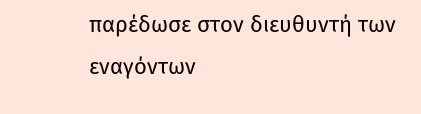παρέδωσε στον διευθυντή των εναγόντων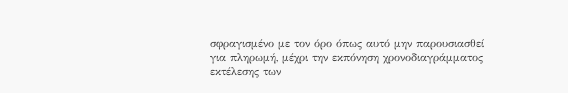σφραγισμένο με τον όρο όπως αυτό μην παρουσιασθεί για πληρωμή, μέχρι την εκπόνηση χρονοδιαγράμματος εκτέλεσης των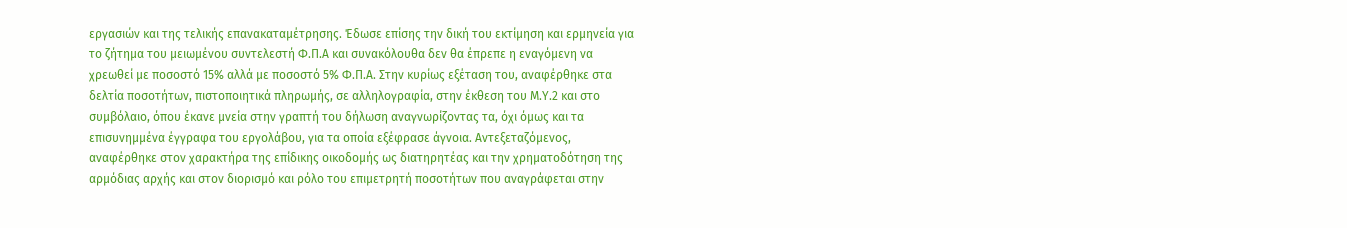εργασιών και της τελικής επανακαταμέτρησης. Έδωσε επίσης την δική του εκτίμηση και ερμηνεία για το ζήτημα του μειωμένου συντελεστή Φ.Π.Α και συνακόλουθα δεν θα έπρεπε η εναγόμενη να χρεωθεί με ποσοστό 15% αλλά με ποσοστό 5% Φ.Π.Α. Στην κυρίως εξέταση του, αναφέρθηκε στα δελτία ποσοτήτων, πιστοποιητικά πληρωμής, σε αλληλογραφία, στην έκθεση του Μ.Υ.2 και στο συμβόλαιο, όπου έκανε μνεία στην γραπτή του δήλωση αναγνωρίζοντας τα, όχι όμως και τα επισυνημμένα έγγραφα του εργολάβου, για τα οποία εξέφρασε άγνοια. Αντεξεταζόμενος, αναφέρθηκε στον χαρακτήρα της επίδικης οικοδομής ως διατηρητέας και την χρηματοδότηση της αρμόδιας αρχής και στον διορισμό και ρόλο του επιμετρητή ποσοτήτων που αναγράφεται στην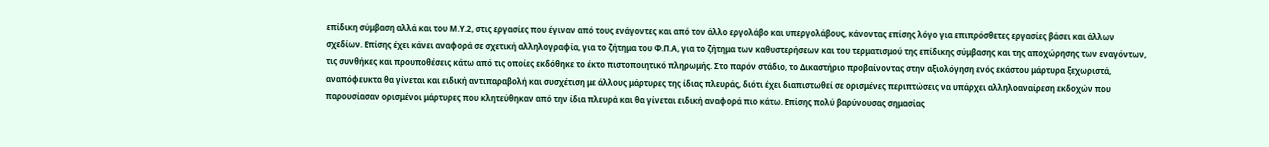επίδικη σύμβαση αλλά και του Μ.Υ.2, στις εργασίες που έγιναν από τους ενάγοντες και από τον άλλο εργολάβο και υπεργολάβους, κάνοντας επίσης λόγο για επιπρόσθετες εργασίες βάσει και άλλων σχεδίων. Επίσης έχει κάνει αναφορά σε σχετική αλληλογραφία, για το ζήτημα του Φ.Π.Α, για το ζήτημα των καθυστερήσεων και του τερματισμού της επίδικης σύμβασης και της αποχώρησης των εναγόντων, τις συνθήκες και προυποθέσεις κάτω από τις οποίες εκδόθηκε το έκτο πιστοποιητικό πληρωμής. Στο παρόν στάδιο, το Δικαστήριο προβαίνοντας στην αξιολόγηση ενός εκάστου μάρτυρα ξεχωριστά, αναπόφευκτα θα γίνεται και ειδική αντιπαραβολή και συσχέτιση με άλλους μάρτυρες της ίδιας πλευράς, διότι έχει διαπιστωθεί σε ορισμένες περιπτώσεις να υπάρχει αλληλοαναίρεση εκδοχών που παρουσίασαν ορισμένοι μάρτυρες που κλητεύθηκαν από την ίδια πλευρά και θα γίνεται ειδική αναφορά πιο κάτω. Επίσης πολύ βαρύνουσας σημασίας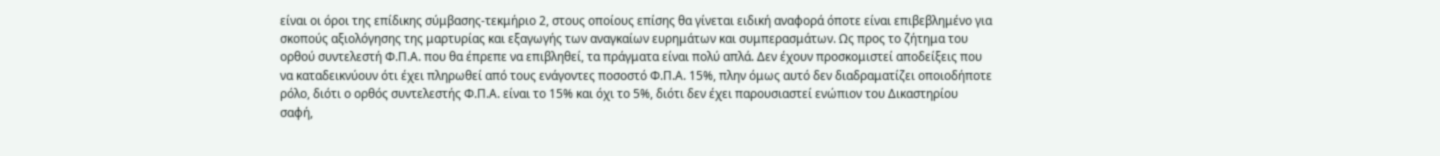είναι οι όροι της επίδικης σύμβασης-τεκμήριο 2, στους οποίους επίσης θα γίνεται ειδική αναφορά όποτε είναι επιβεβλημένο για σκοπούς αξιολόγησης της μαρτυρίας και εξαγωγής των αναγκαίων ευρημάτων και συμπερασμάτων. Ως προς το ζήτημα του ορθού συντελεστή Φ.Π.Α. που θα έπρεπε να επιβληθεί, τα πράγματα είναι πολύ απλά. Δεν έχουν προσκομιστεί αποδείξεις που να καταδεικνύουν ότι έχει πληρωθεί από τους ενάγοντες ποσοστό Φ.Π.Α. 15%, πλην όμως αυτό δεν διαδραματίζει οποιοδήποτε ρόλο, διότι ο ορθός συντελεστής Φ.Π.Α. είναι το 15% και όχι το 5%, διότι δεν έχει παρουσιαστεί ενώπιον του Δικαστηρίου σαφή,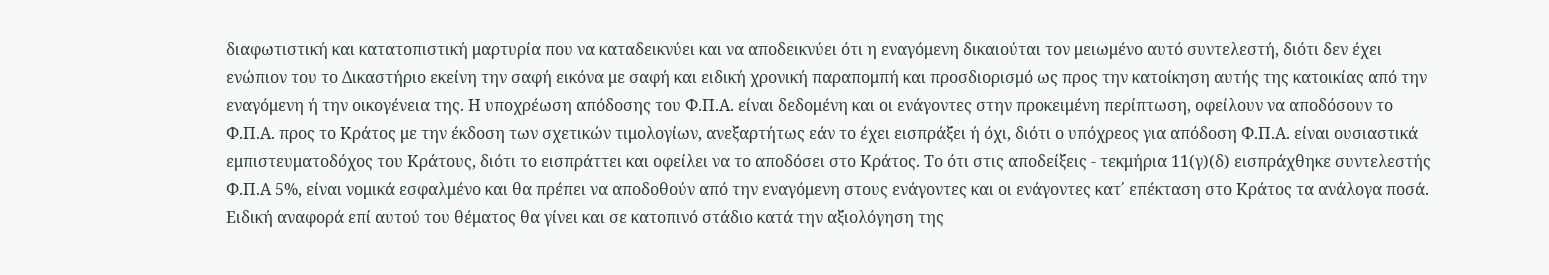διαφωτιστική και κατατοπιστική μαρτυρία που να καταδεικνύει και να αποδεικνύει ότι η εναγόμενη δικαιούται τον μειωμένο αυτό συντελεστή, διότι δεν έχει ενώπιον του το Δικαστήριο εκείνη την σαφή εικόνα με σαφή και ειδική χρονική παραπομπή και προσδιορισμό ως προς την κατοίκηση αυτής της κατοικίας από την εναγόμενη ή την οικογένεια της. Η υποχρέωση απόδοσης του Φ.Π.Α. είναι δεδομένη και οι ενάγοντες στην προκειμένη περίπτωση, οφείλουν να αποδόσουν το Φ.Π.Α. προς το Κράτος με την έκδοση των σχετικών τιμολογίων, ανεξαρτήτως εάν το έχει εισπράξει ή όχι, διότι ο υπόχρεος για απόδοση Φ.Π.Α. είναι ουσιαστικά εμπιστευματοδόχος του Κράτους, διότι το εισπράττει και οφείλει να το αποδόσει στο Κράτος. Το ότι στις αποδείξεις - τεκμήρια 11(γ)(δ) εισπράχθηκε συντελεστής Φ.Π.Α 5%, είναι νομικά εσφαλμένο και θα πρέπει να αποδοθούν από την εναγόμενη στους ενάγοντες και οι ενάγοντες κατ΄ επέκταση στο Κράτος τα ανάλογα ποσά. Ειδική αναφορά επί αυτού του θέματος θα γίνει και σε κατοπινό στάδιο κατά την αξιολόγηση της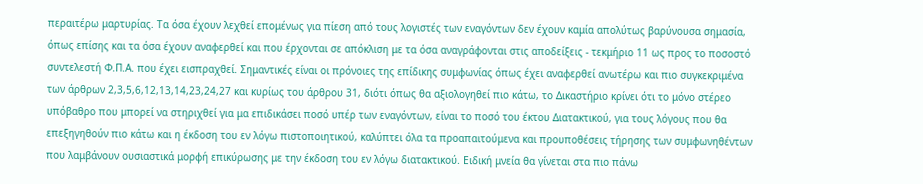περαιτέρω μαρτυρίας. Τα όσα έχουν λεχθεί επομένως για πίεση από τους λογιστές των εναγόντων δεν έχουν καμία απολύτως βαρύνουσα σημασία, όπως επίσης και τα όσα έχουν αναφερθεί και που έρχονται σε απόκλιση με τα όσα αναγράφονται στις αποδείξεις - τεκμήριο 11 ως προς το ποσοστό συντελεστή Φ.Π.Α. που έχει εισπραχθεί. Σημαντικές είναι οι πρόνοιες της επίδικης συμφωνίας όπως έχει αναφερθεί ανωτέρω και πιο συγκεκριμένα των άρθρων 2,3,5,6,12,13,14,23,24,27 και κυρίως του άρθρου 31, διότι όπως θα αξιολογηθεί πιο κάτω, το Δικαστήριο κρίνει ότι το μόνο στέρεο υπόβαθρο που μπορεί να στηριχθεί για μα επιδικάσει ποσό υπέρ των εναγόντων, είναι το ποσό του έκτου Διατακτικού, για τους λόγους που θα επεξηγηθούν πιο κάτω και η έκδοση του εν λόγω πιστοποιητικού, καλύπτει όλα τα προαπαιτούμενα και προυποθέσεις τήρησης των συμφωνηθέντων που λαμβάνουν ουσιαστικά μορφή επικύρωσης με την έκδοση του εν λόγω διατακτικού. Ειδική μνεία θα γίνεται στα πιο πάνω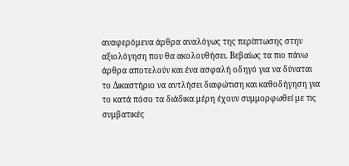αναφερόμενα άρθρα αναλόγως της περίπτωσης στην αξιολόγηση που θα ακολουθήσει. Βεβαίως τα πιο πάνω άρθρα αποτελούν και ένα ασφαλή οδηγό για να δύναται το Δικαστήριο να αντλήσει διαφώτιση και καθοδήγηση για το κατά πόσο τα διάδικα μέρη έχουν συμμορφωθεί με τις συμβατικές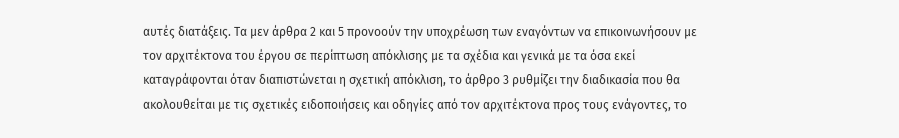αυτές διατάξεις. Τα μεν άρθρα 2 και 5 προνοούν την υποχρέωση των εναγόντων να επικοινωνήσουν με τον αρχιτέκτονα του έργου σε περίπτωση απόκλισης με τα σχέδια και γενικά με τα όσα εκεί καταγράφονται όταν διαπιστώνεται η σχετική απόκλιση, το άρθρο 3 ρυθμίζει την διαδικασία που θα ακολουθείται με τις σχετικές ειδοποιήσεις και οδηγίες από τον αρχιτέκτονα προς τους ενάγοντες, το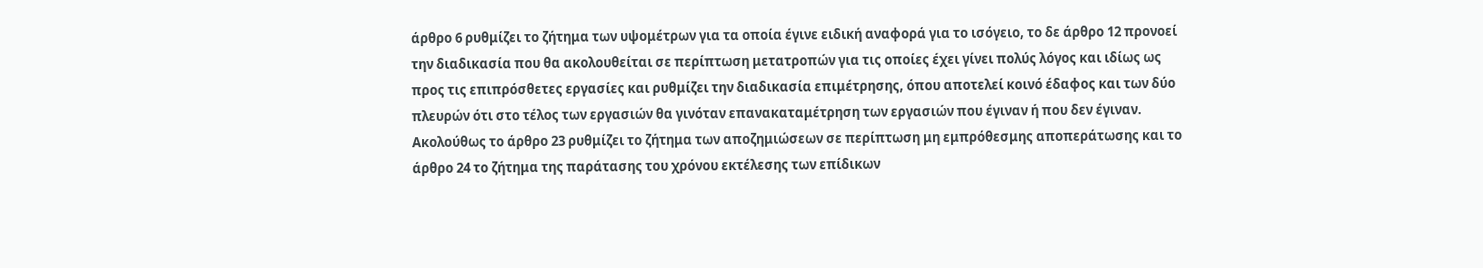άρθρο 6 ρυθμίζει το ζήτημα των υψομέτρων για τα οποία έγινε ειδική αναφορά για το ισόγειο, το δε άρθρο 12 προνοεί την διαδικασία που θα ακολουθείται σε περίπτωση μετατροπών για τις οποίες έχει γίνει πολύς λόγος και ιδίως ως προς τις επιπρόσθετες εργασίες και ρυθμίζει την διαδικασία επιμέτρησης, όπου αποτελεί κοινό έδαφος και των δύο πλευρών ότι στο τέλος των εργασιών θα γινόταν επανακαταμέτρηση των εργασιών που έγιναν ή που δεν έγιναν. Ακολούθως το άρθρο 23 ρυθμίζει το ζήτημα των αποζημιώσεων σε περίπτωση μη εμπρόθεσμης αποπεράτωσης και το άρθρο 24 το ζήτημα της παράτασης του χρόνου εκτέλεσης των επίδικων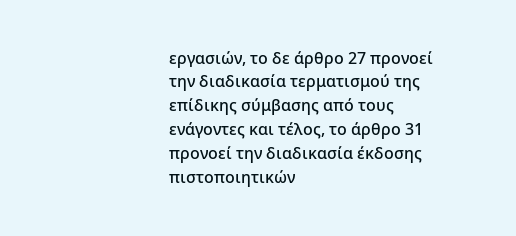εργασιών, το δε άρθρο 27 προνοεί την διαδικασία τερματισμού της επίδικης σύμβασης από τους ενάγοντες και τέλος, το άρθρο 31 προνοεί την διαδικασία έκδοσης πιστοποιητικών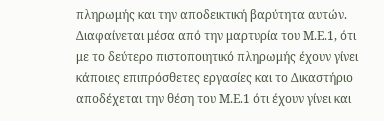πληρωμής και την αποδεικτική βαρύτητα αυτών. Διαφαίνεται μέσα από την μαρτυρία του Μ.Ε.1, ότι με το δεύτερο πιστοποιητικό πληρωμής έχουν γίνει κάποιες επιπρόσθετες εργασίες και το Δικαστήριο αποδέχεται την θέση του Μ.Ε.1 ότι έχουν γίνει και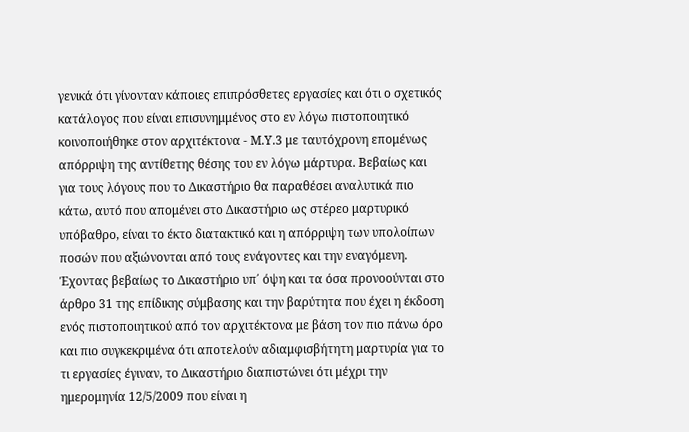γενικά ότι γίνονταν κάποιες επιπρόσθετες εργασίες και ότι ο σχετικός κατάλογος που είναι επισυνημμένος στο εν λόγω πιστοποιητικό κοινοποιήθηκε στον αρχιτέκτονα - Μ.Υ.3 με ταυτόχρονη επομένως απόρριψη της αντίθετης θέσης του εν λόγω μάρτυρα. Βεβαίως και για τους λόγους που το Δικαστήριο θα παραθέσει αναλυτικά πιο κάτω, αυτό που απομένει στο Δικαστήριο ως στέρεο μαρτυρικό υπόβαθρο, είναι το έκτο διατακτικό και η απόρριψη των υπολοίπων ποσών που αξιώνονται από τους ενάγοντες και την εναγόμενη. Έχοντας βεβαίως το Δικαστήριο υπ΄ όψη και τα όσα προνοούνται στο άρθρο 31 της επίδικης σύμβασης και την βαρύτητα που έχει η έκδοση ενός πιστοποιητικού από τον αρχιτέκτονα με βάση τον πιο πάνω όρο και πιο συγκεκριμένα ότι αποτελούν αδιαμφισβήτητη μαρτυρία για το τι εργασίες έγιναν, το Δικαστήριο διαπιστώνει ότι μέχρι την ημερομηνία 12/5/2009 που είναι η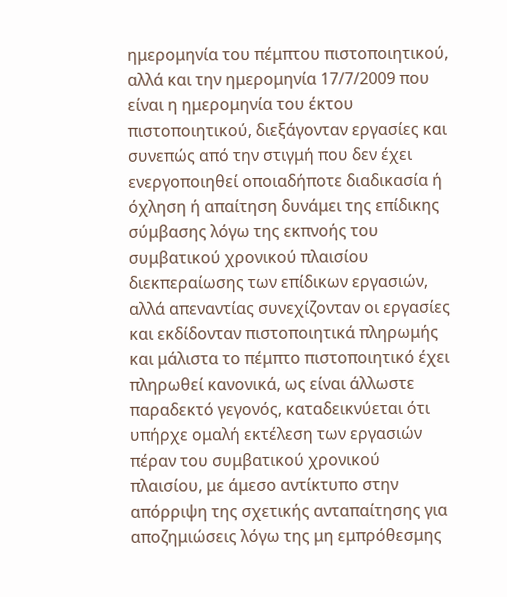ημερομηνία του πέμπτου πιστοποιητικού, αλλά και την ημερομηνία 17/7/2009 που είναι η ημερομηνία του έκτου πιστοποιητικού, διεξάγονταν εργασίες και συνεπώς από την στιγμή που δεν έχει ενεργοποιηθεί οποιαδήποτε διαδικασία ή όχληση ή απαίτηση δυνάμει της επίδικης σύμβασης λόγω της εκπνοής του συμβατικού χρονικού πλαισίου διεκπεραίωσης των επίδικων εργασιών, αλλά απεναντίας συνεχίζονταν οι εργασίες και εκδίδονταν πιστοποιητικά πληρωμής και μάλιστα το πέμπτο πιστοποιητικό έχει πληρωθεί κανονικά, ως είναι άλλωστε παραδεκτό γεγονός, καταδεικνύεται ότι υπήρχε ομαλή εκτέλεση των εργασιών πέραν του συμβατικού χρονικού πλαισίου, με άμεσο αντίκτυπο στην απόρριψη της σχετικής ανταπαίτησης για αποζημιώσεις λόγω της μη εμπρόθεσμης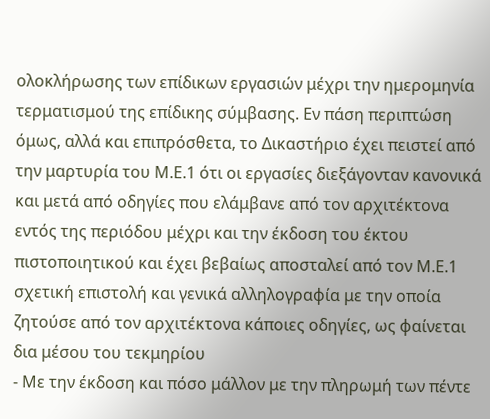ολοκλήρωσης των επίδικων εργασιών μέχρι την ημερομηνία τερματισμού της επίδικης σύμβασης. Εν πάση περιπτώση όμως, αλλά και επιπρόσθετα, το Δικαστήριο έχει πειστεί από την μαρτυρία του Μ.Ε.1 ότι οι εργασίες διεξάγονταν κανονικά και μετά από οδηγίες που ελάμβανε από τον αρχιτέκτονα εντός της περιόδου μέχρι και την έκδοση του έκτου πιστοποιητικού και έχει βεβαίως αποσταλεί από τον Μ.Ε.1 σχετική επιστολή και γενικά αλληλογραφία με την οποία ζητούσε από τον αρχιτέκτονα κάποιες οδηγίες, ως φαίνεται δια μέσου του τεκμηρίου
- Με την έκδοση και πόσο μάλλον με την πληρωμή των πέντε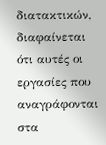διατακτικών, διαφαίνεται ότι αυτές οι εργασίες που αναγράφονται στα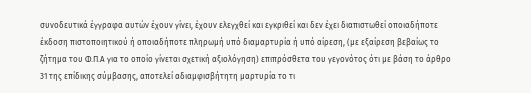συνοδευτικά έγγραφα αυτών έχουν γίνει, έχουν ελεγχθεί και εγκριθεί και δεν έχει διαπιστωθεί οποιαδήποτε έκδοση πιστοποιητικού ή οποιαδήποτε πληρωμή υπό διαμαρτυρία ή υπό αίρεση, (με εξαίρεση βεβαίως το ζήτημα του Φ.Π.Α για το οποίο γίνεται σχετική αξιολόγηση) επιπρόσθετα του γεγονότος ότι με βάση το άρθρο 31 της επίδικης σύμβασης, αποτελεί αδιαμφισβήτητη μαρτυρία το τι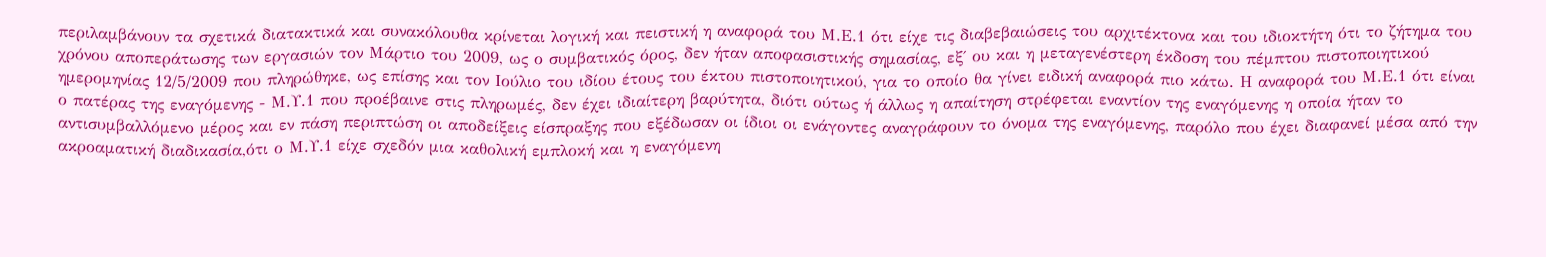περιλαμβάνουν τα σχετικά διατακτικά και συνακόλουθα κρίνεται λογική και πειστική η αναφορά του Μ.Ε.1 ότι είχε τις διαβεβαιώσεις του αρχιτέκτονα και του ιδιοκτήτη ότι το ζήτημα του χρόνου αποπεράτωσης των εργασιών τον Μάρτιο του 2009, ως ο συμβατικός όρος, δεν ήταν αποφασιστικής σημασίας, εξ΄ ου και η μεταγενέστερη έκδοση του πέμπτου πιστοποιητικού ημερομηνίας 12/5/2009 που πληρώθηκε, ως επίσης και τον Ιούλιο του ιδίου έτους του έκτου πιστοποιητικού, για το οποίο θα γίνει ειδική αναφορά πιο κάτω. Η αναφορά του Μ.Ε.1 ότι είναι ο πατέρας της εναγόμενης - Μ.Υ.1 που προέβαινε στις πληρωμές, δεν έχει ιδιαίτερη βαρύτητα, διότι ούτως ή άλλως η απαίτηση στρέφεται εναντίον της εναγόμενης η οποία ήταν το αντισυμβαλλόμενο μέρος και εν πάση περιπτώση οι αποδείξεις είσπραξης που εξέδωσαν οι ίδιοι οι ενάγοντες αναγράφουν το όνομα της εναγόμενης, παρόλο που έχει διαφανεί μέσα από την ακροαματική διαδικασία,ότι ο Μ.Υ.1 είχε σχεδόν μια καθολική εμπλοκή και η εναγόμενη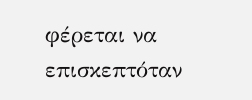φέρεται να επισκεπτόταν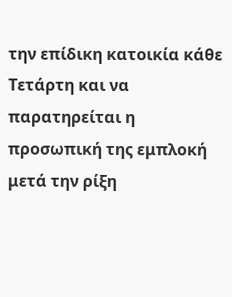την επίδικη κατοικία κάθε Τετάρτη και να παρατηρείται η προσωπική της εμπλοκή μετά την ρίξη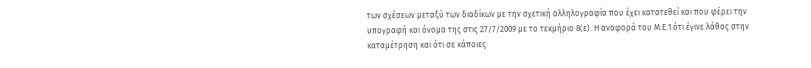των σχέσεων μεταξύ των διαδίκων με την σχετική αλληλογραφία που έχει κατατεθεί και που φέρει την υπογραφή και όνομα της στις 27/7/2009 με το τεκμήριο 8(ε). Η αναφορά του Μ.Ε.1 ότι έγινε λάθος στην καταμέτρηση και ότι σε κάποιες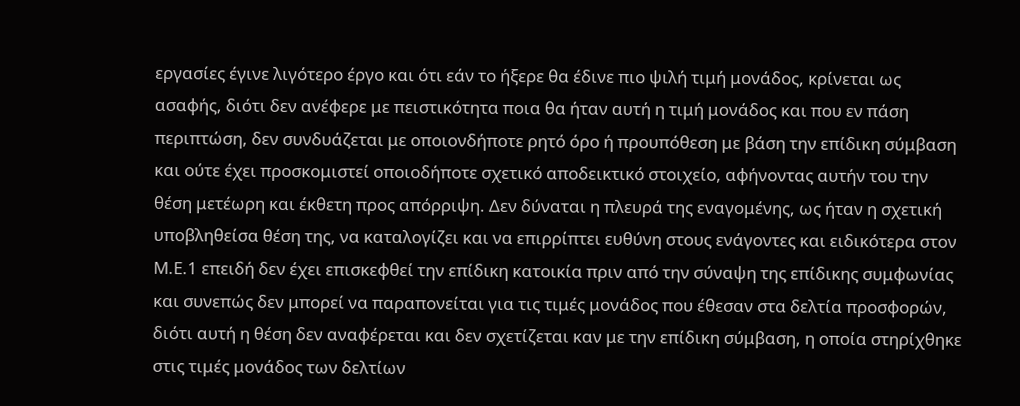εργασίες έγινε λιγότερο έργο και ότι εάν το ήξερε θα έδινε πιο ψιλή τιμή μονάδος, κρίνεται ως ασαφής, διότι δεν ανέφερε με πειστικότητα ποια θα ήταν αυτή η τιμή μονάδος και που εν πάση περιπτώση, δεν συνδυάζεται με οποιονδήποτε ρητό όρο ή προυπόθεση με βάση την επίδικη σύμβαση και ούτε έχει προσκομιστεί οποιοδήποτε σχετικό αποδεικτικό στοιχείο, αφήνοντας αυτήν του την θέση μετέωρη και έκθετη προς απόρριψη. Δεν δύναται η πλευρά της εναγομένης, ως ήταν η σχετική υποβληθείσα θέση της, να καταλογίζει και να επιρρίπτει ευθύνη στους ενάγοντες και ειδικότερα στον Μ.Ε.1 επειδή δεν έχει επισκεφθεί την επίδικη κατοικία πριν από την σύναψη της επίδικης συμφωνίας και συνεπώς δεν μπορεί να παραπονείται για τις τιμές μονάδος που έθεσαν στα δελτία προσφορών, διότι αυτή η θέση δεν αναφέρεται και δεν σχετίζεται καν με την επίδικη σύμβαση, η οποία στηρίχθηκε στις τιμές μονάδος των δελτίων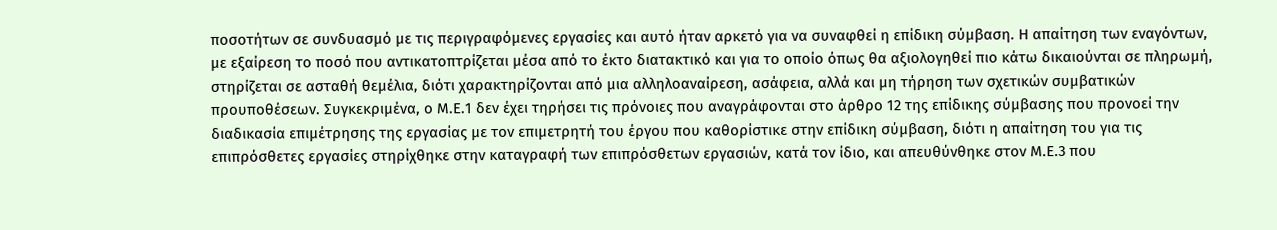ποσοτήτων σε συνδυασμό με τις περιγραφόμενες εργασίες και αυτό ήταν αρκετό για να συναφθεί η επίδικη σύμβαση. Η απαίτηση των εναγόντων, με εξαίρεση το ποσό που αντικατοπτρίζεται μέσα από το έκτο διατακτικό και για το οποίο όπως θα αξιολογηθεί πιο κάτω δικαιούνται σε πληρωμή, στηρίζεται σε ασταθή θεμέλια, διότι χαρακτηρίζονται από μια αλληλοαναίρεση, ασάφεια, αλλά και μη τήρηση των σχετικών συμβατικών προυποθέσεων. Συγκεκριμένα, ο Μ.Ε.1 δεν έχει τηρήσει τις πρόνοιες που αναγράφονται στο άρθρο 12 της επίδικης σύμβασης που προνοεί την διαδικασία επιμέτρησης της εργασίας με τον επιμετρητή του έργου που καθορίστικε στην επίδικη σύμβαση, διότι η απαίτηση του για τις επιπρόσθετες εργασίες στηρίχθηκε στην καταγραφή των επιπρόσθετων εργασιών, κατά τον ίδιο, και απευθύνθηκε στον Μ.Ε.3 που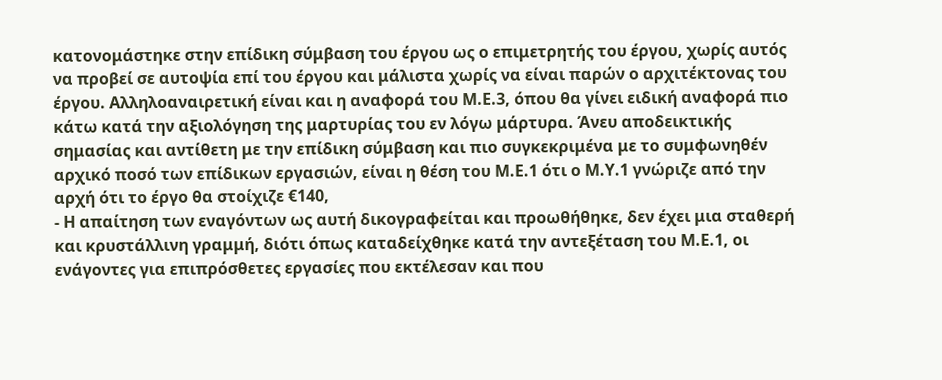κατονομάστηκε στην επίδικη σύμβαση του έργου ως ο επιμετρητής του έργου, χωρίς αυτός να προβεί σε αυτοψία επί του έργου και μάλιστα χωρίς να είναι παρών ο αρχιτέκτονας του έργου. Αλληλοαναιρετική είναι και η αναφορά του Μ.Ε.3, όπου θα γίνει ειδική αναφορά πιο κάτω κατά την αξιολόγηση της μαρτυρίας του εν λόγω μάρτυρα. Άνευ αποδεικτικής σημασίας και αντίθετη με την επίδικη σύμβαση και πιο συγκεκριμένα με το συμφωνηθέν αρχικό ποσό των επίδικων εργασιών, είναι η θέση του Μ.Ε.1 ότι ο Μ.Υ.1 γνώριζε από την αρχή ότι το έργο θα στοίχιζε €140,
- Η απαίτηση των εναγόντων ως αυτή δικογραφείται και προωθήθηκε, δεν έχει μια σταθερή και κρυστάλλινη γραμμή, διότι όπως καταδείχθηκε κατά την αντεξέταση του Μ.Ε.1, οι ενάγοντες για επιπρόσθετες εργασίες που εκτέλεσαν και που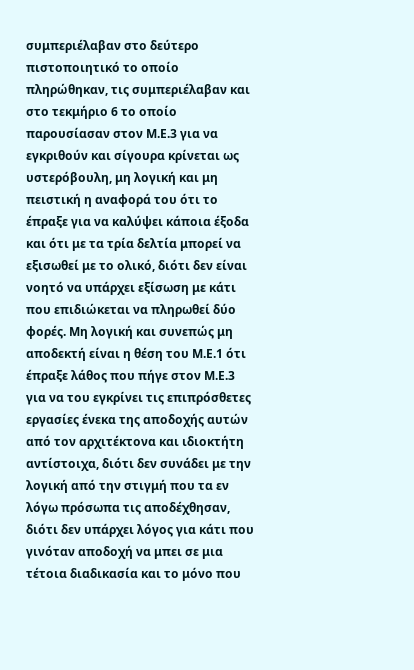συμπεριέλαβαν στο δεύτερο πιστοποιητικό το οποίο πληρώθηκαν, τις συμπεριέλαβαν και στο τεκμήριο 6 το οποίο παρουσίασαν στον Μ.Ε.3 για να εγκριθούν και σίγουρα κρίνεται ως υστερόβουλη, μη λογική και μη πειστική η αναφορά του ότι το έπραξε για να καλύψει κάποια έξοδα και ότι με τα τρία δελτία μπορεί να εξισωθεί με το ολικό, διότι δεν είναι νοητό να υπάρχει εξίσωση με κάτι που επιδιώκεται να πληρωθεί δύο φορές. Μη λογική και συνεπώς μη αποδεκτή είναι η θέση του Μ.Ε.1 ότι έπραξε λάθος που πήγε στον Μ.Ε.3 για να του εγκρίνει τις επιπρόσθετες εργασίες ένεκα της αποδοχής αυτών από τον αρχιτέκτονα και ιδιοκτήτη αντίστοιχα, διότι δεν συνάδει με την λογική από την στιγμή που τα εν λόγω πρόσωπα τις αποδέχθησαν, διότι δεν υπάρχει λόγος για κάτι που γινόταν αποδοχή να μπει σε μια τέτοια διαδικασία και το μόνο που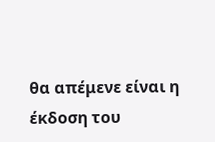θα απέμενε είναι η έκδοση του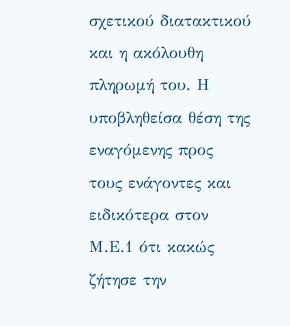σχετικού διατακτικού και η ακόλουθη πληρωμή του. Η υποβληθείσα θέση της εναγόμενης προς τους ενάγοντες και ειδικότερα στον Μ.Ε.1 ότι κακώς ζήτησε την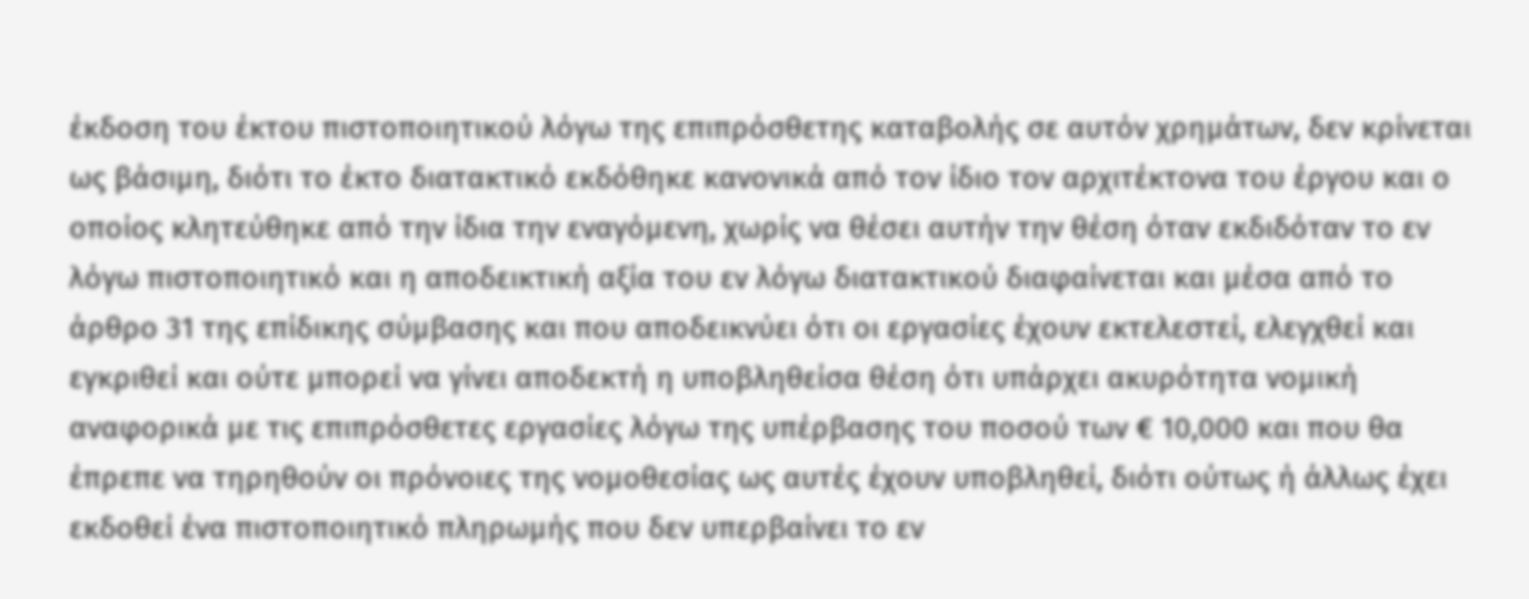έκδοση του έκτου πιστοποιητικού λόγω της επιπρόσθετης καταβολής σε αυτόν χρημάτων, δεν κρίνεται ως βάσιμη, διότι το έκτο διατακτικό εκδόθηκε κανονικά από τον ίδιο τον αρχιτέκτονα του έργου και ο οποίος κλητεύθηκε από την ίδια την εναγόμενη, χωρίς να θέσει αυτήν την θέση όταν εκδιδόταν το εν λόγω πιστοποιητικό και η αποδεικτική αξία του εν λόγω διατακτικού διαφαίνεται και μέσα από το άρθρο 31 της επίδικης σύμβασης και που αποδεικνύει ότι οι εργασίες έχουν εκτελεστεί, ελεγχθεί και εγκριθεί και ούτε μπορεί να γίνει αποδεκτή η υποβληθείσα θέση ότι υπάρχει ακυρότητα νομική αναφορικά με τις επιπρόσθετες εργασίες λόγω της υπέρβασης του ποσού των € 10,000 και που θα έπρεπε να τηρηθούν οι πρόνοιες της νομοθεσίας ως αυτές έχουν υποβληθεί, διότι ούτως ή άλλως έχει εκδοθεί ένα πιστοποιητικό πληρωμής που δεν υπερβαίνει το εν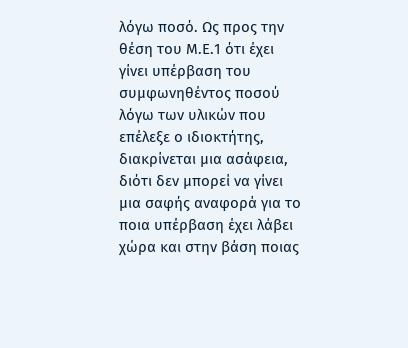λόγω ποσό. Ως προς την θέση του Μ.Ε.1 ότι έχει γίνει υπέρβαση του συμφωνηθέντος ποσού λόγω των υλικών που επέλεξε ο ιδιοκτήτης, διακρίνεται μια ασάφεια, διότι δεν μπορεί να γίνει μια σαφής αναφορά για το ποια υπέρβαση έχει λάβει χώρα και στην βάση ποιας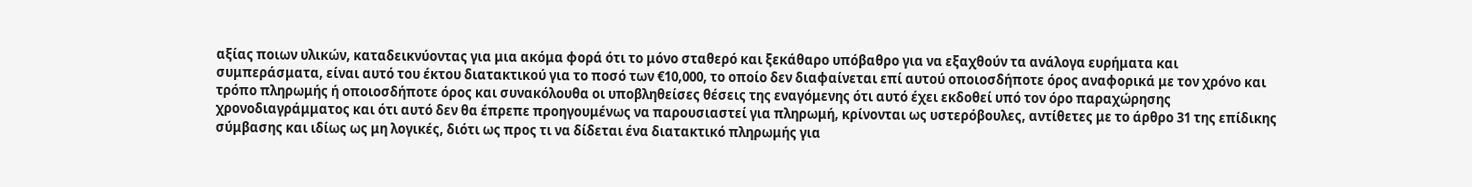αξίας ποιων υλικών, καταδεικνύοντας για μια ακόμα φορά ότι το μόνο σταθερό και ξεκάθαρο υπόβαθρο για να εξαχθούν τα ανάλογα ευρήματα και συμπεράσματα, είναι αυτό του έκτου διατακτικού για το ποσό των €10,000, το οποίο δεν διαφαίνεται επί αυτού οποιοσδήποτε όρος αναφορικά με τον χρόνο και τρόπο πληρωμής ή οποιοσδήποτε όρος και συνακόλουθα οι υποβληθείσες θέσεις της εναγόμενης ότι αυτό έχει εκδοθεί υπό τον όρο παραχώρησης χρονοδιαγράμματος και ότι αυτό δεν θα έπρεπε προηγουμένως να παρουσιαστεί για πληρωμή, κρίνονται ως υστερόβουλες, αντίθετες με το άρθρο 31 της επίδικης σύμβασης και ιδίως ως μη λογικές, διότι ως προς τι να δίδεται ένα διατακτικό πληρωμής για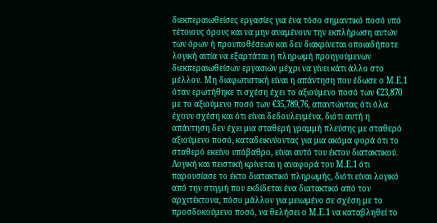διεκπεραιωθείσες εργασίες για ένα τόσο σημαντικό ποσό υπό τέτοιους όρους και να μην αναμένουν την εκπλήρωση αυτών των όρων ή προυποθέσεων και δεν διακρίνεται οποιαδήποτε λογική αιτία να εξαρτάται η πληρωμή προηγούμενων διεκπεραιωθείσων εργασιών μέχρι να γίνει κάτι άλλο στο μέλλον. Μη διαφωτιστική είναι η απάντηση που έδωσε ο Μ.Ε.1 όταν ερωτήθηκε τι σχέση έχει το αξιούμενο ποσό των €23,870 με το αξιούμενο ποσό των €35,789,76, απαντώντας ότι όλα έχουν σχέση και ότι είναι δεδουλευμένα, διότι αυτή η απάντηση δεν έχει μια σταθερή γραμμή πλεύσης με σταθερό αξιούμενο ποσό, καταδεικνύοντας για μια ακόμα φορά ότι το σταθερό εκείνο υπόβαθρο, είναι αυτό του έκτου διατακτικού. Λογική και πειστική κρίνεται η αναφορά του Μ.Ε.1 ότι παρουσίασε το έκτο διατακτικό πληρωμής, διότι είναι λογικό από την στιγμή που εκδίδεται ένα διατακτικό από τον αρχιτέκτονα, πόσο μάλλον για μειωμένο σε σχέση με το προσδοκούμενο ποσό, να θελήσει ο Μ.Ε.1 να καταβληθεί το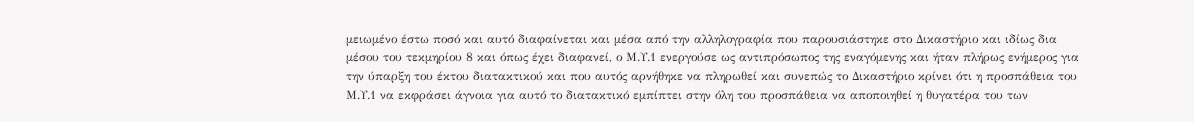μειωμένο έστω ποσό και αυτό διαφαίνεται και μέσα από την αλληλογραφία που παρουσιάστηκε στο Δικαστήριο και ιδίως δια μέσου του τεκμηρίου 8 και όπως έχει διαφανεί, ο Μ.Υ.1 ενεργούσε ως αντιπρόσωπος της εναγόμενης και ήταν πλήρως ενήμερος για την ύπαρξη του έκτου διατακτικού και που αυτός αρνήθηκε να πληρωθεί και συνεπώς το Δικαστήριο κρίνει ότι η προσπάθεια του Μ.Υ.1 να εκφράσει άγνοια για αυτό το διατακτικό εμπίπτει στην όλη του προσπάθεια να αποποιηθεί η θυγατέρα του των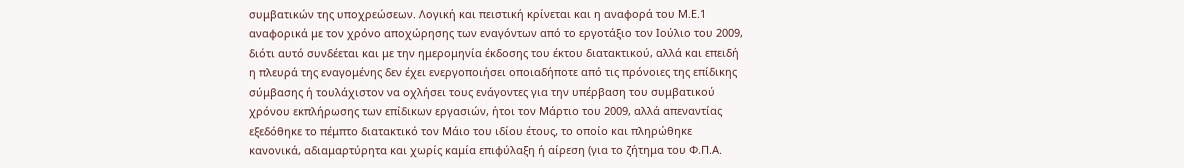συμβατικών της υποχρεώσεων. Λογική και πειστική κρίνεται και η αναφορά του Μ.Ε.1 αναφορικά με τον χρόνο αποχώρησης των εναγόντων από το εργοτάξιο τον Ιούλιο του 2009, διότι αυτό συνδέεται και με την ημερομηνία έκδοσης του έκτου διατακτικού, αλλά και επειδή η πλευρά της εναγομένης δεν έχει ενεργοποιήσει οποιαδήποτε από τις πρόνοιες της επίδικης σύμβασης ή τουλάχιστον να οχλήσει τους ενάγοντες για την υπέρβαση του συμβατικού χρόνου εκπλήρωσης των επίδικων εργασιών, ήτοι τον Μάρτιο του 2009, αλλά απεναντίας εξεδόθηκε το πέμπτο διατακτικό τον Μάιο του ιδίου έτους, το οποίο και πληρώθηκε κανονικά, αδιαμαρτύρητα και χωρίς καμία επιφύλαξη ή αίρεση (για το ζήτημα του Φ.Π.Α.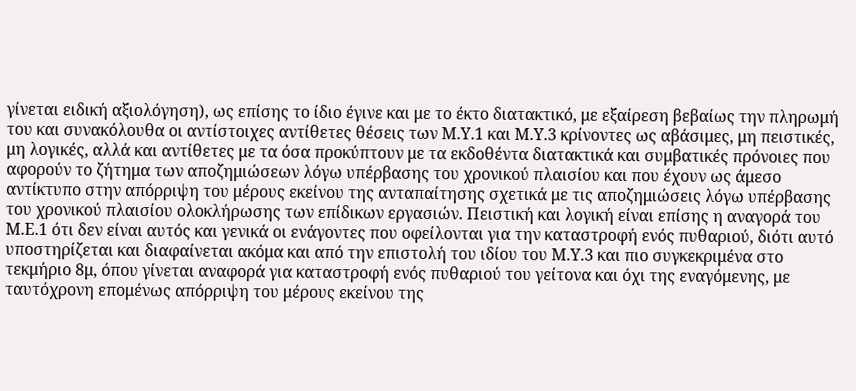γίνεται ειδική αξιολόγηση), ως επίσης το ίδιο έγινε και με το έκτο διατακτικό, με εξαίρεση βεβαίως την πληρωμή του και συνακόλουθα οι αντίστοιχες αντίθετες θέσεις των Μ.Υ.1 και Μ.Υ.3 κρίνοντες ως αβάσιμες, μη πειστικές, μη λογικές, αλλά και αντίθετες με τα όσα προκύπτουν με τα εκδοθέντα διατακτικά και συμβατικές πρόνοιες που αφορούν το ζήτημα των αποζημιώσεων λόγω υπέρβασης του χρονικού πλαισίου και που έχουν ως άμεσο αντίκτυπο στην απόρριψη του μέρους εκείνου της ανταπαίτησης σχετικά με τις αποζημιώσεις λόγω υπέρβασης του χρονικού πλαισίου ολοκλήρωσης των επίδικων εργασιών. Πειστική και λογική είναι επίσης η αναγορά του Μ.Ε.1 ότι δεν είναι αυτός και γενικά οι ενάγοντες που οφείλονται για την καταστροφή ενός πυθαριού, διότι αυτό υποστηρίζεται και διαφαίνεται ακόμα και από την επιστολή του ιδίου του Μ.Υ.3 και πιο συγκεκριμένα στο τεκμήριο 8μ, όπου γίνεται αναφορά για καταστροφή ενός πυθαριού του γείτονα και όχι της εναγόμενης, με ταυτόχρονη επομένως απόρριψη του μέρους εκείνου της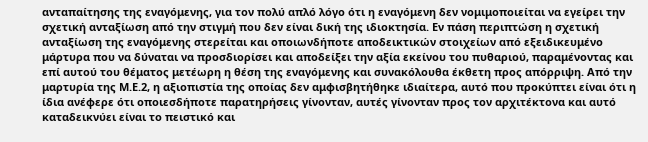ανταπαίτησης της εναγόμενης, για τον πολύ απλό λόγο ότι η εναγόμενη δεν νομιμοποιείται να εγείρει την σχετική ανταξίωση από την στιγμή που δεν είναι δική της ιδιοκτησία. Εν πάση περιπτώση η σχετική ανταξίωση της εναγόμενης στερείται και οποιωνδήποτε αποδεικτικών στοιχείων από εξειδικευμένο μάρτυρα που να δύναται να προσδιορίσει και αποδείξει την αξία εκείνου του πυθαριού, παραμένοντας και επί αυτού του θέματος μετέωρη η θέση της εναγόμενης και συνακόλουθα έκθετη προς απόρριψη. Από την μαρτυρία της Μ.Ε.2, η αξιοπιστία της οποίας δεν αμφισβητήθηκε ιδιαίτερα, αυτό που προκύπτει είναι ότι η ίδια ανέφερε ότι οποιεσδήποτε παρατηρήσεις γίνονταν, αυτές γίνονταν προς τον αρχιτέκτονα και αυτό καταδεικνύει είναι το πειστικό και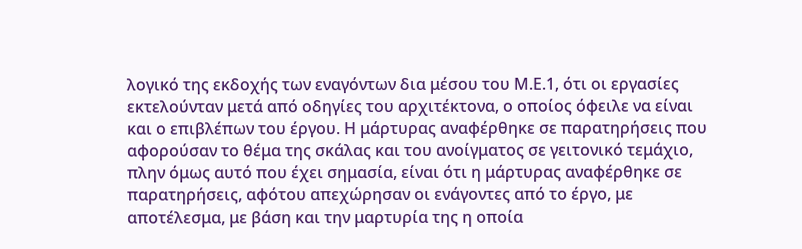λογικό της εκδοχής των εναγόντων δια μέσου του Μ.Ε.1, ότι οι εργασίες εκτελούνταν μετά από οδηγίες του αρχιτέκτονα, ο οποίος όφειλε να είναι και ο επιβλέπων του έργου. Η μάρτυρας αναφέρθηκε σε παρατηρήσεις που αφορούσαν το θέμα της σκάλας και του ανοίγματος σε γειτονικό τεμάχιο, πλην όμως αυτό που έχει σημασία, είναι ότι η μάρτυρας αναφέρθηκε σε παρατηρήσεις, αφότου απεχώρησαν οι ενάγοντες από το έργο, με αποτέλεσμα, με βάση και την μαρτυρία της η οποία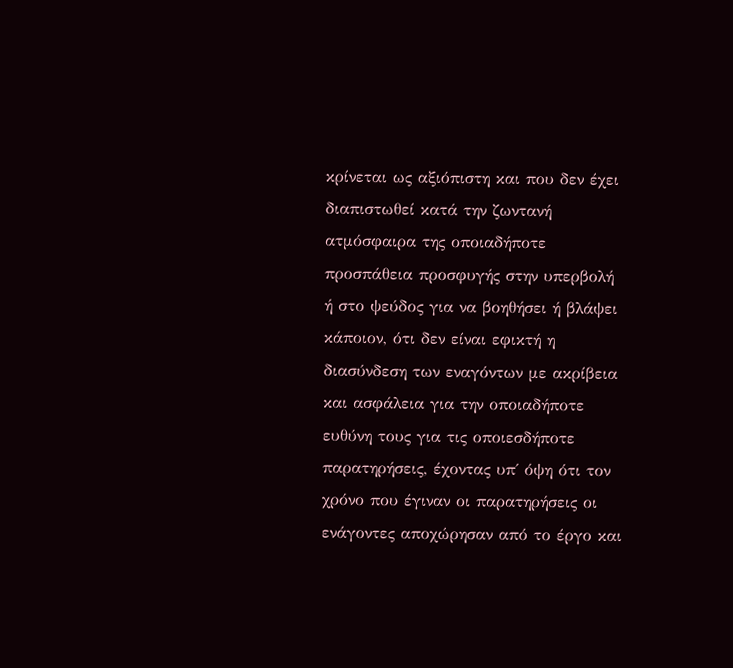κρίνεται ως αξιόπιστη και που δεν έχει διαπιστωθεί κατά την ζωντανή ατμόσφαιρα της οποιαδήποτε προσπάθεια προσφυγής στην υπερβολή ή στο ψεύδος για να βοηθήσει ή βλάψει κάποιον, ότι δεν είναι εφικτή η διασύνδεση των εναγόντων με ακρίβεια και ασφάλεια για την οποιαδήποτε ευθύνη τους για τις οποιεσδήποτε παρατηρήσεις, έχοντας υπ΄ όψη ότι τον χρόνο που έγιναν οι παρατηρήσεις οι ενάγοντες αποχώρησαν από το έργο και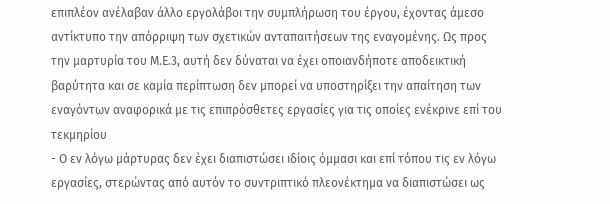επιπλέον ανέλαβαν άλλο εργολάβοι την συμπλήρωση του έργου, έχοντας άμεσο αντίκτυπο την απόρριψη των σχετικών ανταπαιτήσεων της εναγομένης. Ως προς την μαρτυρία του Μ.Ε.3, αυτή δεν δύναται να έχει οποιανδήποτε αποδεικτική βαρύτητα και σε καμία περίπτωση δεν μπορεί να υποστηρίξει την απαίτηση των εναγόντων αναφορικά με τις επιπρόσθετες εργασίες για τις οποίες ενέκρινε επί του τεκμηρίου
- Ο εν λόγω μάρτυρας δεν έχει διαπιστώσει ιδίοις όμμασι και επί τόπου τις εν λόγω εργασίες, στερώντας από αυτόν το συντριπτικό πλεονέκτημα να διαπιστώσει ως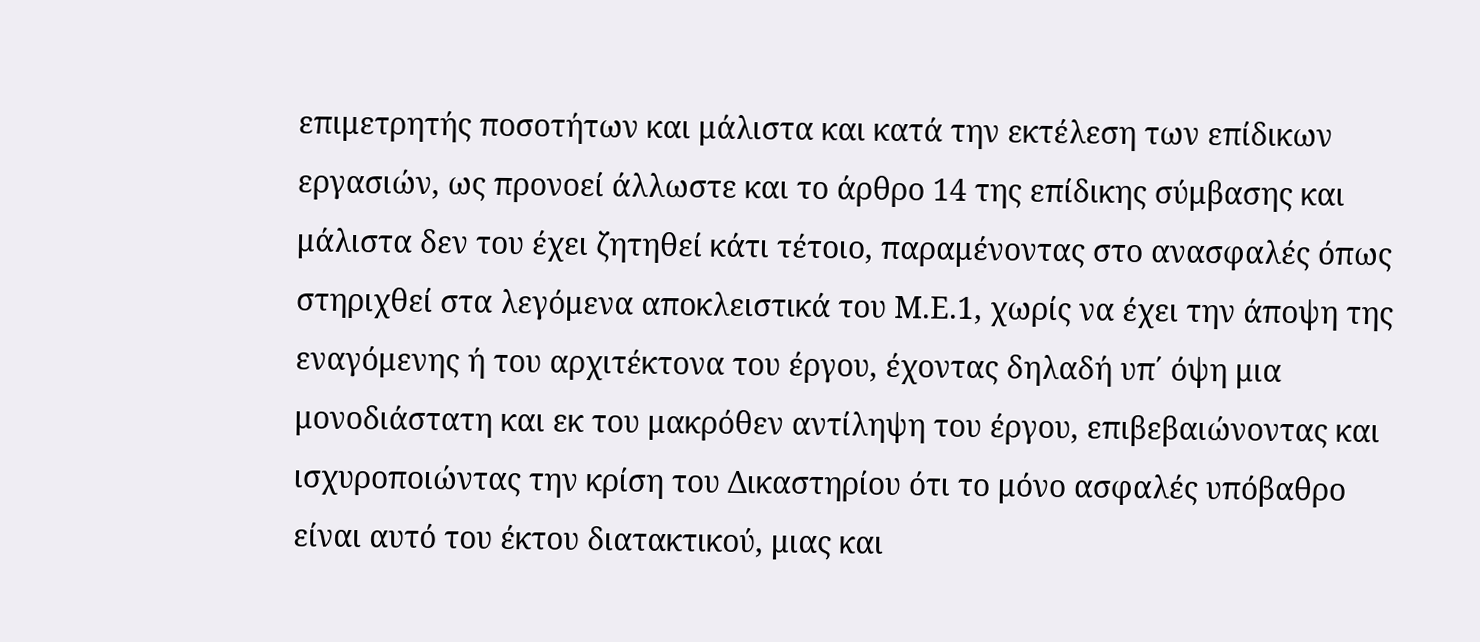επιμετρητής ποσοτήτων και μάλιστα και κατά την εκτέλεση των επίδικων εργασιών, ως προνοεί άλλωστε και το άρθρο 14 της επίδικης σύμβασης και μάλιστα δεν του έχει ζητηθεί κάτι τέτοιο, παραμένοντας στο ανασφαλές όπως στηριχθεί στα λεγόμενα αποκλειστικά του Μ.Ε.1, χωρίς να έχει την άποψη της εναγόμενης ή του αρχιτέκτονα του έργου, έχοντας δηλαδή υπ΄ όψη μια μονοδιάστατη και εκ του μακρόθεν αντίληψη του έργου, επιβεβαιώνοντας και ισχυροποιώντας την κρίση του Δικαστηρίου ότι το μόνο ασφαλές υπόβαθρο είναι αυτό του έκτου διατακτικού, μιας και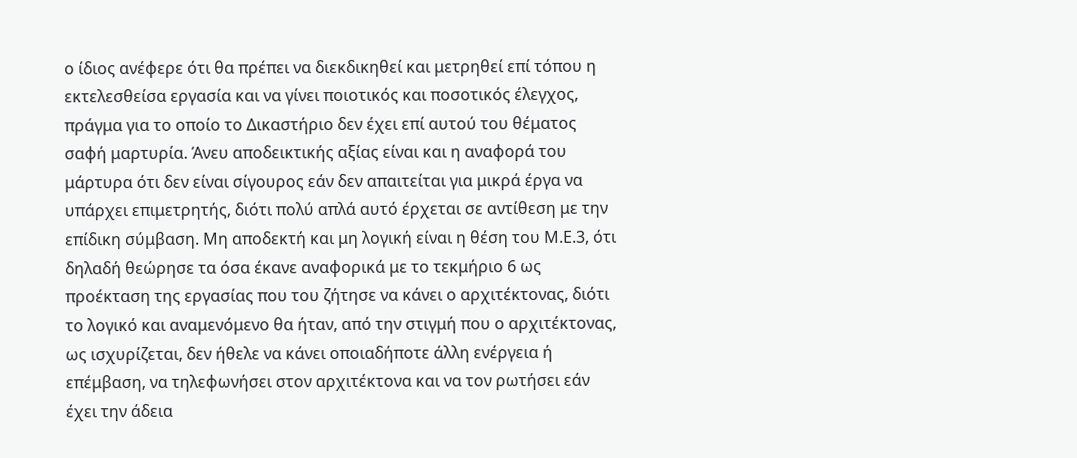ο ίδιος ανέφερε ότι θα πρέπει να διεκδικηθεί και μετρηθεί επί τόπου η εκτελεσθείσα εργασία και να γίνει ποιοτικός και ποσοτικός έλεγχος, πράγμα για το οποίο το Δικαστήριο δεν έχει επί αυτού του θέματος σαφή μαρτυρία. Άνευ αποδεικτικής αξίας είναι και η αναφορά του μάρτυρα ότι δεν είναι σίγουρος εάν δεν απαιτείται για μικρά έργα να υπάρχει επιμετρητής, διότι πολύ απλά αυτό έρχεται σε αντίθεση με την επίδικη σύμβαση. Μη αποδεκτή και μη λογική είναι η θέση του Μ.Ε.3, ότι δηλαδή θεώρησε τα όσα έκανε αναφορικά με το τεκμήριο 6 ως προέκταση της εργασίας που του ζήτησε να κάνει ο αρχιτέκτονας, διότι το λογικό και αναμενόμενο θα ήταν, από την στιγμή που ο αρχιτέκτονας, ως ισχυρίζεται, δεν ήθελε να κάνει οποιαδήποτε άλλη ενέργεια ή επέμβαση, να τηλεφωνήσει στον αρχιτέκτονα και να τον ρωτήσει εάν έχει την άδεια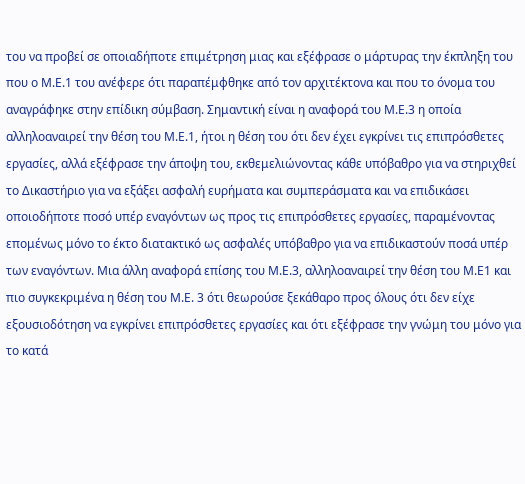του να προβεί σε οποιαδήποτε επιμέτρηση μιας και εξέφρασε ο μάρτυρας την έκπληξη του που ο Μ.Ε.1 του ανέφερε ότι παραπέμφθηκε από τον αρχιτέκτονα και που το όνομα του αναγράφηκε στην επίδικη σύμβαση. Σημαντική είναι η αναφορά του Μ.Ε.3 η οποία αλληλοαναιρεί την θέση του Μ.Ε.1, ήτοι η θέση του ότι δεν έχει εγκρίνει τις επιπρόσθετες εργασίες, αλλά εξέφρασε την άποψη του, εκθεμελιώνοντας κάθε υπόβαθρο για να στηριχθεί το Δικαστήριο για να εξάξει ασφαλή ευρήματα και συμπεράσματα και να επιδικάσει οποιοδήποτε ποσό υπέρ εναγόντων ως προς τις επιπρόσθετες εργασίες, παραμένοντας επομένως μόνο το έκτο διατακτικό ως ασφαλές υπόβαθρο για να επιδικαστούν ποσά υπέρ των εναγόντων. Μια άλλη αναφορά επίσης του Μ.Ε.3, αλληλοαναιρεί την θέση του Μ.Ε1 και πιο συγκεκριμένα η θέση του Μ.Ε. 3 ότι θεωρούσε ξεκάθαρο προς όλους ότι δεν είχε εξουσιοδότηση να εγκρίνει επιπρόσθετες εργασίες και ότι εξέφρασε την γνώμη του μόνο για το κατά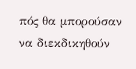πός θα μπορούσαν να διεκδικηθούν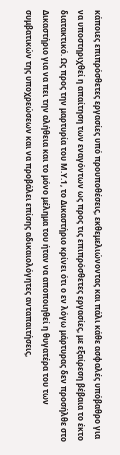κάποιες επιπρόσθετες εργασίες υπό προυποθέσεις, εκθεμελιώνοντας και πάλι κάθε ασφαλές υπόβαθρο για να υποστηριχθεί η απαίτηση των εναγόντων ως προς τις επιπρόσθετες εργασίες, με εξαίρεση βέβαια το έκτο διατακτικό. Ως προς την μαρτυρία του Μ.Υ.1, το Δικαστήριο κρίνει ότι ο εν λόγω μάρτυρας δεν προσήλθε στο Δικαστήριο για να πει την αλήθεια και το μόνο μέλημα του ήταν να αποποιηθεί η θυγατέρα του των συμβατικών της υποχρεώσεων και να προβάλει επίσης αδικαιολόγητες ανταπαιτήσεις,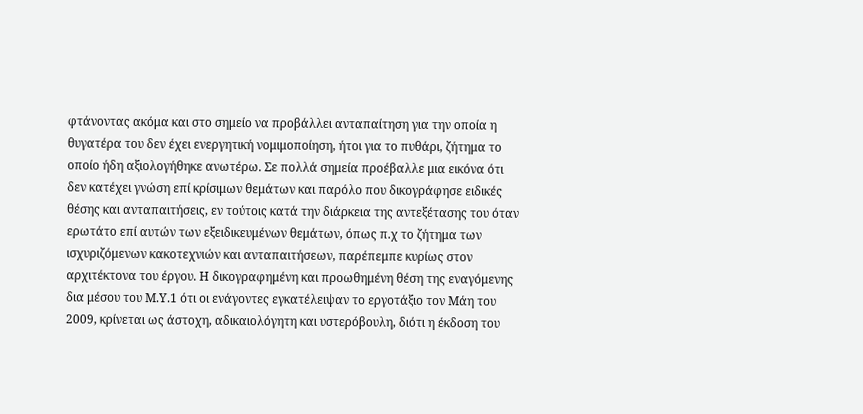φτάνοντας ακόμα και στο σημείο να προβάλλει ανταπαίτηση για την οποία η θυγατέρα του δεν έχει ενεργητική νομιμοποίηση, ήτοι για το πυθάρι, ζήτημα το οποίο ήδη αξιολογήθηκε ανωτέρω. Σε πολλά σημεία προέβαλλε μια εικόνα ότι δεν κατέχει γνώση επί κρίσιμων θεμάτων και παρόλο που δικογράφησε ειδικές θέσης και ανταπαιτήσεις, εν τούτοις κατά την διάρκεια της αντεξέτασης του όταν ερωτάτο επί αυτών των εξειδικευμένων θεμάτων, όπως π.χ το ζήτημα των ισχυριζόμενων κακοτεχνιών και ανταπαιτήσεων, παρέπεμπε κυρίως στον αρχιτέκτονα του έργου. Η δικογραφημένη και προωθημένη θέση της εναγόμενης δια μέσου του Μ.Υ.1 ότι οι ενάγοντες εγκατέλειψαν το εργοτάξιο τον Μάη του 2009, κρίνεται ως άστοχη, αδικαιολόγητη και υστερόβουλη, διότι η έκδοση του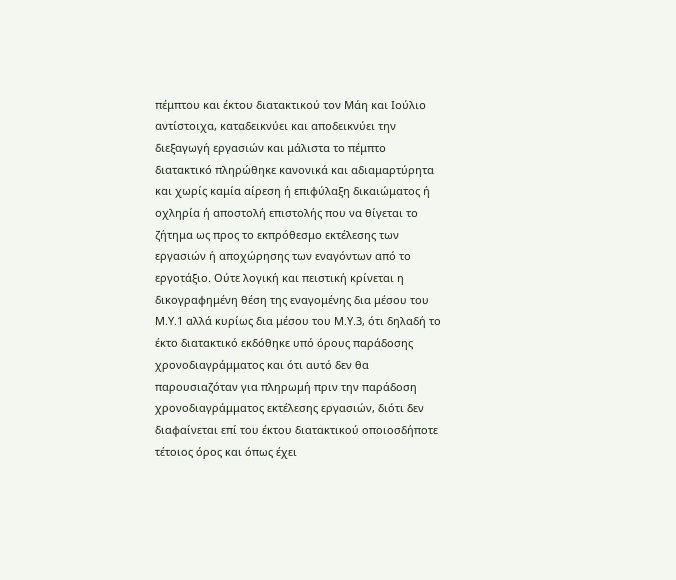πέμπτου και έκτου διατακτικού τον Μάη και Ιούλιο αντίστοιχα, καταδεικνύει και αποδεικνύει την διεξαγωγή εργασιών και μάλιστα το πέμπτο διατακτικό πληρώθηκε κανονικά και αδιαμαρτύρητα και χωρίς καμία αίρεση ή επιφύλαξη δικαιώματος ή οχληρία ή αποστολή επιστολής που να θίγεται το ζήτημα ως προς το εκπρόθεσμο εκτέλεσης των εργασιών ή αποχώρησης των εναγόντων από το εργοτάξιο. Ούτε λογική και πειστική κρίνεται η δικογραφημένη θέση της εναγομένης δια μέσου του Μ.Υ.1 αλλά κυρίως δια μέσου του Μ.Υ.3, ότι δηλαδή το έκτο διατακτικό εκδόθηκε υπό όρους παράδοσης χρονοδιαγράμματος και ότι αυτό δεν θα παρουσιαζόταν για πληρωμή πριν την παράδοση χρονοδιαγράμματος εκτέλεσης εργασιών, διότι δεν διαφαίνεται επί του έκτου διατακτικού οποιοσδήποτε τέτοιος όρος και όπως έχει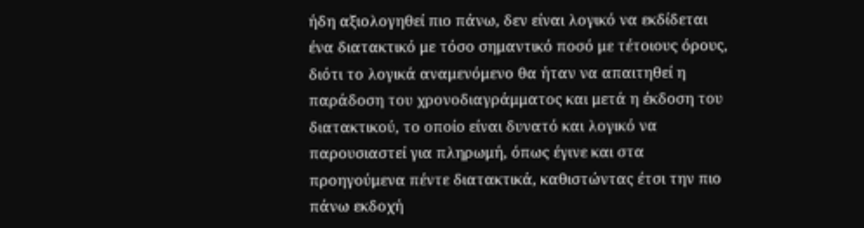ήδη αξιολογηθεί πιο πάνω, δεν είναι λογικό να εκδίδεται ένα διατακτικό με τόσο σημαντικό ποσό με τέτοιους όρους, διότι το λογικά αναμενόμενο θα ήταν να απαιτηθεί η παράδοση του χρονοδιαγράμματος και μετά η έκδοση του διατακτικού, το οποίο είναι δυνατό και λογικό να παρουσιαστεί για πληρωμή, όπως έγινε και στα προηγούμενα πέντε διατακτικά, καθιστώντας έτσι την πιο πάνω εκδοχή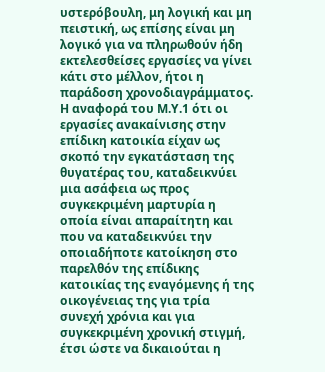υστερόβουλη, μη λογική και μη πειστική, ως επίσης είναι μη λογικό για να πληρωθούν ήδη εκτελεσθείσες εργασίες να γίνει κάτι στο μέλλον, ήτοι η παράδοση χρονοδιαγράμματος. Η αναφορά του Μ.Υ.1 ότι οι εργασίες ανακαίνισης στην επίδικη κατοικία είχαν ως σκοπό την εγκατάσταση της θυγατέρας του, καταδεικνύει μια ασάφεια ως προς συγκεκριμένη μαρτυρία η οποία είναι απαραίτητη και που να καταδεικνύει την οποιαδήποτε κατοίκηση στο παρελθόν της επίδικης κατοικίας της εναγόμενης ή της οικογένειας της για τρία συνεχή χρόνια και για συγκεκριμένη χρονική στιγμή, έτσι ώστε να δικαιούται η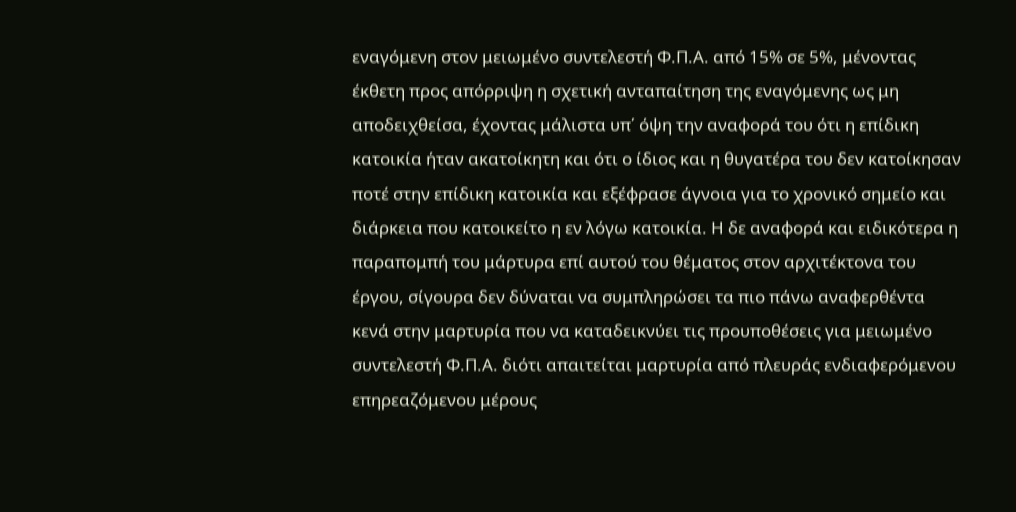εναγόμενη στον μειωμένο συντελεστή Φ.Π.Α. από 15% σε 5%, μένοντας έκθετη προς απόρριψη η σχετική ανταπαίτηση της εναγόμενης ως μη αποδειχθείσα, έχοντας μάλιστα υπ΄ όψη την αναφορά του ότι η επίδικη κατοικία ήταν ακατοίκητη και ότι ο ίδιος και η θυγατέρα του δεν κατοίκησαν ποτέ στην επίδικη κατοικία και εξέφρασε άγνοια για το χρονικό σημείο και διάρκεια που κατοικείτο η εν λόγω κατοικία. Η δε αναφορά και ειδικότερα η παραπομπή του μάρτυρα επί αυτού του θέματος στον αρχιτέκτονα του έργου, σίγουρα δεν δύναται να συμπληρώσει τα πιο πάνω αναφερθέντα κενά στην μαρτυρία που να καταδεικνύει τις προυποθέσεις για μειωμένο συντελεστή Φ.Π.Α. διότι απαιτείται μαρτυρία από πλευράς ενδιαφερόμενου επηρεαζόμενου μέρους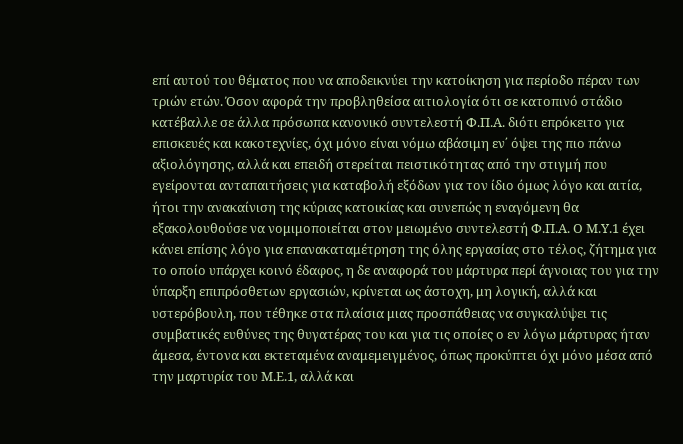επί αυτού του θέματος που να αποδεικνύει την κατοίκηση για περίοδο πέραν των τριών ετών. Όσον αφορά την προβληθείσα αιτιολογία ότι σε κατοπινό στάδιο κατέβαλλε σε άλλα πρόσωπα κανονικό συντελεστή Φ.Π.Α. διότι επρόκειτο για επισκευές και κακοτεχνίες, όχι μόνο είναι νόμω αβάσιμη εν΄ όψει της πιο πάνω αξιολόγησης, αλλά και επειδή στερείται πειστικότητας από την στιγμή που εγείρονται ανταπαιτήσεις για καταβολή εξόδων για τον ίδιο όμως λόγο και αιτία, ήτοι την ανακαίνιση της κύριας κατοικίας και συνεπώς η εναγόμενη θα εξακολουθούσε να νομιμοποιείται στον μειωμένο συντελεστή Φ.Π.Α. Ο Μ.Υ.1 έχει κάνει επίσης λόγο για επανακαταμέτρηση της όλης εργασίας στο τέλος, ζήτημα για το οποίο υπάρχει κοινό έδαφος, η δε αναφορά του μάρτυρα περί άγνοιας του για την ύπαρξη επιπρόσθετων εργασιών, κρίνεται ως άστοχη, μη λογική, αλλά και υστερόβουλη, που τέθηκε στα πλαίσια μιας προσπάθειας να συγκαλύψει τις συμβατικές ευθύνες της θυγατέρας του και για τις οποίες ο εν λόγω μάρτυρας ήταν άμεσα, έντονα και εκτεταμένα αναμεμειγμένος, όπως προκύπτει όχι μόνο μέσα από την μαρτυρία του Μ.Ε.1, αλλά και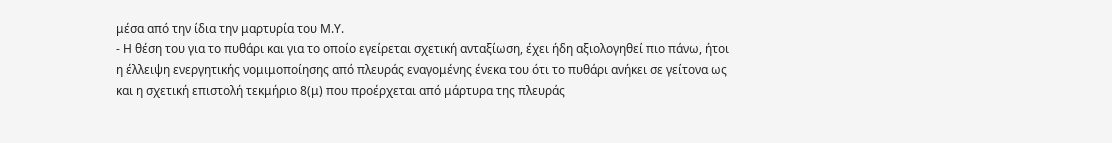μέσα από την ίδια την μαρτυρία του Μ.Υ.
- Η θέση του για το πυθάρι και για το οποίο εγείρεται σχετική ανταξίωση, έχει ήδη αξιολογηθεί πιο πάνω, ήτοι η έλλειψη ενεργητικής νομιμοποίησης από πλευράς εναγομένης ένεκα του ότι το πυθάρι ανήκει σε γείτονα ως και η σχετική επιστολή τεκμήριο 8(μ) που προέρχεται από μάρτυρα της πλευράς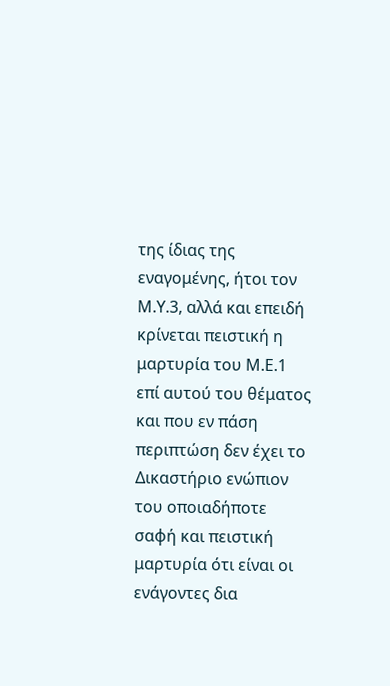της ίδιας της εναγομένης, ήτοι τον Μ.Υ.3, αλλά και επειδή κρίνεται πειστική η μαρτυρία του Μ.Ε.1 επί αυτού του θέματος και που εν πάση περιπτώση δεν έχει το Δικαστήριο ενώπιον του οποιαδήποτε σαφή και πειστική μαρτυρία ότι είναι οι ενάγοντες δια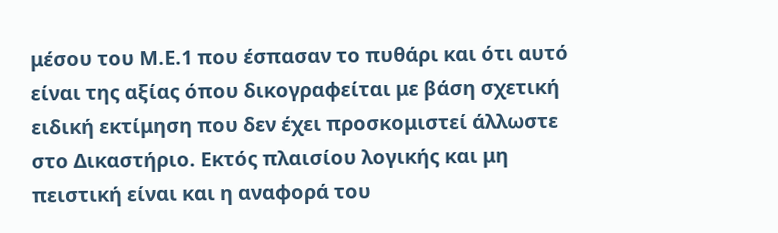μέσου του Μ.Ε.1 που έσπασαν το πυθάρι και ότι αυτό είναι της αξίας όπου δικογραφείται με βάση σχετική ειδική εκτίμηση που δεν έχει προσκομιστεί άλλωστε στο Δικαστήριο. Εκτός πλαισίου λογικής και μη πειστική είναι και η αναφορά του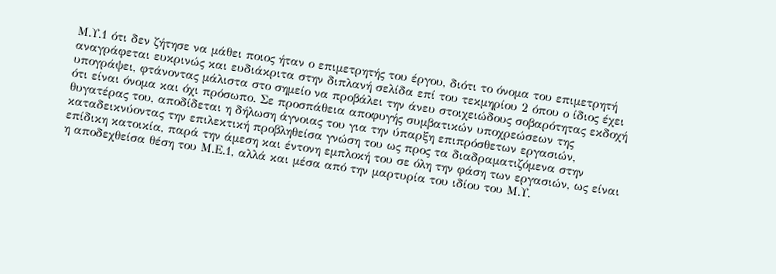Μ.Υ.1 ότι δεν ζήτησε να μάθει ποιος ήταν ο επιμετρητής του έργου, διότι το όνομα του επιμετρητή αναγράφεται ευκρινώς και ευδιάκριτα στην διπλανή σελίδα επί του τεκμηρίου 2 όπου ο ίδιος έχει υπογράψει, φτάνοντας μάλιστα στο σημείο να προβάλει την άνευ στοιχειώδους σοβαρότητας εκδοχή ότι είναι όνομα και όχι πρόσωπο. Σε προσπάθεια αποφυγής συμβατικών υποχρεώσεων της θυγατέρας του, αποδίδεται η δήλωση άγνοιας του για την ύπαρξη επιπρόσθετων εργασιών, καταδεικνύοντας την επιλεκτική προβληθείσα γνώση του ως προς τα διαδραματιζόμενα στην επίδικη κατοικία, παρά την άμεση και έντονη εμπλοκή του σε όλη την φάση των εργασιών, ως είναι η αποδεχθείσα θέση του Μ.Ε.1, αλλά και μέσα από την μαρτυρία του ιδίου του Μ.Υ.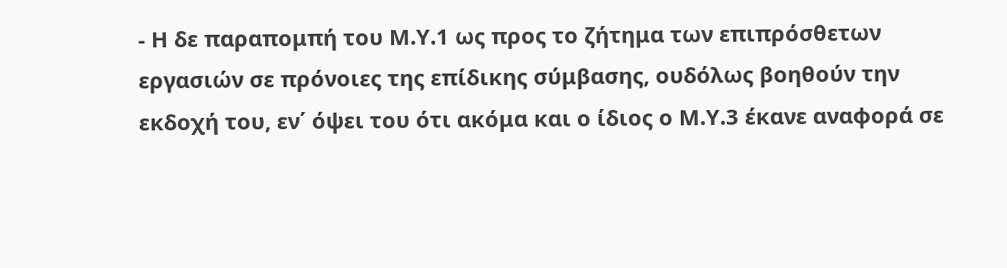- Η δε παραπομπή του Μ.Υ.1 ως προς το ζήτημα των επιπρόσθετων εργασιών σε πρόνοιες της επίδικης σύμβασης, ουδόλως βοηθούν την εκδοχή του, εν΄ όψει του ότι ακόμα και ο ίδιος ο Μ.Υ.3 έκανε αναφορά σε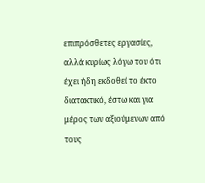επιπρόσθετες εργασίες, αλλά κυρίως λόγω του ότι έχει ήδη εκδοθεί το έκτο διατακτικό, έστω και για μέρος των αξιούμενων από τους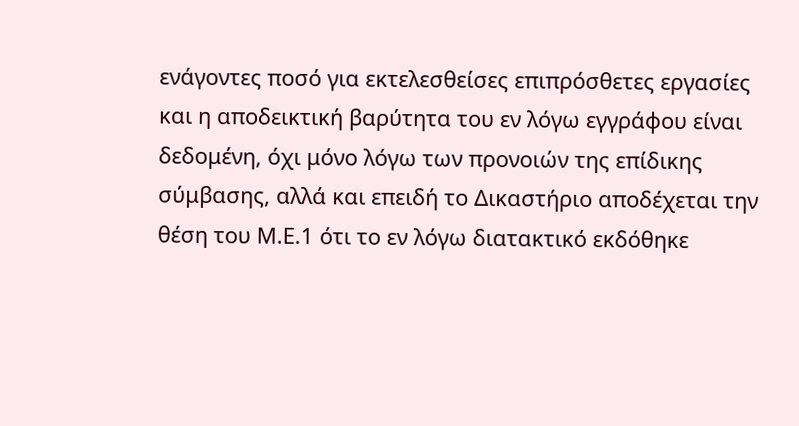ενάγοντες ποσό για εκτελεσθείσες επιπρόσθετες εργασίες και η αποδεικτική βαρύτητα του εν λόγω εγγράφου είναι δεδομένη, όχι μόνο λόγω των προνοιών της επίδικης σύμβασης, αλλά και επειδή το Δικαστήριο αποδέχεται την θέση του Μ.Ε.1 ότι το εν λόγω διατακτικό εκδόθηκε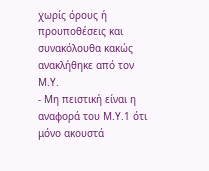χωρίς όρους ή προυποθέσεις και συνακόλουθα κακώς ανακλήθηκε από τον Μ.Υ.
- Μη πειστική είναι η αναφορά του Μ.Υ.1 ότι μόνο ακουστά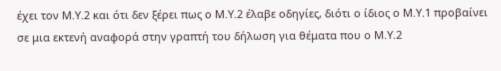έχει τον Μ.Υ.2 και ότι δεν ξέρει πως ο Μ.Υ.2 έλαβε οδηγίες, διότι ο ίδιος ο Μ.Υ.1 προβαίνει σε μια εκτενή αναφορά στην γραπτή του δήλωση για θέματα που ο Μ.Υ.2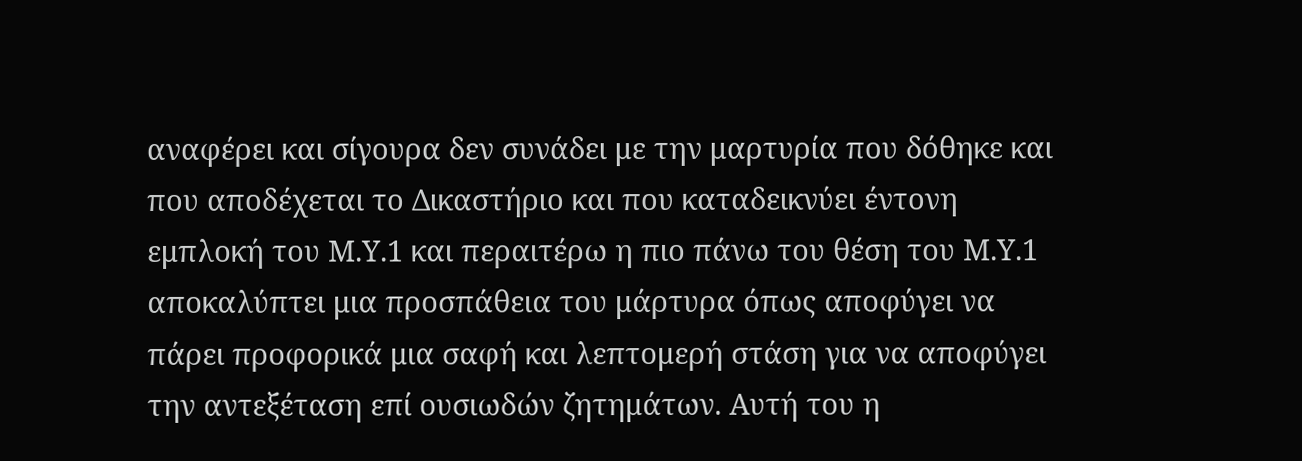αναφέρει και σίγουρα δεν συνάδει με την μαρτυρία που δόθηκε και που αποδέχεται το Δικαστήριο και που καταδεικνύει έντονη εμπλοκή του Μ.Υ.1 και περαιτέρω η πιο πάνω του θέση του Μ.Υ.1 αποκαλύπτει μια προσπάθεια του μάρτυρα όπως αποφύγει να πάρει προφορικά μια σαφή και λεπτομερή στάση για να αποφύγει την αντεξέταση επί ουσιωδών ζητημάτων. Αυτή του η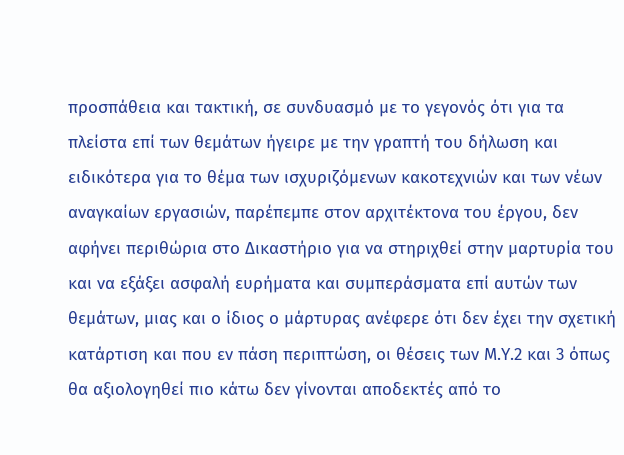προσπάθεια και τακτική, σε συνδυασμό με το γεγονός ότι για τα πλείστα επί των θεμάτων ήγειρε με την γραπτή του δήλωση και ειδικότερα για το θέμα των ισχυριζόμενων κακοτεχνιών και των νέων αναγκαίων εργασιών, παρέπεμπε στον αρχιτέκτονα του έργου, δεν αφήνει περιθώρια στο Δικαστήριο για να στηριχθεί στην μαρτυρία του και να εξάξει ασφαλή ευρήματα και συμπεράσματα επί αυτών των θεμάτων, μιας και ο ίδιος ο μάρτυρας ανέφερε ότι δεν έχει την σχετική κατάρτιση και που εν πάση περιπτώση, οι θέσεις των Μ.Υ.2 και 3 όπως θα αξιολογηθεί πιο κάτω δεν γίνονται αποδεκτές από το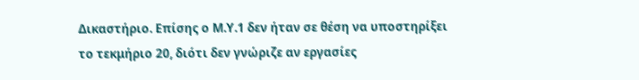Δικαστήριο. Επίσης ο Μ.Υ.1 δεν ήταν σε θέση να υποστηρίξει το τεκμήριο 20, διότι δεν γνώριζε αν εργασίες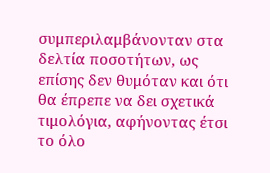συμπεριλαμβάνονταν στα δελτία ποσοτήτων, ως επίσης δεν θυμόταν και ότι θα έπρεπε να δει σχετικά τιμολόγια, αφήνοντας έτσι το όλο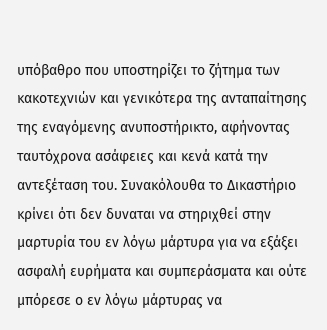υπόβαθρο που υποστηρίζει το ζήτημα των κακοτεχνιών και γενικότερα της ανταπαίτησης της εναγόμενης ανυποστήρικτο, αφήνοντας ταυτόχρονα ασάφειες και κενά κατά την αντεξέταση του. Συνακόλουθα το Δικαστήριο κρίνει ότι δεν δυναται να στηριχθεί στην μαρτυρία του εν λόγω μάρτυρα για να εξάξει ασφαλή ευρήματα και συμπεράσματα και ούτε μπόρεσε ο εν λόγω μάρτυρας να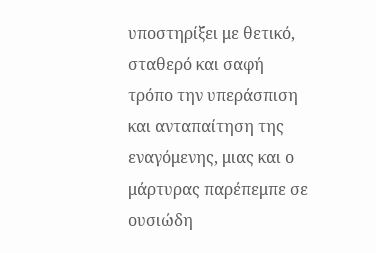υποστηρίξει με θετικό, σταθερό και σαφή τρόπο την υπεράσπιση και ανταπαίτηση της εναγόμενης, μιας και ο μάρτυρας παρέπεμπε σε ουσιώδη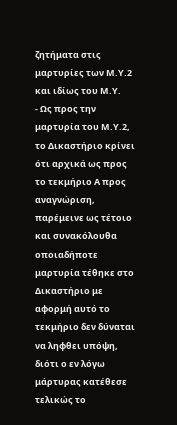ζητήματα στις μαρτυρίες των Μ.Υ.2 και ιδίως του Μ.Υ.
- Ως προς την μαρτυρία του Μ.Υ.2, το Δικαστήριο κρίνει ότι αρχικά ως προς το τεκμήριο Α προς αναγνώριση, παρέμεινε ως τέτοιο και συνακόλουθα οποιαδήποτε μαρτυρία τέθηκε στο Δικαστήριο με αφορμή αυτό το τεκμήριο δεν δύναται να ληφθει υπόψη, διότι ο εν λόγω μάρτυρας κατέθεσε τελικώς το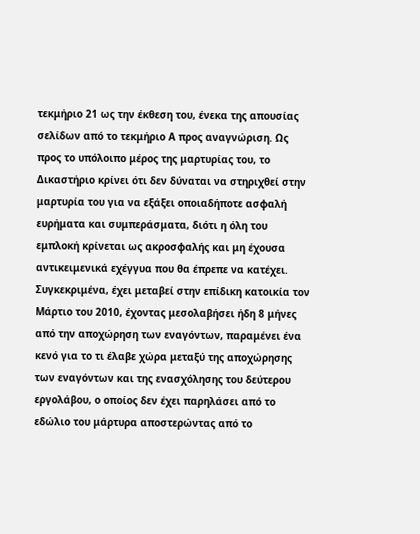τεκμήριο 21 ως την έκθεση του, ένεκα της απουσίας σελίδων από το τεκμήριο Α προς αναγνώριση. Ως προς το υπόλοιπο μέρος της μαρτυρίας του, το Δικαστήριο κρίνει ότι δεν δύναται να στηριχθεί στην μαρτυρία του για να εξάξει οποιαδήποτε ασφαλή ευρήματα και συμπεράσματα, διότι η όλη του εμπλοκή κρίνεται ως ακροσφαλής και μη έχουσα αντικειμενικά εχέγγυα που θα έπρεπε να κατέχει. Συγκεκριμένα, έχει μεταβεί στην επίδικη κατοικία τον Μάρτιο του 2010, έχοντας μεσολαβήσει ήδη 8 μήνες από την αποχώρηση των εναγόντων, παραμένει ένα κενό για το τι έλαβε χώρα μεταξύ της αποχώρησης των εναγόντων και της ενασχόλησης του δεύτερου εργολάβου, ο οποίος δεν έχει παρηλάσει από το εδώλιο του μάρτυρα αποστερώντας από το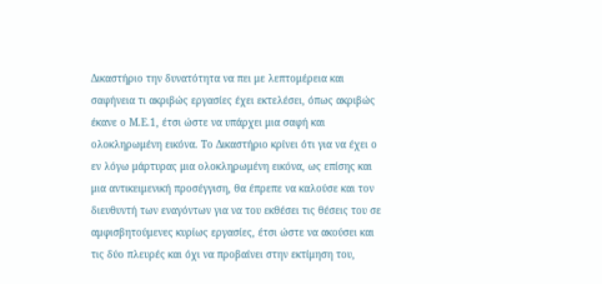Δικαστήριο την δυνατότητα να πει με λεπτομέρεια και σαφήνεια τι ακριβώς εργασίες έχει εκτελέσει, όπως ακριβώς έκανε ο Μ.Ε.1, έτσι ώστε να υπάρχει μια σαφή και ολοκληρωμένη εικόνα. Το Δικαστήριο κρίνει ότι για να έχει ο εν λόγω μάρτυρας μια ολοκληρωμένη εικόνα, ως επίσης και μια αντικειμενική προσέγγιση, θα έπρεπε να καλούσε και τον διευθυντή των εναγόντων για να του εκθέσει τις θέσεις του σε αμφισβητούμενες κυρίως εργασίες, έτσι ώστε να ακούσει και τις δύο πλευρές και όχι να προβαίνει στην εκτίμηση του,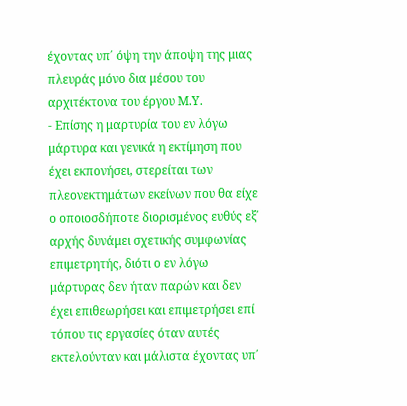έχοντας υπ΄ όψη την άποψη της μιας πλευράς μόνο δια μέσου του αρχιτέκτονα του έργου Μ.Υ.
- Επίσης η μαρτυρία του εν λόγω μάρτυρα και γενικά η εκτίμηση που έχει εκπονήσει, στερείται των πλεονεκτημάτων εκείνων που θα είχε ο οποιοσδήποτε διορισμένος ευθύς εξ΄ αρχής δυνάμει σχετικής συμφωνίας επιμετρητής, διότι ο εν λόγω μάρτυρας δεν ήταν παρών και δεν έχει επιθεωρήσει και επιμετρήσει επί τόπου τις εργασίες όταν αυτές εκτελούνταν και μάλιστα έχοντας υπ΄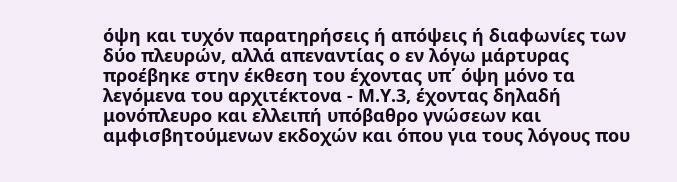όψη και τυχόν παρατηρήσεις ή απόψεις ή διαφωνίες των δύο πλευρών, αλλά απεναντίας ο εν λόγω μάρτυρας προέβηκε στην έκθεση του έχοντας υπ΄ όψη μόνο τα λεγόμενα του αρχιτέκτονα - Μ.Υ.3, έχοντας δηλαδή μονόπλευρο και ελλειπή υπόβαθρο γνώσεων και αμφισβητούμενων εκδοχών και όπου για τους λόγους που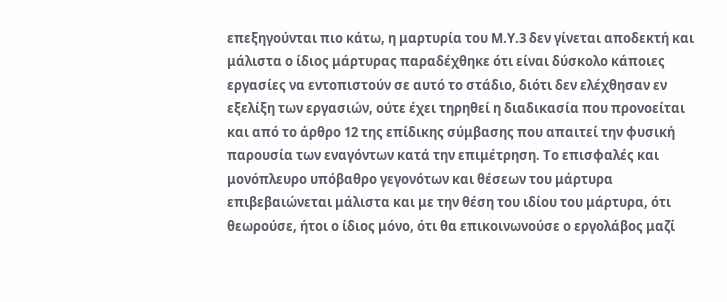επεξηγούνται πιο κάτω, η μαρτυρία του Μ.Υ.3 δεν γίνεται αποδεκτή και μάλιστα ο ίδιος μάρτυρας παραδέχθηκε ότι είναι δύσκολο κάποιες εργασίες να εντοπιστούν σε αυτό το στάδιο, διότι δεν ελέχθησαν εν εξελίξη των εργασιών, ούτε έχει τηρηθεί η διαδικασία που προνοείται και από το άρθρο 12 της επίδικης σύμβασης που απαιτεί την φυσική παρουσία των εναγόντων κατά την επιμέτρηση. Το επισφαλές και μονόπλευρο υπόβαθρο γεγονότων και θέσεων του μάρτυρα επιβεβαιώνεται μάλιστα και με την θέση του ιδίου του μάρτυρα, ότι θεωρούσε, ήτοι ο ίδιος μόνο, ότι θα επικοινωνούσε ο εργολάβος μαζί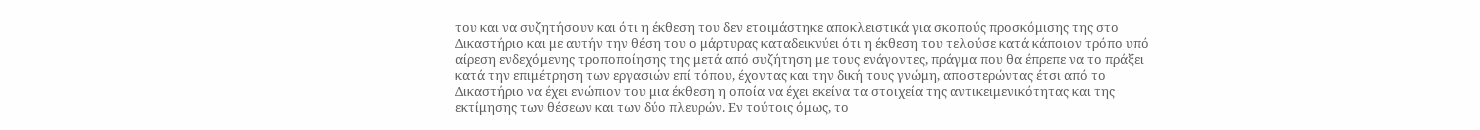του και να συζητήσουν και ότι η έκθεση του δεν ετοιμάστηκε αποκλειστικά για σκοπούς προσκόμισης της στο Δικαστήριο και με αυτήν την θέση του ο μάρτυρας καταδεικνύει ότι η έκθεση του τελούσε κατά κάποιον τρόπο υπό αίρεση ενδεχόμενης τροποποίησης της μετά από συζήτηση με τους ενάγοντες, πράγμα που θα έπρεπε να το πράξει κατά την επιμέτρηση των εργασιών επί τόπου, έχοντας και την δική τους γνώμη, αποστερώντας έτσι από το Δικαστήριο να έχει ενώπιον του μια έκθεση η οποία να έχει εκείνα τα στοιχεία της αντικειμενικότητας και της εκτίμησης των θέσεων και των δύο πλευρών. Eν τούτοις όμως, το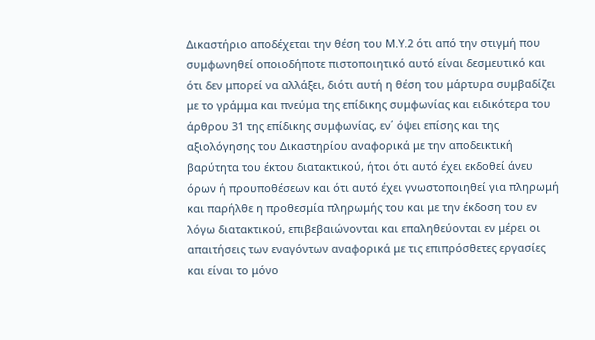Δικαστήριο αποδέχεται την θέση του Μ.Υ.2 ότι από την στιγμή που συμφωνηθεί οποιοδήποτε πιστοποιητικό αυτό είναι δεσμευτικό και ότι δεν μπορεί να αλλάξει, διότι αυτή η θέση του μάρτυρα συμβαδίζει με το γράμμα και πνεύμα της επίδικης συμφωνίας και ειδικότερα του άρθρου 31 της επίδικης συμφωνίας, εν΄ όψει επίσης και της αξιολόγησης του Δικαστηρίου αναφορικά με την αποδεικτική βαρύτητα του έκτου διατακτικού, ήτοι ότι αυτό έχει εκδοθεί άνευ όρων ή προυποθέσεων και ότι αυτό έχει γνωστοποιηθεί για πληρωμή και παρήλθε η προθεσμία πληρωμής του και με την έκδοση του εν λόγω διατακτικού, επιβεβαιώνονται και επαληθεύονται εν μέρει οι απαιτήσεις των εναγόντων αναφορικά με τις επιπρόσθετες εργασίες και είναι το μόνο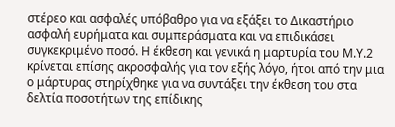στέρεο και ασφαλές υπόβαθρο για να εξάξει το Δικαστήριο ασφαλή ευρήματα και συμπεράσματα και να επιδικάσει συγκεκριμένο ποσό. Η έκθεση και γενικά η μαρτυρία του Μ.Υ.2 κρίνεται επίσης ακροσφαλής για τον εξής λόγο, ήτοι από την μια ο μάρτυρας στηρίχθηκε για να συντάξει την έκθεση του στα δελτία ποσοτήτων της επίδικης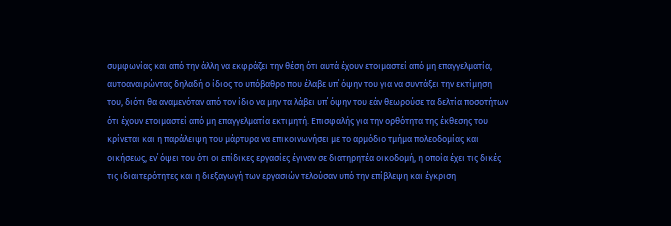συμφωνίας και από την άλλη να εκφράζει την θέση ότι αυτά έχουν ετοιμαστεί από μη επαγγελματία, αυτοαναιρώντας δηλαδή ο ίδιος το υπόβαθρο που έλαβε υπ΄ όψην του για να συντάξει την εκτίμηση του, διότι θα αναμενόταν από τον ίδιο να μην τα λάβει υπ΄ όψην του εάν θεωρούσε τα δελτία ποσοτήτων ότι έχουν ετοιμαστεί από μη επαγγελματία εκτιμητή. Επισφαλής για την ορθότητα της έκθεσης του κρίνεται και η παράλειψη του μάρτυρα να επικοινωνήσει με το αρμόδιο τμήμα πολεοδομίας και οικήσεως, εν΄ όψει του ότι οι επίδικες εργασίες έγιναν σε διατηρητέα οικοδομή, η οποία έχει τις δικές τις ιδιαιτερότητες και η διεξαγωγή των εργασιών τελούσαν υπό την επίβλεψη και έγκριση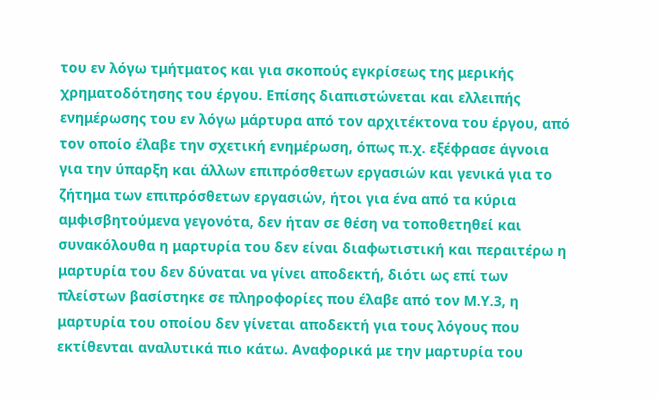του εν λόγω τμήτματος και για σκοπούς εγκρίσεως της μερικής χρηματοδότησης του έργου. Επίσης διαπιστώνεται και ελλειπής ενημέρωσης του εν λόγω μάρτυρα από τον αρχιτέκτονα του έργου, από τον οποίο έλαβε την σχετική ενημέρωση, όπως π.χ. εξέφρασε άγνοια για την ύπαρξη και άλλων επιπρόσθετων εργασιών και γενικά για το ζήτημα των επιπρόσθετων εργασιών, ήτοι για ένα από τα κύρια αμφισβητούμενα γεγονότα, δεν ήταν σε θέση να τοποθετηθεί και συνακόλουθα η μαρτυρία του δεν είναι διαφωτιστική και περαιτέρω η μαρτυρία του δεν δύναται να γίνει αποδεκτή, διότι ως επί των πλείστων βασίστηκε σε πληροφορίες που έλαβε από τον Μ.Υ.3, η μαρτυρία του οποίου δεν γίνεται αποδεκτή για τους λόγους που εκτίθενται αναλυτικά πιο κάτω. Αναφορικά με την μαρτυρία του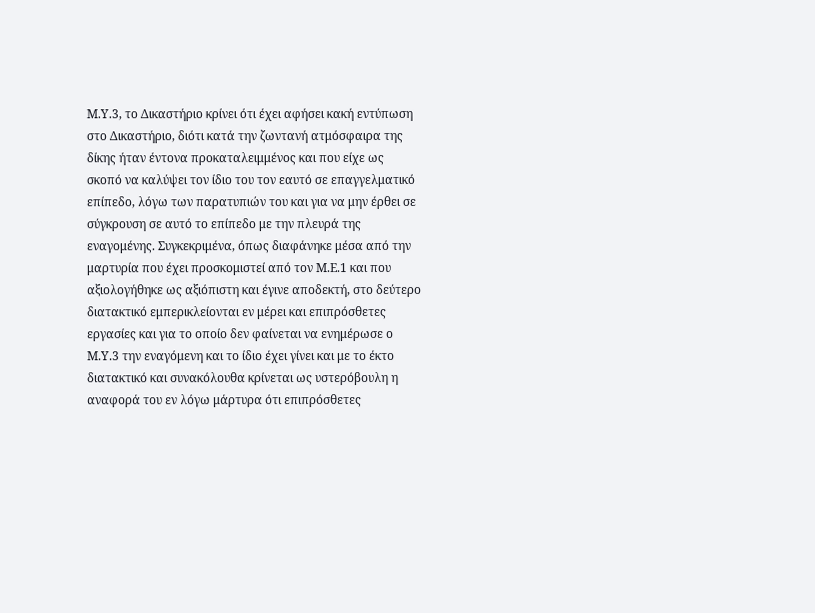Μ.Υ.3, το Δικαστήριο κρίνει ότι έχει αφήσει κακή εντύπωση στο Δικαστήριο, διότι κατά την ζωντανή ατμόσφαιρα της δίκης ήταν έντονα προκαταλειμμένος και που είχε ως σκοπό να καλύψει τον ίδιο του τον εαυτό σε επαγγελματικό επίπεδο, λόγω των παρατυπιών του και για να μην έρθει σε σύγκρουση σε αυτό το επίπεδο με την πλευρά της εναγομένης. Συγκεκριμένα, όπως διαφάνηκε μέσα από την μαρτυρία που έχει προσκομιστεί από τον Μ.Ε.1 και που αξιολογήθηκε ως αξιόπιστη και έγινε αποδεκτή, στο δεύτερο διατακτικό εμπερικλείονται εν μέρει και επιπρόσθετες εργασίες και για το οποίο δεν φαίνεται να ενημέρωσε ο Μ.Υ.3 την εναγόμενη και το ίδιο έχει γίνει και με το έκτο διατακτικό και συνακόλουθα κρίνεται ως υστερόβουλη η αναφορά του εν λόγω μάρτυρα ότι επιπρόσθετες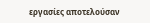εργασίες αποτελούσαν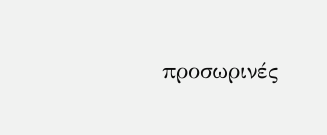προσωρινές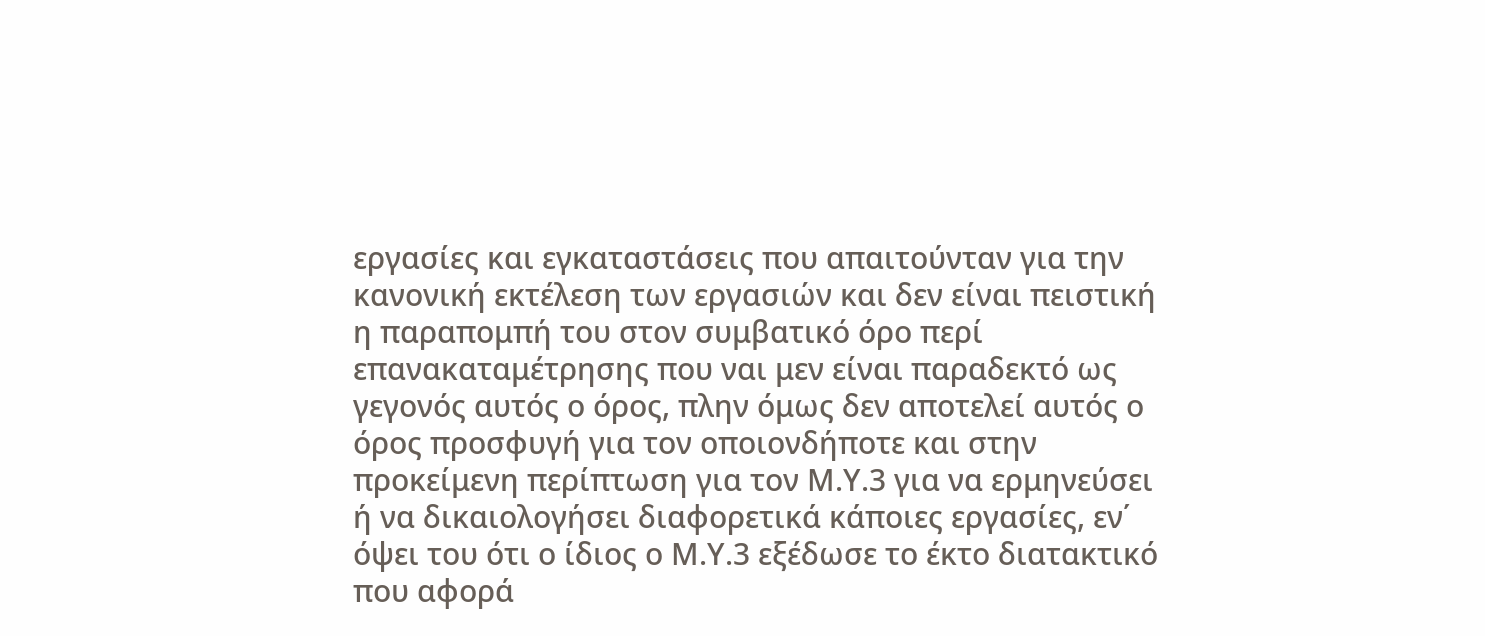εργασίες και εγκαταστάσεις που απαιτούνταν για την κανονική εκτέλεση των εργασιών και δεν είναι πειστική η παραπομπή του στον συμβατικό όρο περί επανακαταμέτρησης που ναι μεν είναι παραδεκτό ως γεγονός αυτός ο όρος, πλην όμως δεν αποτελεί αυτός ο όρος προσφυγή για τον οποιονδήποτε και στην προκείμενη περίπτωση για τον Μ.Υ.3 για να ερμηνεύσει ή να δικαιολογήσει διαφορετικά κάποιες εργασίες, εν΄ όψει του ότι ο ίδιος ο Μ.Υ.3 εξέδωσε το έκτο διατακτικό που αφορά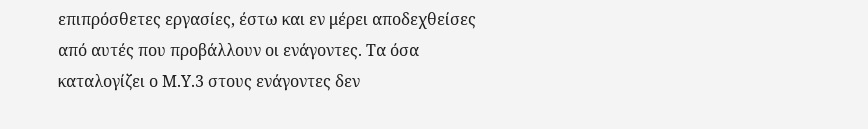επιπρόσθετες εργασίες, έστω και εν μέρει αποδεχθείσες από αυτές που προβάλλουν οι ενάγοντες. Τα όσα καταλογίζει ο Μ.Υ.3 στους ενάγοντες δεν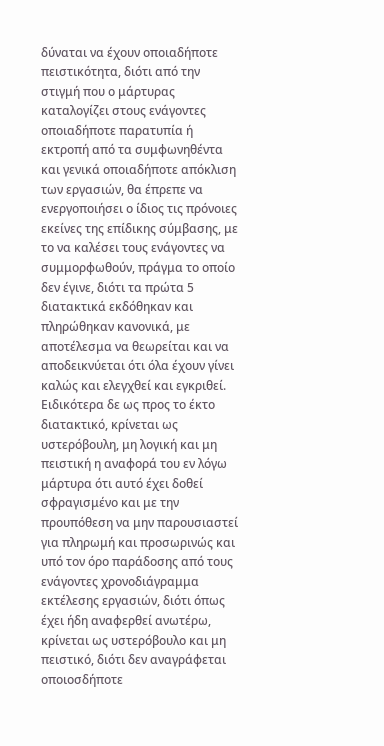δύναται να έχουν οποιαδήποτε πειστικότητα, διότι από την στιγμή που ο μάρτυρας καταλογίζει στους ενάγοντες οποιαδήποτε παρατυπία ή εκτροπή από τα συμφωνηθέντα και γενικά οποιαδήποτε απόκλιση των εργασιών, θα έπρεπε να ενεργοποιήσει ο ίδιος τις πρόνοιες εκείνες της επίδικης σύμβασης, με το να καλέσει τους ενάγοντες να συμμορφωθούν, πράγμα το οποίο δεν έγινε, διότι τα πρώτα 5 διατακτικά εκδόθηκαν και πληρώθηκαν κανονικά, με αποτέλεσμα να θεωρείται και να αποδεικνύεται ότι όλα έχουν γίνει καλώς και ελεγχθεί και εγκριθεί. Ειδικότερα δε ως προς το έκτο διατακτικό, κρίνεται ως υστερόβουλη, μη λογική και μη πειστική η αναφορά του εν λόγω μάρτυρα ότι αυτό έχει δοθεί σφραγισμένο και με την προυπόθεση να μην παρουσιαστεί για πληρωμή και προσωρινώς και υπό τον όρο παράδοσης από τους ενάγοντες χρονοδιάγραμμα εκτέλεσης εργασιών, διότι όπως έχει ήδη αναφερθεί ανωτέρω, κρίνεται ως υστερόβουλο και μη πειστικό, διότι δεν αναγράφεται οποιοσδήποτε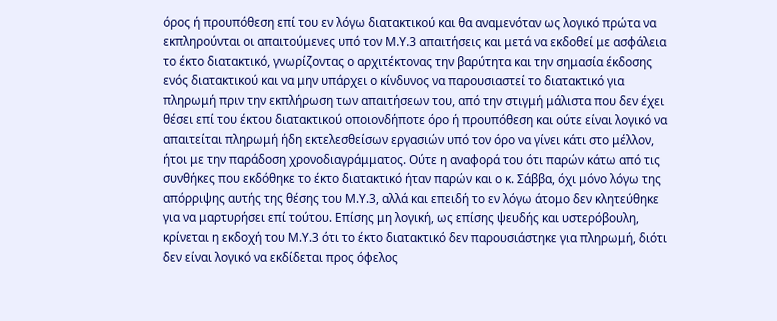όρος ή προυπόθεση επί του εν λόγω διατακτικού και θα αναμενόταν ως λογικό πρώτα να εκπληρούνται οι απαιτούμενες υπό τον Μ.Υ.3 απαιτήσεις και μετά να εκδοθεί με ασφάλεια το έκτο διατακτικό, γνωρίζοντας ο αρχιτέκτονας την βαρύτητα και την σημασία έκδοσης ενός διατακτικού και να μην υπάρχει ο κίνδυνος να παρουσιαστεί το διατακτικό για πληρωμή πριν την εκπλήρωση των απαιτήσεων του, από την στιγμή μάλιστα που δεν έχει θέσει επί του έκτου διατακτικού οποιονδήποτε όρο ή προυπόθεση και ούτε είναι λογικό να απαιτείται πληρωμή ήδη εκτελεσθείσων εργασιών υπό τον όρο να γίνει κάτι στο μέλλον, ήτοι με την παράδοση χρονοδιαγράμματος. Ούτε η αναφορά του ότι παρών κάτω από τις συνθήκες που εκδόθηκε το έκτο διατακτικό ήταν παρών και ο κ. Σάββα, όχι μόνο λόγω της απόρριψης αυτής της θέσης του Μ.Υ.3, αλλά και επειδή το εν λόγω άτομο δεν κλητεύθηκε για να μαρτυρήσει επί τούτου. Επίσης μη λογική, ως επίσης ψευδής και υστερόβουλη, κρίνεται η εκδοχή του Μ.Υ.3 ότι το έκτο διατακτικό δεν παρουσιάστηκε για πληρωμή, διότι δεν είναι λογικό να εκδίδεται προς όφελος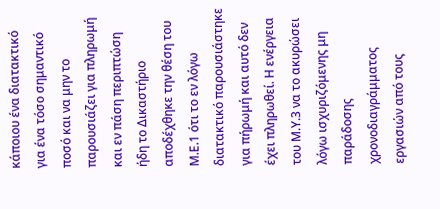κάποιου ένα διατακτικό για ένα τόσο σημαντικό ποσό και να μην το παρουσιάζει για πληρωμή και εν πάση περιπτώση ήδη το Δικαστήριο αποδέχθηκε την θέση του Μ.Ε.1 ότι το εν λόγω διατακτικό παρουσιάστηκε για πήρωμή και αυτό δεν έχει πληρωθεί. Η ενέργεια του Μ.Υ.3 να το ακυρώσει λόγω ισχυριζόμενης μη παράδοσης χρονοδιαγράμματος εργασιών από τους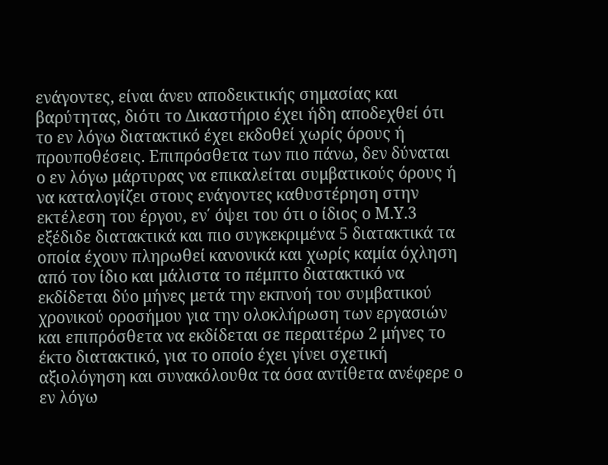ενάγοντες, είναι άνευ αποδεικτικής σημασίας και βαρύτητας, διότι το Δικαστήριο έχει ήδη αποδεχθεί ότι το εν λόγω διατακτικό έχει εκδοθεί χωρίς όρους ή προυποθέσεις. Επιπρόσθετα των πιο πάνω, δεν δύναται ο εν λόγω μάρτυρας να επικαλείται συμβατικούς όρους ή να καταλογίζει στους ενάγοντες καθυστέρηση στην εκτέλεση του έργου, εν΄ όψει του ότι ο ίδιος ο Μ.Υ.3 εξέδιδε διατακτικά και πιο συγκεκριμένα 5 διατακτικά τα οποία έχουν πληρωθεί κανονικά και χωρίς καμία όχληση από τον ίδιο και μάλιστα το πέμπτο διατακτικό να εκδίδεται δύο μήνες μετά την εκπνοή του συμβατικού χρονικού οροσήμου για την ολοκλήρωση των εργασιών και επιπρόσθετα να εκδίδεται σε περαιτέρω 2 μήνες το έκτο διατακτικό, για το οποίο έχει γίνει σχετική αξιολόγηση και συνακόλουθα τα όσα αντίθετα ανέφερε ο εν λόγω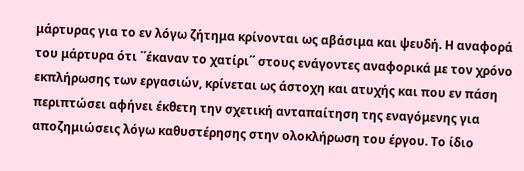μάρτυρας για το εν λόγω ζήτημα κρίνονται ως αβάσιμα και ψευδή. Η αναφορά του μάρτυρα ότι ΄΄έκαναν το χατίρι΄΄ στους ενάγοντες αναφορικά με τον χρόνο εκπλήρωσης των εργασιών, κρίνεται ως άστοχη και ατυχής και που εν πάση περιπτώσει αφήνει έκθετη την σχετική ανταπαίτηση της εναγόμενης για αποζημιώσεις λόγω καθυστέρησης στην ολοκλήρωση του έργου. Το ίδιο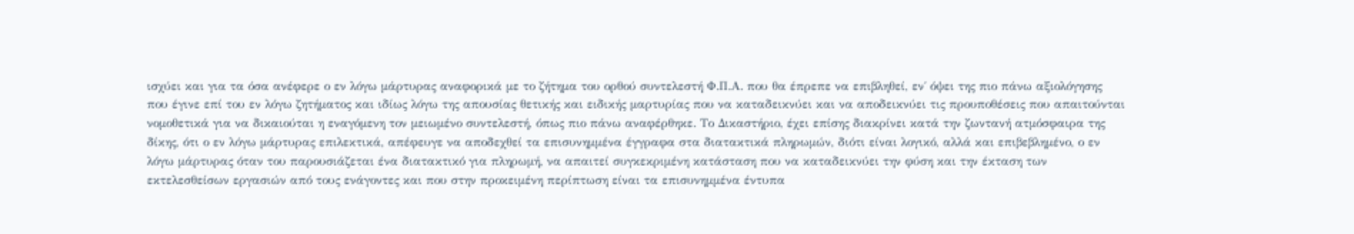ισχύει και για τα όσα ανέφερε ο εν λόγω μάρτυρας αναφορικά με το ζήτημα του ορθού συντελεστή Φ.Π.Α. που θα έπρεπε να επιβληθεί, εν΄ όψει της πιο πάνω αξιολόγησης που έγινε επί του εν λόγω ζητήματος και ιδίως λόγω της απουσίας θετικής και ειδικής μαρτυρίας που να καταδεικνύει και να αποδεικνύει τις προυποθέσεις που απαιτούνται νομοθετικά για να δικαιούται η εναγόμενη τον μειωμένο συντελεστή, όπως πιο πάνω αναφέρθηκε. Το Δικαστήριο, έχει επίσης διακρίνει κατά την ζωντανή ατμόσφαιρα της δίκης, ότι ο εν λόγω μάρτυρας επιλεκτικά, απέφευγε να αποδεχθεί τα επισυνημμένα έγγραφα στα διατακτικά πληρωμών, διότι είναι λογικό, αλλά και επιβεβλημένο, ο εν λόγω μάρτυρας όταν του παρουσιάζεται ένα διατακτικό για πληρωμή, να απαιτεί συγκεκριμένη κατάσταση που να καταδεικνύει την φύση και την έκταση των εκτελεσθείσων εργασιών από τους ενάγοντες και που στην προκειμένη περίπτωση είναι τα επισυνημμένα έντυπα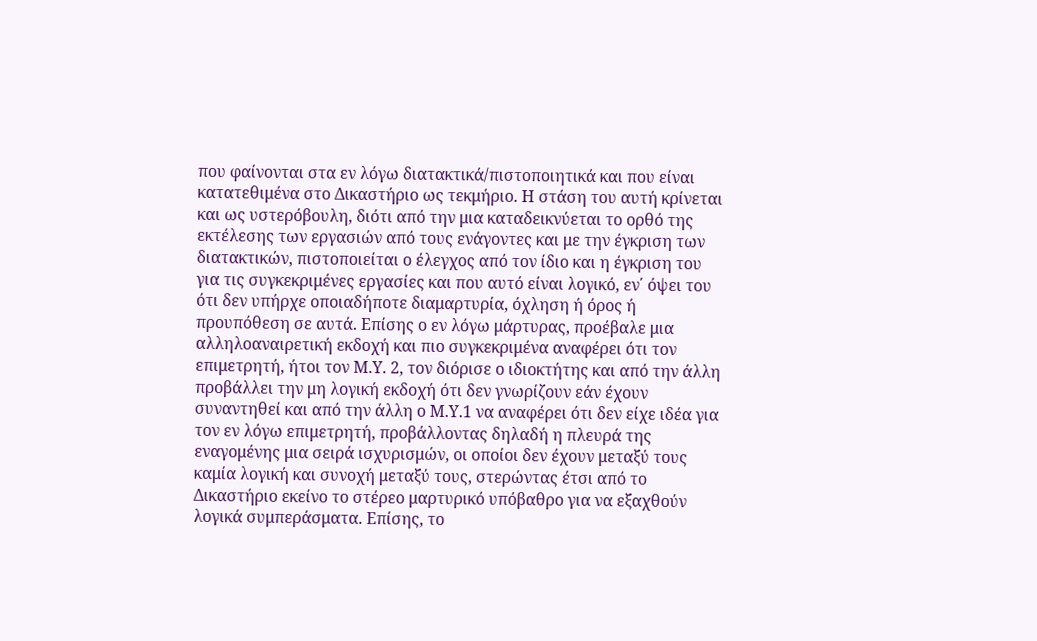που φαίνονται στα εν λόγω διατακτικά/πιστοποιητικά και που είναι κατατεθιμένα στο Δικαστήριο ως τεκμήριο. Η στάση του αυτή κρίνεται και ως υστερόβουλη, διότι από την μια καταδεικνύεται το ορθό της εκτέλεσης των εργασιών από τους ενάγοντες και με την έγκριση των διατακτικών, πιστοποιείται ο έλεγχος από τον ίδιο και η έγκριση του για τις συγκεκριμένες εργασίες και που αυτό είναι λογικό, εν΄ όψει του ότι δεν υπήρχε οποιαδήποτε διαμαρτυρία, όχληση ή όρος ή προυπόθεση σε αυτά. Επίσης ο εν λόγω μάρτυρας, προέβαλε μια αλληλοαναιρετική εκδοχή και πιο συγκεκριμένα αναφέρει ότι τον επιμετρητή, ήτοι τον Μ.Υ. 2, τον διόρισε ο ιδιοκτήτης και από την άλλη προβάλλει την μη λογική εκδοχή ότι δεν γνωρίζουν εάν έχουν συναντηθεί και από την άλλη ο Μ.Υ.1 να αναφέρει ότι δεν είχε ιδέα για τον εν λόγω επιμετρητή, προβάλλοντας δηλαδή η πλευρά της εναγομένης μια σειρά ισχυρισμών, οι οποίοι δεν έχουν μεταξύ τους καμία λογική και συνοχή μεταξύ τους, στερώντας έτσι από το Δικαστήριο εκείνο το στέρεο μαρτυρικό υπόβαθρο για να εξαχθούν λογικά συμπεράσματα. Επίσης, το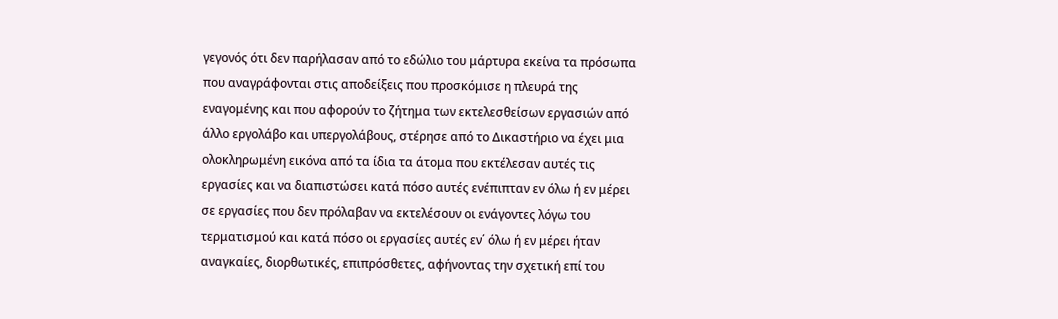γεγονός ότι δεν παρήλασαν από το εδώλιο του μάρτυρα εκείνα τα πρόσωπα που αναγράφονται στις αποδείξεις που προσκόμισε η πλευρά της εναγομένης και που αφορούν το ζήτημα των εκτελεσθείσων εργασιών από άλλο εργολάβο και υπεργολάβους, στέρησε από το Δικαστήριο να έχει μια ολοκληρωμένη εικόνα από τα ίδια τα άτομα που εκτέλεσαν αυτές τις εργασίες και να διαπιστώσει κατά πόσο αυτές ενέπιπταν εν όλω ή εν μέρει σε εργασίες που δεν πρόλαβαν να εκτελέσουν οι ενάγοντες λόγω του τερματισμού και κατά πόσο οι εργασίες αυτές εν΄ όλω ή εν μέρει ήταν αναγκαίες, διορθωτικές, επιπρόσθετες, αφήνοντας την σχετική επί του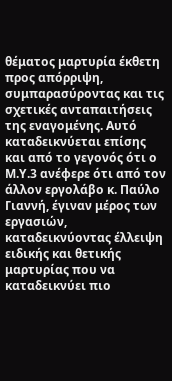θέματος μαρτυρία έκθετη προς απόρριψη, συμπαρασύροντας και τις σχετικές ανταπαιτήσεις της εναγομένης. Αυτό καταδεικνύεται επίσης και από το γεγονός ότι ο Μ.Υ.3 ανέφερε ότι από τον άλλον εργολάβο κ. Παύλο Γιαννή, έγιναν μέρος των εργασιών, καταδεικνύοντας έλλειψη ειδικής και θετικής μαρτυρίας που να καταδεικνύει πιο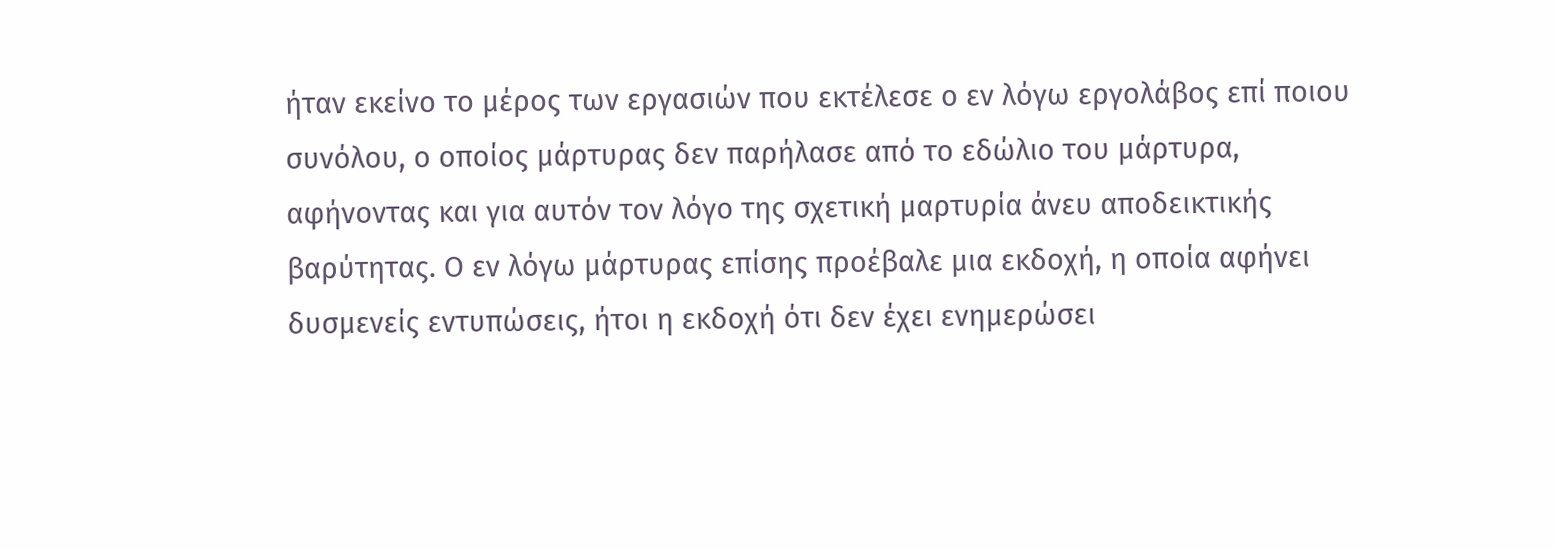ήταν εκείνο το μέρος των εργασιών που εκτέλεσε ο εν λόγω εργολάβος επί ποιου συνόλου, ο οποίος μάρτυρας δεν παρήλασε από το εδώλιο του μάρτυρα, αφήνοντας και για αυτόν τον λόγο της σχετική μαρτυρία άνευ αποδεικτικής βαρύτητας. Ο εν λόγω μάρτυρας επίσης προέβαλε μια εκδοχή, η οποία αφήνει δυσμενείς εντυπώσεις, ήτοι η εκδοχή ότι δεν έχει ενημερώσει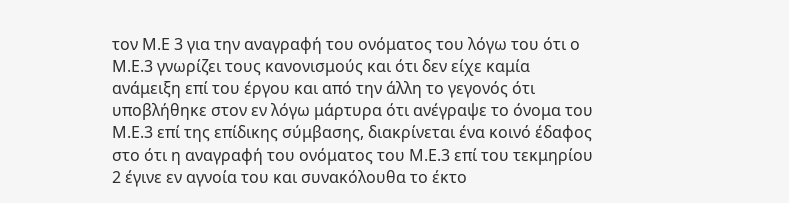τον Μ.Ε 3 για την αναγραφή του ονόματος του λόγω του ότι ο Μ.Ε.3 γνωρίζει τους κανονισμούς και ότι δεν είχε καμία ανάμειξη επί του έργου και από την άλλη το γεγονός ότι υποβλήθηκε στον εν λόγω μάρτυρα ότι ανέγραψε το όνομα του Μ.Ε.3 επί της επίδικης σύμβασης, διακρίνεται ένα κοινό έδαφος στο ότι η αναγραφή του ονόματος του Μ.Ε.3 επί του τεκμηρίου 2 έγινε εν αγνοία του και συνακόλουθα το έκτο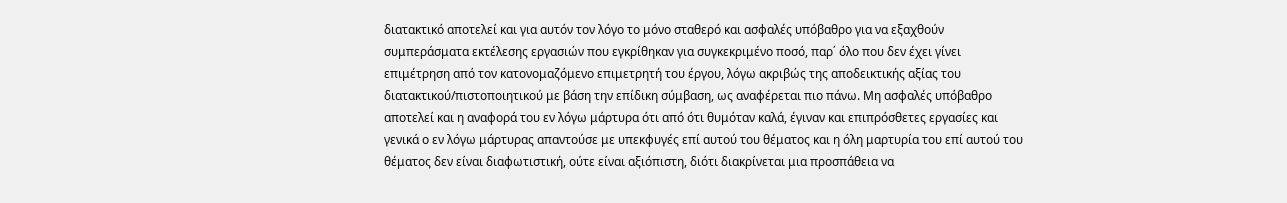διατακτικό αποτελεί και για αυτόν τον λόγο το μόνο σταθερό και ασφαλές υπόβαθρο για να εξαχθούν συμπεράσματα εκτέλεσης εργασιών που εγκρίθηκαν για συγκεκριμένο ποσό, παρ΄ όλο που δεν έχει γίνει επιμέτρηση από τον κατονομαζόμενο επιμετρητή του έργου, λόγω ακριβώς της αποδεικτικής αξίας του διατακτικού/πιστοποιητικού με βάση την επίδικη σύμβαση, ως αναφέρεται πιο πάνω. Μη ασφαλές υπόβαθρο αποτελεί και η αναφορά του εν λόγω μάρτυρα ότι από ότι θυμόταν καλά, έγιναν και επιπρόσθετες εργασίες και γενικά ο εν λόγω μάρτυρας απαντούσε με υπεκφυγές επί αυτού του θέματος και η όλη μαρτυρία του επί αυτού του θέματος δεν είναι διαφωτιστική, ούτε είναι αξιόπιστη, διότι διακρίνεται μια προσπάθεια να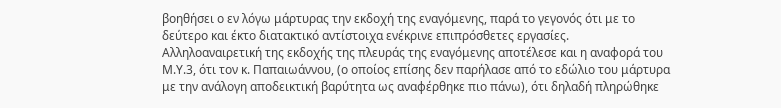βοηθήσει ο εν λόγω μάρτυρας την εκδοχή της εναγόμενης, παρά το γεγονός ότι με το δεύτερο και έκτο διατακτικό αντίστοιχα ενέκρινε επιπρόσθετες εργασίες. Αλληλοαναιρετική της εκδοχής της πλευράς της εναγόμενης αποτέλεσε και η αναφορά του Μ.Υ.3, ότι τον κ. Παπαιωάννου, (ο οποίος επίσης δεν παρήλασε από το εδώλιο του μάρτυρα με την ανάλογη αποδεικτική βαρύτητα ως αναφέρθηκε πιο πάνω), ότι δηλαδή πληρώθηκε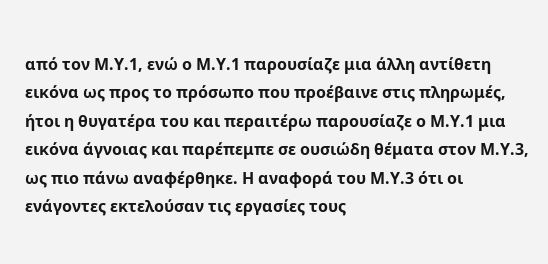από τον Μ.Υ.1, ενώ ο Μ.Υ.1 παρουσίαζε μια άλλη αντίθετη εικόνα ως προς το πρόσωπο που προέβαινε στις πληρωμές, ήτοι η θυγατέρα του και περαιτέρω παρουσίαζε ο Μ.Υ.1 μια εικόνα άγνοιας και παρέπεμπε σε ουσιώδη θέματα στον Μ.Υ.3, ως πιο πάνω αναφέρθηκε. Η αναφορά του Μ.Υ.3 ότι οι ενάγοντες εκτελούσαν τις εργασίες τους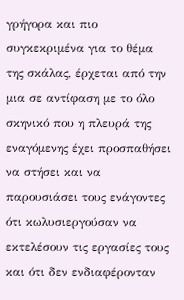γρήγορα και πιο συγκεκριμένα για το θέμα της σκάλας, έρχεται από την μια σε αντίφαση με το όλο σκηνικό που η πλευρά της εναγόμενης έχει προσπαθήσει να στήσει και να παρουσιάσει τους ενάγοντες ότι κωλυσιεργούσαν να εκτελέσουν τις εργασίες τους και ότι δεν ενδιαφέρονταν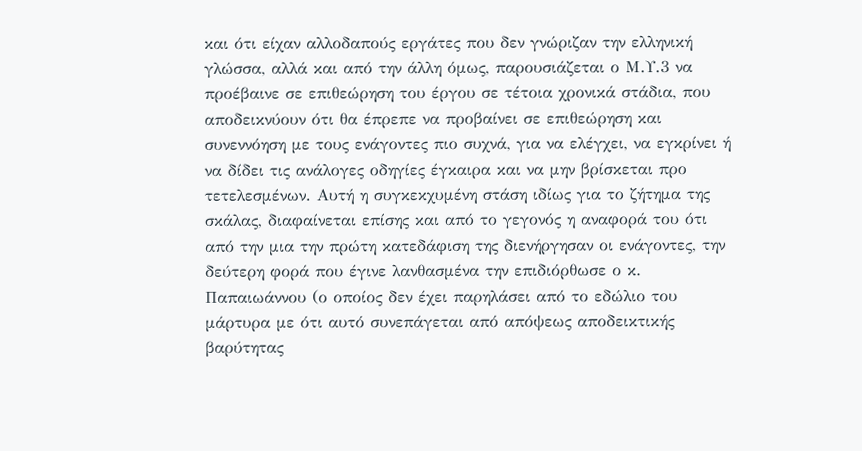και ότι είχαν αλλοδαπούς εργάτες που δεν γνώριζαν την ελληνική γλώσσα, αλλά και από την άλλη όμως, παρουσιάζεται ο Μ.Υ.3 να προέβαινε σε επιθεώρηση του έργου σε τέτοια χρονικά στάδια, που αποδεικνύουν ότι θα έπρεπε να προβαίνει σε επιθεώρηση και συνεννόηση με τους ενάγοντες πιο συχνά, για να ελέγχει, να εγκρίνει ή να δίδει τις ανάλογες οδηγίες έγκαιρα και να μην βρίσκεται προ τετελεσμένων. Αυτή η συγκεκχυμένη στάση ιδίως για το ζήτημα της σκάλας, διαφαίνεται επίσης και από το γεγονός η αναφορά του ότι από την μια την πρώτη κατεδάφιση της διενήργησαν οι ενάγοντες, την δεύτερη φορά που έγινε λανθασμένα την επιδιόρθωσε ο κ. Παπαιωάννου (ο οποίος δεν έχει παρηλάσει από το εδώλιο του μάρτυρα με ότι αυτό συνεπάγεται από απόψεως αποδεικτικής βαρύτητας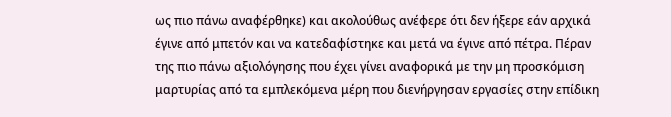ως πιο πάνω αναφέρθηκε) και ακολούθως ανέφερε ότι δεν ήξερε εάν αρχικά έγινε από μπετόν και να κατεδαφίστηκε και μετά να έγινε από πέτρα. Πέραν της πιο πάνω αξιολόγησης που έχει γίνει αναφορικά με την μη προσκόμιση μαρτυρίας από τα εμπλεκόμενα μέρη που διενήργησαν εργασίες στην επίδικη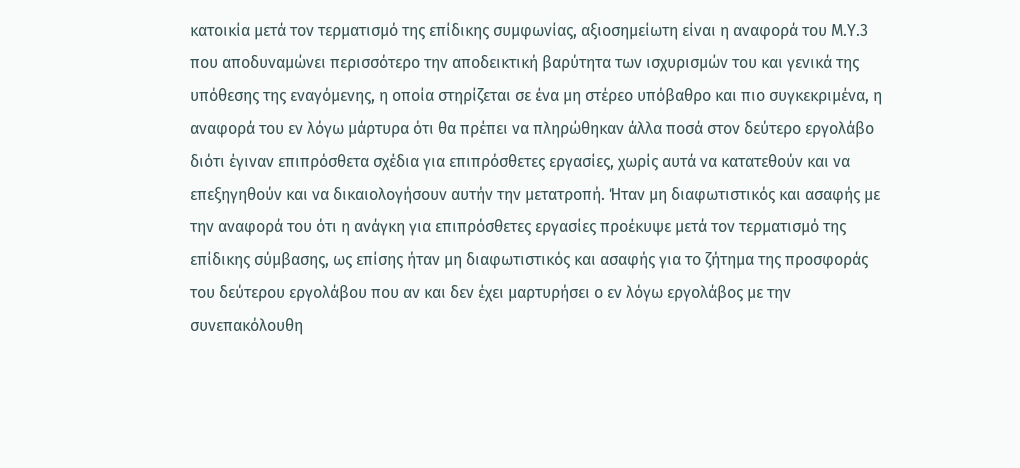κατοικία μετά τον τερματισμό της επίδικης συμφωνίας, αξιοσημείωτη είναι η αναφορά του Μ.Υ.3 που αποδυναμώνει περισσότερο την αποδεικτική βαρύτητα των ισχυρισμών του και γενικά της υπόθεσης της εναγόμενης, η οποία στηρίζεται σε ένα μη στέρεο υπόβαθρο και πιο συγκεκριμένα, η αναφορά του εν λόγω μάρτυρα ότι θα πρέπει να πληρώθηκαν άλλα ποσά στον δεύτερο εργολάβο διότι έγιναν επιπρόσθετα σχέδια για επιπρόσθετες εργασίες, χωρίς αυτά να κατατεθούν και να επεξηγηθούν και να δικαιολογήσουν αυτήν την μετατροπή. Ήταν μη διαφωτιστικός και ασαφής με την αναφορά του ότι η ανάγκη για επιπρόσθετες εργασίες προέκυψε μετά τον τερματισμό της επίδικης σύμβασης, ως επίσης ήταν μη διαφωτιστικός και ασαφής για το ζήτημα της προσφοράς του δεύτερου εργολάβου που αν και δεν έχει μαρτυρήσει ο εν λόγω εργολάβος με την συνεπακόλουθη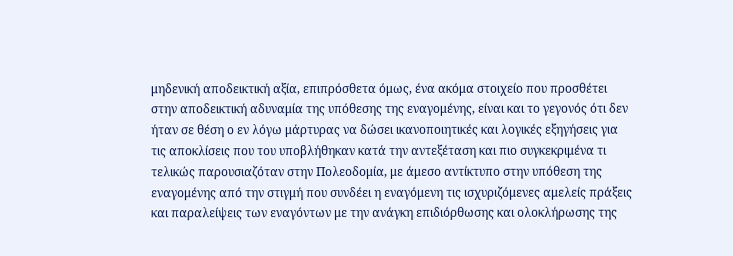μηδενική αποδεικτική αξία, επιπρόσθετα όμως, ένα ακόμα στοιχείο που προσθέτει στην αποδεικτική αδυναμία της υπόθεσης της εναγομένης, είναι και το γεγονός ότι δεν ήταν σε θέση ο εν λόγω μάρτυρας να δώσει ικανοποιητικές και λογικές εξηγήσεις για τις αποκλίσεις που του υποβλήθηκαν κατά την αντεξέταση και πιο συγκεκριμένα τι τελικώς παρουσιαζόταν στην Πολεοδομία, με άμεσο αντίκτυπο στην υπόθεση της εναγομένης από την στιγμή που συνδέει η εναγόμενη τις ισχυριζόμενες αμελείς πράξεις και παραλείψεις των εναγόντων με την ανάγκη επιδιόρθωσης και ολοκλήρωσης της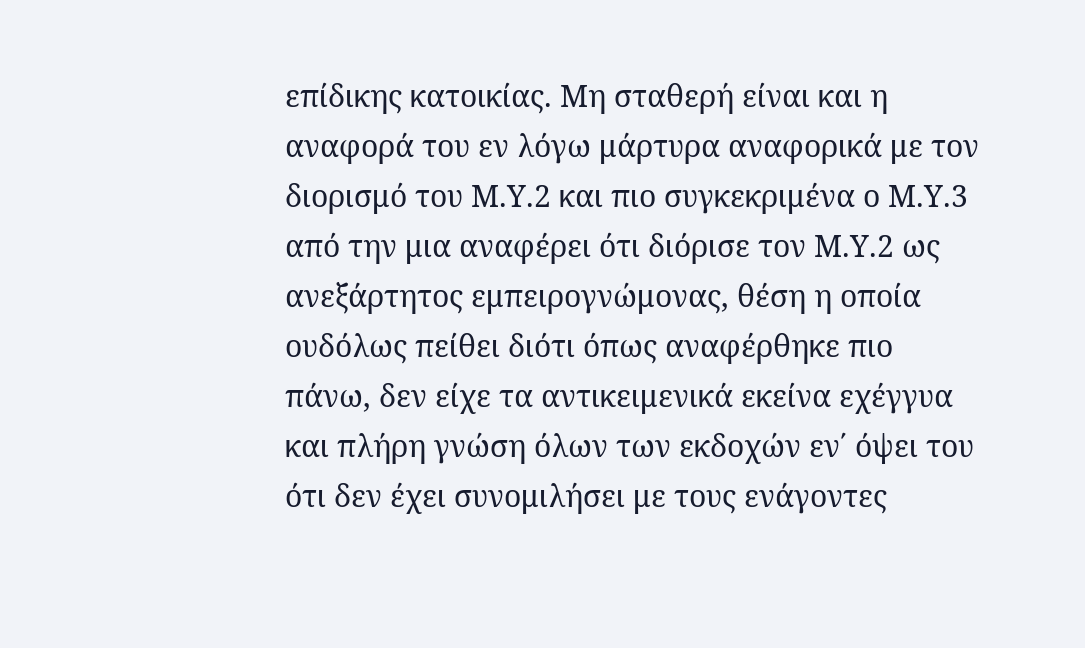επίδικης κατοικίας. Μη σταθερή είναι και η αναφορά του εν λόγω μάρτυρα αναφορικά με τον διορισμό του Μ.Υ.2 και πιο συγκεκριμένα ο Μ.Υ.3 από την μια αναφέρει ότι διόρισε τον Μ.Υ.2 ως ανεξάρτητος εμπειρογνώμονας, θέση η οποία ουδόλως πείθει διότι όπως αναφέρθηκε πιο πάνω, δεν είχε τα αντικειμενικά εκείνα εχέγγυα και πλήρη γνώση όλων των εκδοχών εν΄ όψει του ότι δεν έχει συνομιλήσει με τους ενάγοντες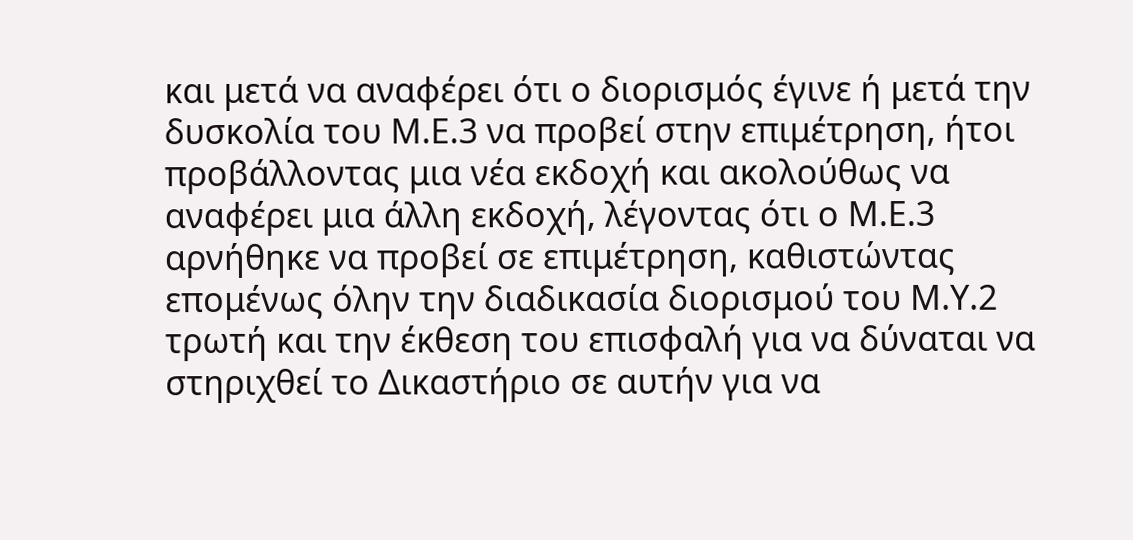και μετά να αναφέρει ότι ο διορισμός έγινε ή μετά την δυσκολία του Μ.Ε.3 να προβεί στην επιμέτρηση, ήτοι προβάλλοντας μια νέα εκδοχή και ακολούθως να αναφέρει μια άλλη εκδοχή, λέγοντας ότι ο Μ.Ε.3 αρνήθηκε να προβεί σε επιμέτρηση, καθιστώντας επομένως όλην την διαδικασία διορισμού του Μ.Υ.2 τρωτή και την έκθεση του επισφαλή για να δύναται να στηριχθεί το Δικαστήριο σε αυτήν για να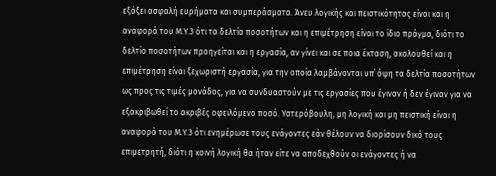εξάξει ασφαλή ευρήματα και συμπεράσματα. Άνευ λογικής και πειστικότητας είναι και η αναφορά του Μ.Υ.3 ότι τα δελτία ποσοτήτων και η επιμέτρηση είναι το ίδιο πράγμα, διότι το δελτίο ποσοτήτων προηγείται και η εργασία, αν γίνει και σε ποια έκταση, ακολουθεί και η επιμέτρηση είναι ξεχωριστή εργασία, για την οποία λαμβάνονται υπ΄ όψη τα δελτία ποσοτήτων ως προς τις τιμές μονάδος, για να συνδυαστούν με τις εργασίες που έγιναν ή δεν έγιναν για να εξακριβωθεί το ακριβές οφειλόμενο ποσό. Υστερόβουλη, μη λογική και μη πειστική είναι η αναφορά του Μ.Υ.3 ότι ενημέρωσε τους ενάγοντες εάν θέλουν να διορίσουν δικό τους επιμετρητή, διότι η κοινή λογική θα ήταν είτε να αποδεχθούν οι ενάγοντες ή να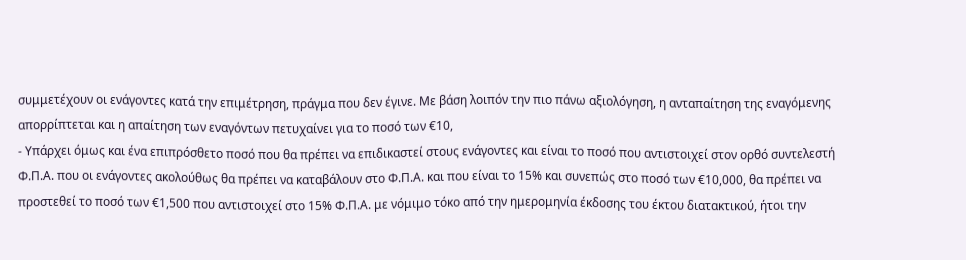συμμετέχουν οι ενάγοντες κατά την επιμέτρηση, πράγμα που δεν έγινε. Με βάση λοιπόν την πιο πάνω αξιολόγηση, η ανταπαίτηση της εναγόμενης απορρίπτεται και η απαίτηση των εναγόντων πετυχαίνει για το ποσό των €10,
- Υπάρχει όμως και ένα επιπρόσθετο ποσό που θα πρέπει να επιδικαστεί στους ενάγοντες και είναι το ποσό που αντιστοιχεί στον ορθό συντελεστή Φ.Π.Α. που οι ενάγοντες ακολούθως θα πρέπει να καταβάλουν στο Φ.Π.Α. και που είναι το 15% και συνεπώς στο ποσό των €10,000, θα πρέπει να προστεθεί το ποσό των €1,500 που αντιστοιχεί στο 15% Φ.Π.Α. με νόμιμο τόκο από την ημερομηνία έκδοσης του έκτου διατακτικού, ήτοι την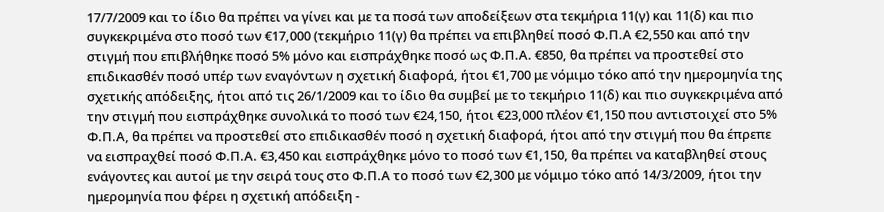17/7/2009 και το ίδιο θα πρέπει να γίνει και με τα ποσά των αποδείξεων στα τεκμήρια 11(γ) και 11(δ) και πιο συγκεκριμένα στο ποσό των €17,000 (τεκμήριο 11(γ) θα πρέπει να επιβληθεί ποσό Φ.Π.Α €2,550 και από την στιγμή που επιβλήθηκε ποσό 5% μόνο και εισπράχθηκε ποσό ως Φ.Π.Α. €850, θα πρέπει να προστεθεί στο επιδικασθέν ποσό υπέρ των εναγόντων η σχετική διαφορά, ήτοι €1,700 με νόμιμο τόκο από την ημερομηνία της σχετικής απόδειξης, ήτοι από τις 26/1/2009 και το ίδιο θα συμβεί με το τεκμήριο 11(δ) και πιο συγκεκριμένα από την στιγμή που εισπράχθηκε συνολικά το ποσό των €24,150, ήτοι €23,000 πλέον €1,150 που αντιστοιχεί στο 5% Φ.Π.Α, θα πρέπει να προστεθεί στο επιδικασθέν ποσό η σχετική διαφορά, ήτοι από την στιγμή που θα έπρεπε να εισπραχθεί ποσό Φ.Π.Α. €3,450 και εισπράχθηκε μόνο το ποσό των €1,150, θα πρέπει να καταβληθεί στους ενάγοντες και αυτοί με την σειρά τους στο Φ.Π.Α το ποσό των €2,300 με νόμιμο τόκο από 14/3/2009, ήτοι την ημερομηνία που φέρει η σχετική απόδειξη -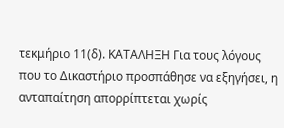τεκμήριο 11(δ). ΚΑΤΑΛΗΞΗ Για τους λόγους που το Δικαστήριο προσπάθησε να εξηγήσει, η ανταπαίτηση απορρίπτεται χωρίς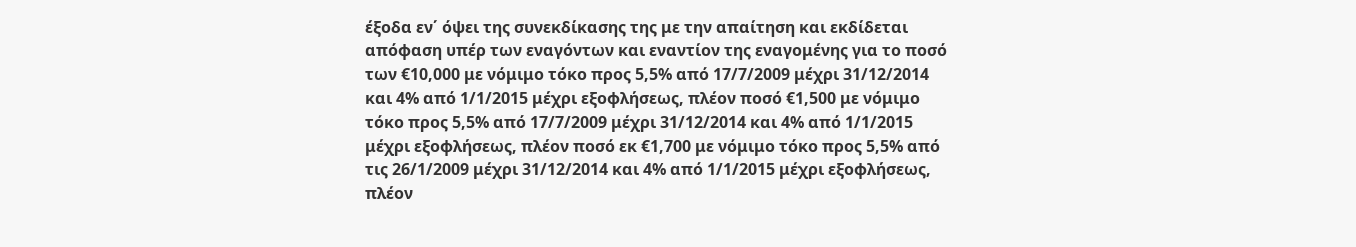έξοδα εν΄ όψει της συνεκδίκασης της με την απαίτηση και εκδίδεται απόφαση υπέρ των εναγόντων και εναντίον της εναγομένης για το ποσό των €10,000 με νόμιμο τόκο προς 5,5% από 17/7/2009 μέχρι 31/12/2014 και 4% από 1/1/2015 μέχρι εξοφλήσεως, πλέον ποσό €1,500 με νόμιμο τόκο προς 5,5% από 17/7/2009 μέχρι 31/12/2014 και 4% από 1/1/2015 μέχρι εξοφλήσεως, πλέον ποσό εκ €1,700 με νόμιμο τόκο προς 5,5% από τις 26/1/2009 μέχρι 31/12/2014 και 4% από 1/1/2015 μέχρι εξοφλήσεως, πλέον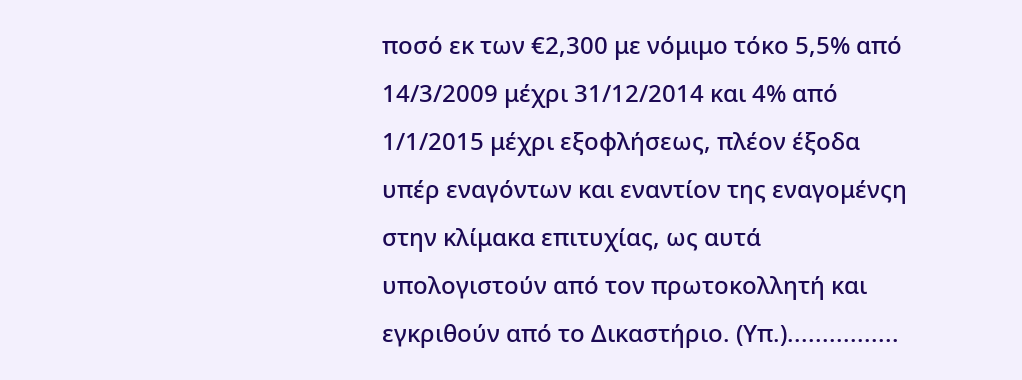ποσό εκ των €2,300 με νόμιμο τόκο 5,5% από 14/3/2009 μέχρι 31/12/2014 και 4% από 1/1/2015 μέχρι εξοφλήσεως, πλέον έξοδα υπέρ εναγόντων και εναντίον της εναγομένςη στην κλίμακα επιτυχίας, ως αυτά υπολογιστούν από τον πρωτοκολλητή και εγκριθούν από το Δικαστήριο. (Υπ.)................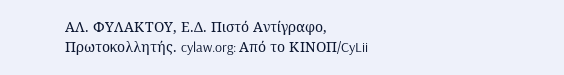ΑΛ. ΦΥΛΑΚΤΟΥ, Ε.Δ. Πιστό Αντίγραφο, Πρωτοκολλητής. cylaw.org: Από το ΚΙΝOΠ/CyLii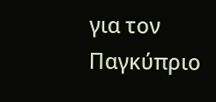για τον Παγκύπριο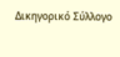Δικηγορικό Σύλλογο